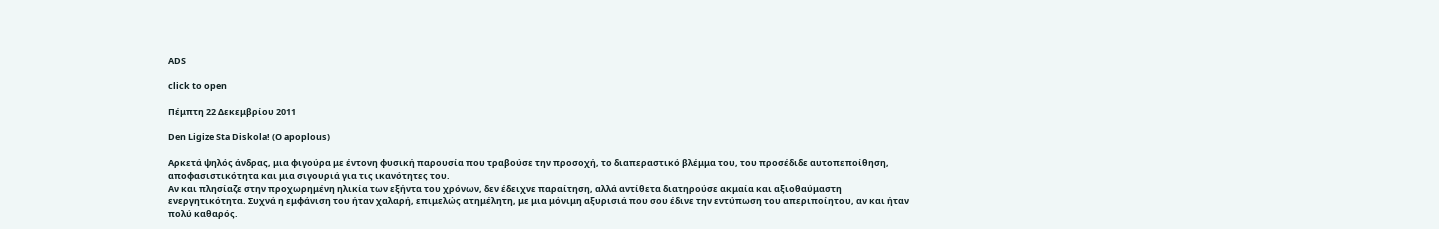ADS

click to open

Πέμπτη 22 Δεκεμβρίου 2011

Den Ligize Sta Diskola! (O apoplous)

Αρκετά ψηλός άνδρας, μια φιγούρα με έντονη φυσική παρουσία που τραβούσε την προσοχή, το διαπεραστικό βλέμμα του, του προσέδιδε αυτοπεποίθηση, αποφασιστικότητα και μια σιγουριά για τις ικανότητες του.
Αν και πλησίαζε στην προχωρημένη ηλικία των εξήντα του χρόνων, δεν έδειχνε παραίτηση, αλλά αντίθετα διατηρούσε ακμαία και αξιοθαύμαστη ενεργητικότητα. Συχνά η εμφάνιση του ήταν χαλαρή, επιμελώς ατημέλητη, με μια μόνιμη αξυρισιά που σου έδινε την εντύπωση του απεριποίητου, αν και ήταν πολύ καθαρός.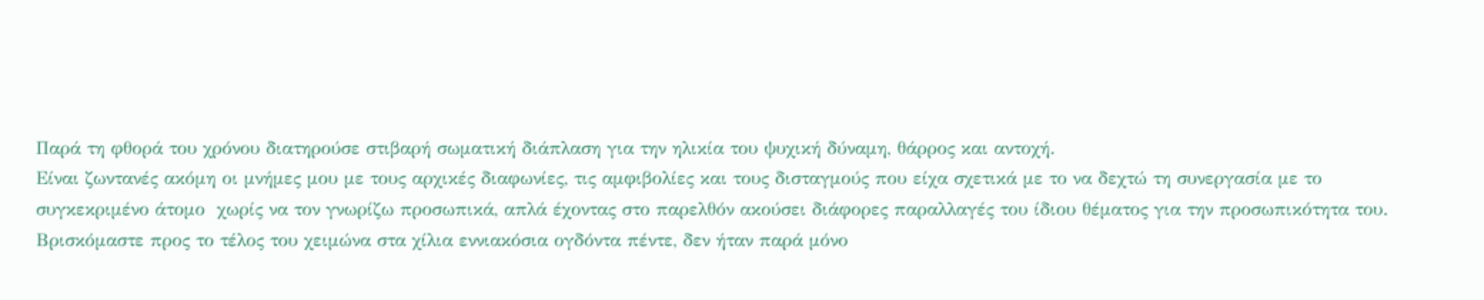Παρά τη φθορά του χρόνου διατηρούσε στιβαρή σωματική διάπλαση για την ηλικία του ψυχική δύναμη, θάρρος και αντοχή.
Είναι ζωντανές ακόμη οι μνήμες μου με τους αρχικές διαφωνίες, τις αμφιβολίες και τους δισταγμούς που είχα σχετικά με το να δεχτώ τη συνεργασία με το συγκεκριμένο άτομο  χωρίς να τον γνωρίζω προσωπικά, απλά έχοντας στο παρελθόν ακούσει διάφορες παραλλαγές του ίδιου θέματος για την προσωπικότητα του.
Βρισκόμαστε προς το τέλος του χειμώνα στα χίλια εννιακόσια ογδόντα πέντε, δεν ήταν παρά μόνο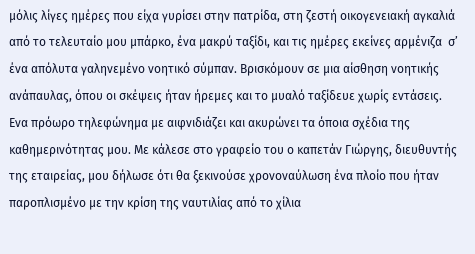μόλις λίγες ημέρες που είχα γυρίσει στην πατρίδα, στη ζεστή οικογενειακή αγκαλιά από το τελευταίο μου μπάρκο, ένα μακρύ ταξίδι, και τις ημέρες εκείνες αρμένιζα  σ’ ένα απόλυτα γαληνεμένο νοητικό σύμπαν. Βρισκόμουν σε μια αίσθηση νοητικής ανάπαυλας, όπου οι σκέψεις ήταν ήρεμες και το μυαλό ταξίδευε χωρίς εντάσεις.
Ενα πρόωρο τηλεφώνημα με αιφνιδιάζει και ακυρώνει τα όποια σχέδια της καθημερινότητας μου. Με κάλεσε στο γραφείο του ο καπετάν Γιώργης, διευθυντής της εταιρείας, μου δήλωσε ότι θα ξεκινούσε χρονοναύλωση ένα πλοίο που ήταν παροπλισμένο με την κρίση της ναυτιλίας από το χίλια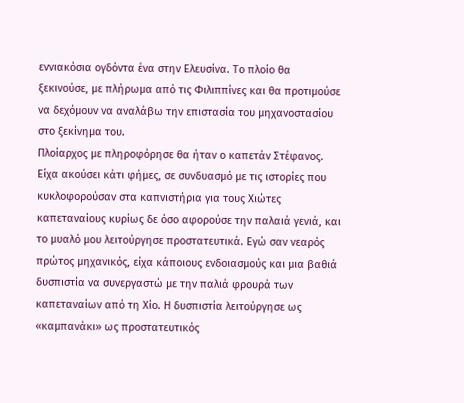εννιακόσια ογδόντα ένα στην Ελευσίνα. Το πλοίο θα ξεκινούσε, με πλήρωμα από τις Φιλιππίνες και θα προτιμούσε να δεχόμουν να αναλάβω την επιστασία του μηχανοστασίου στο ξεκίνημα του.
Πλοίαρχος με πληροφόρησε θα ήταν ο καπετάν Στέφανος. Είχα ακούσει κάτι φήμες, σε συνδυασμό με τις ιστορίες που κυκλοφορούσαν στα καπνιστήρια για τους Χιώτες καπεταναίους κυρίως δε όσο αφορούσε την παλαιά γενιά, και το μυαλό μου λειτούργησε προστατευτικά. Εγώ σαν νεαρός πρώτος μηχανικός, είχα κάποιους ενδοιασμούς και μια βαθιά δυσπιστία να συνεργαστώ με την παλιά φρουρά των καπεταναίων από τη Χίο. Η δυσπιστία λειτούργησε ως «καμπανάκι» ως προστατευτικός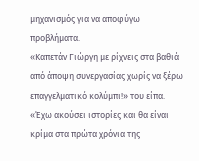μηχανισμός για να αποφύγω προβλήματα.
«Καπετάν Γιώργη με ρίχνεις στα βαθιά από άποψη συνεργασίας χωρίς να ξέρω επαγγελματικό κολύμπι!» του είπα. «Έχω ακούσει ιστορίες και θα είναι κρίμα στα πρώτα χρόνια της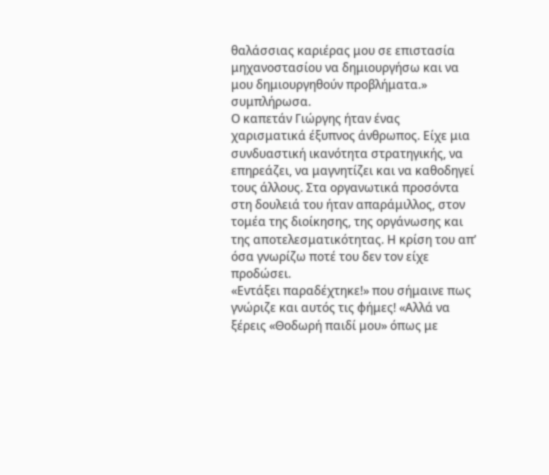θαλάσσιας καριέρας μου σε επιστασία μηχανοστασίου να δημιουργήσω και να μου δημιουργηθούν προβλήματα.» συμπλήρωσα.
Ο καπετάν Γιώργης ήταν ένας χαρισματικά έξυπνος άνθρωπος. Είχε μια συνδυαστική ικανότητα στρατηγικής, να επηρεάζει, να μαγνητίζει και να καθοδηγεί τους άλλους. Στα οργανωτικά προσόντα στη δουλειά του ήταν απαράμιλλος, στον τομέα της διοίκησης, της οργάνωσης και της αποτελεσματικότητας. Η κρίση του απ’ όσα γνωρίζω ποτέ του δεν τον είχε προδώσει.
«Εντάξει παραδέχτηκε!» που σήμαινε πως γνώριζε και αυτός τις φήμες! «Αλλά να ξέρεις «Θοδωρή παιδί μου» όπως με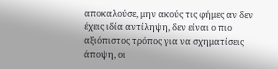αποκαλούσε, μην ακούς τις φήμες αν δεν έχεις ιδία αντίληψη, δεν είναι ο πιο αξιόπιστος τρόπος για να σχηματίσεις άποψη, οι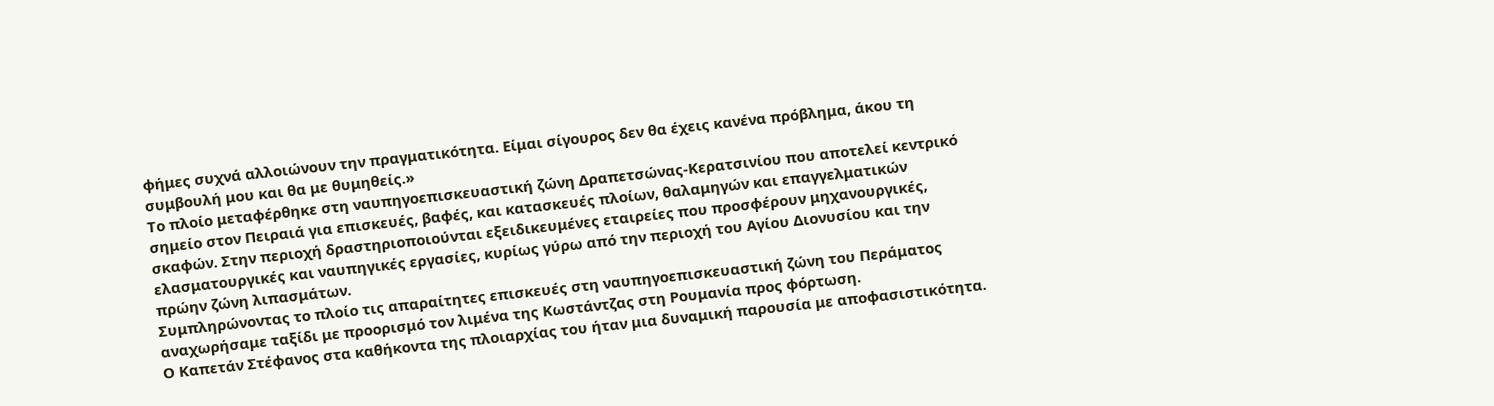φήμες συχνά αλλοιώνουν την πραγματικότητα. Είμαι σίγουρος δεν θα έχεις κανένα πρόβλημα, άκου τη συμβουλή μου και θα με θυμηθείς.»
Το πλοίο μεταφέρθηκε στη ναυπηγοεπισκευαστική ζώνη Δραπετσώνας-Κερατσινίου που αποτελεί κεντρικό σημείο στον Πειραιά για επισκευές, βαφές, και κατασκευές πλοίων, θαλαμηγών και επαγγελματικών σκαφών. Στην περιοχή δραστηριοποιούνται εξειδικευμένες εταιρείες που προσφέρουν μηχανουργικές, ελασματουργικές και ναυπηγικές εργασίες, κυρίως γύρω από την περιοχή του Αγίου Διονυσίου και την πρώην ζώνη λιπασμάτων.
Συμπληρώνοντας το πλοίο τις απαραίτητες επισκευές στη ναυπηγοεπισκευαστική ζώνη του Περάματος αναχωρήσαμε ταξίδι με προορισμό τον λιμένα της Κωστάντζας στη Ρουμανία προς φόρτωση.
Ο Καπετάν Στέφανος στα καθήκοντα της πλοιαρχίας του ήταν μια δυναμική παρουσία με αποφασιστικότητα.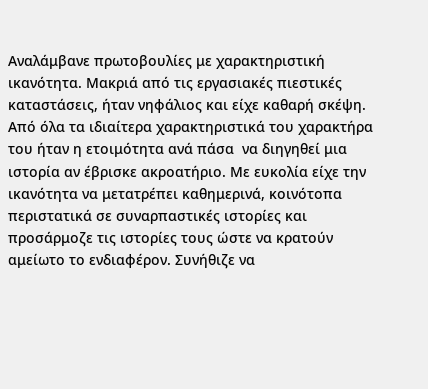Αναλάμβανε πρωτοβουλίες με χαρακτηριστική ικανότητα. Μακριά από τις εργασιακές πιεστικές καταστάσεις, ήταν νηφάλιος και είχε καθαρή σκέψη.
Από όλα τα ιδιαίτερα χαρακτηριστικά του χαρακτήρα του ήταν η ετοιμότητα ανά πάσα  να διηγηθεί μια ιστορία αν έβρισκε ακροατήριο. Με ευκολία είχε την ικανότητα να μετατρέπει καθημερινά, κοινότοπα περιστατικά σε συναρπαστικές ιστορίες και προσάρμοζε τις ιστορίες τους ώστε να κρατούν αμείωτο το ενδιαφέρον. Συνήθιζε να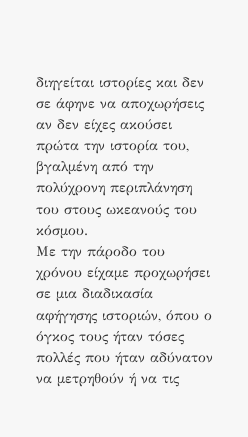διηγείται ιστορίες και δεν σε άφηνε να αποχωρήσεις αν δεν είχες ακούσει πρώτα την ιστορία του, βγαλμένη από την πολύχρονη περιπλάνηση του στους ωκεανούς του κόσμου.
Με την πάροδο του χρόνου είχαμε προχωρήσει σε μια διαδικασία αφήγησης ιστοριών, όπου ο όγκος τους ήταν τόσες πολλές που ήταν αδύνατον να μετρηθούν ή να τις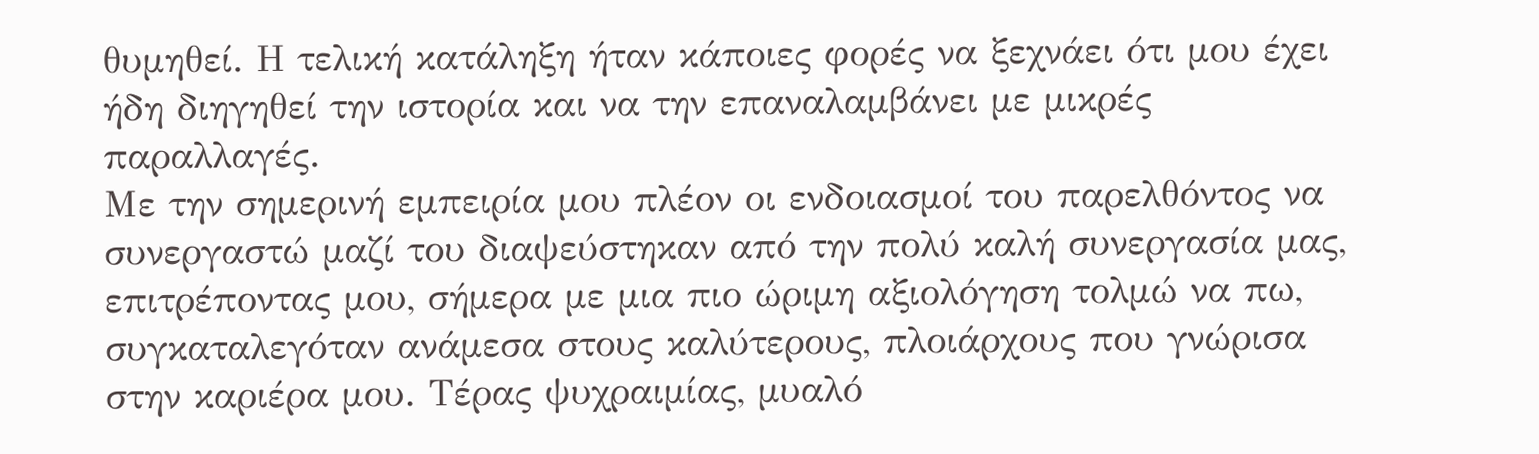θυμηθεί. Η τελική κατάληξη ήταν κάποιες φορές να ξεχνάει ότι μου έχει ήδη διηγηθεί την ιστορία και να την επαναλαμβάνει με μικρές παραλλαγές.
Με την σημερινή εμπειρία μου πλέον οι ενδοιασμοί του παρελθόντος να συνεργαστώ μαζί του διαψεύστηκαν από την πολύ καλή συνεργασία μας, επιτρέποντας μου, σήμερα με μια πιο ώριμη αξιολόγηση τολμώ να πω, συγκαταλεγόταν ανάμεσα στους καλύτερους, πλοιάρχους που γνώρισα στην καριέρα μου. Τέρας ψυχραιμίας, μυαλό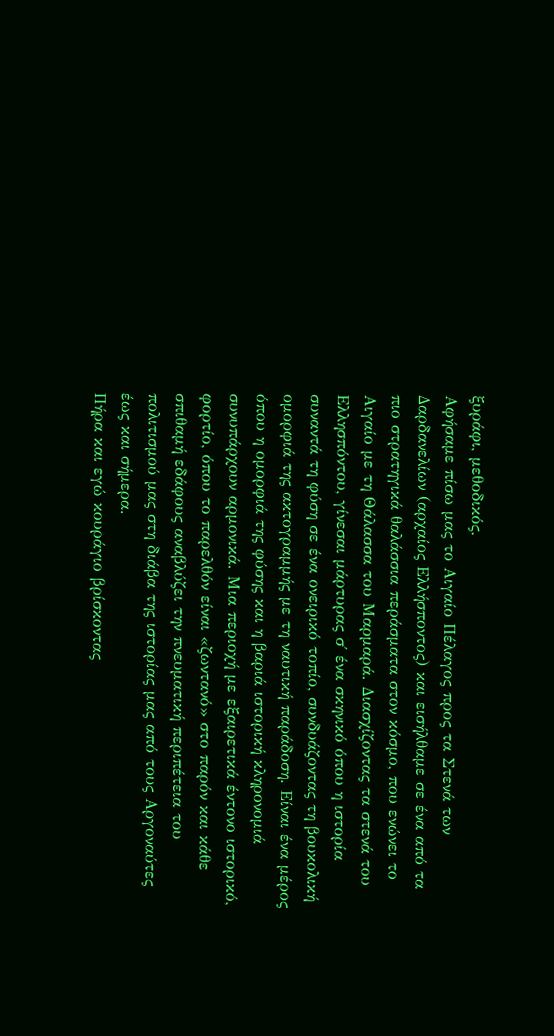ξυράφι, μεθοδικός.
Αφήσαμε πίσω μας το Αιγαίο Πέλαγος προς τα Στενά των Δαρδανελίων (αρχαίος Ελλήσποντος) και εισήλθαμε σε ένα από τα πιο στρατηγικά θαλάσσια περάσματα στον κόσμο, που ενώνει το Αιγαίο με τη Θάλασσα του Μαρμαρά. Διασχίζοντας τα στενά του Ελλησπόντου, γίνεσαι μάρτυρας σ΄ ένα σκηνικό όπου η ιστορία συναντά τη φύση σε ένα ονειρικό τοπίο, συνδυάζοντας τη βουκολική ομορφιά της ακτογραμμής με τη ναυτική παράδοση. Είναι ένα μέρος όπου η ομορφιά της φύσης και η βαριά ιστορική κληρονομιά συνυπάρχουν αρμονικά. Μια περιοχή με εξαιρετικά έντονο ιστορικό, φορτίο, όπου το παρελθόν είναι «ζωντανό» στο παρόν και κάθε σπιθαμή εδάφους αναβλύζει την πνευματική περιπέτεια του πολιτισμού μας στη διάβα της ιστορίας μας από τους Αργοναύτες έως και σήμερα.
Πήρα και εγώ κουράγιο βρίσκοντας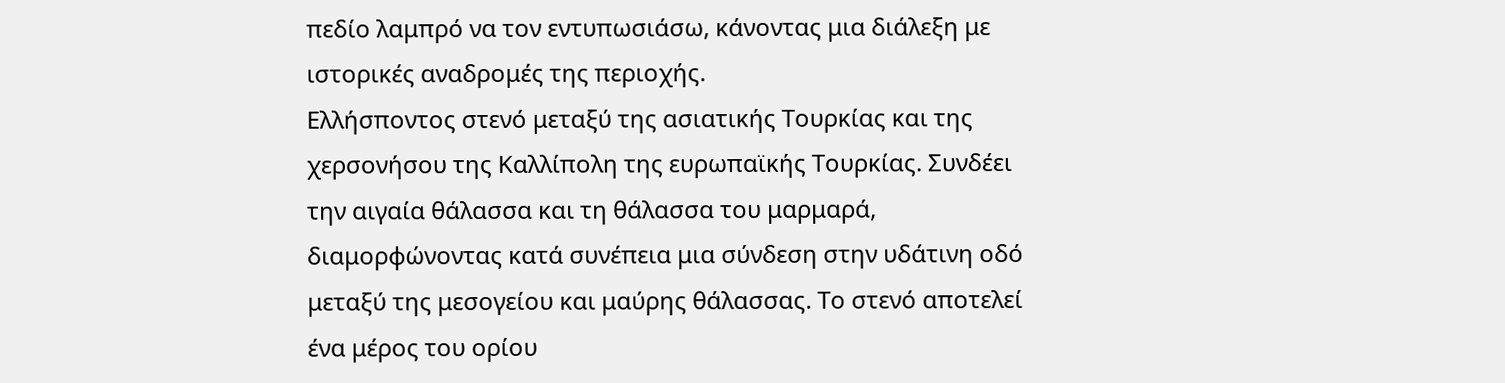πεδίο λαμπρό να τον εντυπωσιάσω, κάνοντας μια διάλεξη με ιστορικές αναδρομές της περιοχής.
Ελλήσποντος στενό μεταξύ της ασιατικής Τουρκίας και της χερσονήσου της Καλλίπολη της ευρωπαϊκής Τουρκίας. Συνδέει την αιγαία θάλασσα και τη θάλασσα του μαρμαρά, διαμορφώνοντας κατά συνέπεια μια σύνδεση στην υδάτινη οδό μεταξύ της μεσογείου και μαύρης θάλασσας. Το στενό αποτελεί ένα μέρος του ορίου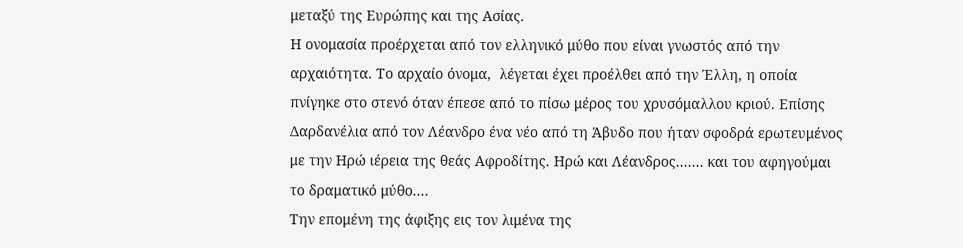μεταξύ της Ευρώπης και της Ασίας.
Η ονομασία προέρχεται από τον ελληνικό μύθο που είναι γνωστός από την αρχαιότητα. Το αρχαίο όνομα,  λέγεται έχει προέλθει από την Έλλη, η οποία πνίγηκε στο στενό όταν έπεσε από το πίσω μέρος του χρυσόμαλλου κριού. Επίσης Δαρδανέλια από τον Λέανδρο ένα νέο από τη Άβυδο που ήταν σφοδρά ερωτευμένος με την Ηρώ ιέρεια της θεάς Αφροδίτης. Ηρώ και Λέανδρος....... και του αφηγούμαι το δραματικό μύθο....
Την επομένη της άφιξης εις τον λιμένα της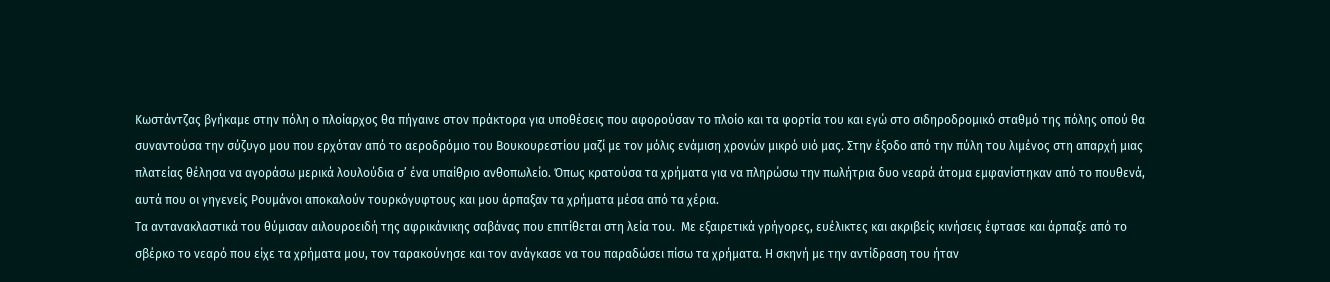Κωστάντζας βγήκαμε στην πόλη ο πλοίαρχος θα πήγαινε στον πράκτορα για υποθέσεις που αφορούσαν το πλοίο και τα φορτία του και εγώ στο σιδηροδρομικό σταθμό της πόλης οπού θα συναντούσα την σύζυγο μου που ερχόταν από το αεροδρόμιο του Βουκουρεστίου μαζί με τον μόλις ενάμιση χρονών μικρό υιό μας. Στην έξοδο από την πύλη του λιμένος στη απαρχή μιας πλατείας θέλησα να αγοράσω μερικά λουλούδια σ’ ένα υπαίθριο ανθοπωλείο. Όπως κρατούσα τα χρήματα για να πληρώσω την πωλήτρια δυο νεαρά άτομα εμφανίστηκαν από το πουθενά, αυτά που οι γηγενείς Ρουμάνοι αποκαλούν τουρκόγυφτους και μου άρπαξαν τα χρήματα μέσα από τα χέρια.
Τα αντανακλαστικά του θύμισαν αιλουροειδή της αφρικάνικης σαβάνας που επιτίθεται στη λεία του.  Με εξαιρετικά γρήγορες, ευέλικτες και ακριβείς κινήσεις έφτασε και άρπαξε από το σβέρκο το νεαρό που είχε τα χρήματα μου, τον ταρακούνησε και τον ανάγκασε να του παραδώσει πίσω τα χρήματα. Η σκηνή με την αντίδραση του ήταν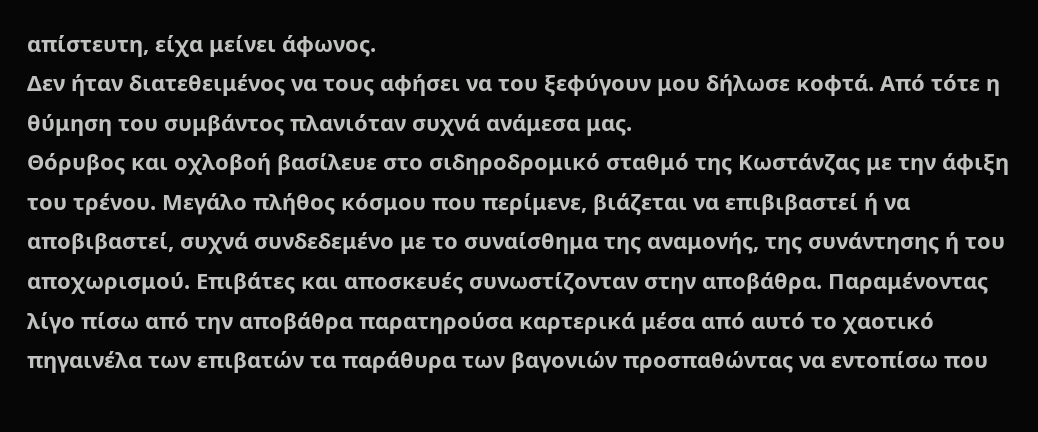απίστευτη, είχα μείνει άφωνος.
Δεν ήταν διατεθειμένος να τους αφήσει να του ξεφύγουν μου δήλωσε κοφτά. Από τότε η  θύμηση του συμβάντος πλανιόταν συχνά ανάμεσα μας.
Θόρυβος και οχλοβοή βασίλευε στο σιδηροδρομικό σταθμό της Κωστάνζας με την άφιξη του τρένου. Μεγάλο πλήθος κόσμου που περίμενε, βιάζεται να επιβιβαστεί ή να αποβιβαστεί, συχνά συνδεδεμένο με το συναίσθημα της αναμονής, της συνάντησης ή του αποχωρισμού. Επιβάτες και αποσκευές συνωστίζονταν στην αποβάθρα. Παραμένοντας λίγο πίσω από την αποβάθρα παρατηρούσα καρτερικά μέσα από αυτό το χαοτικό πηγαινέλα των επιβατών τα παράθυρα των βαγονιών προσπαθώντας να εντοπίσω που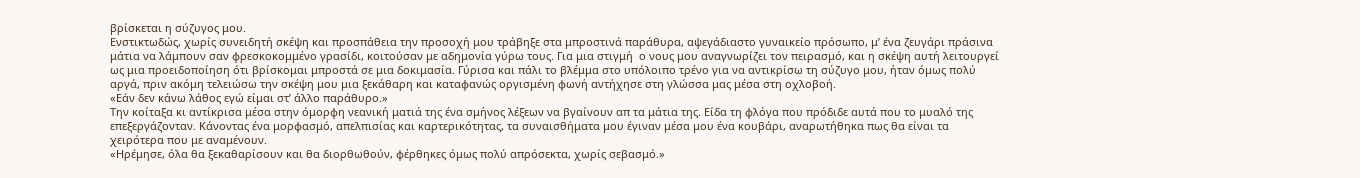βρίσκεται η σύζυγος μου.
Ενστικτωδώς, χωρίς συνειδητή σκέψη και προσπάθεια την προσοχή μου τράβηξε στα μπροστινά παράθυρα, αψεγάδιαστο γυναικείο πρόσωπο, μ’ ένα ζευγάρι πράσινα μάτια να λάμπουν σαν φρεσκοκομμένο γρασίδι, κοιτούσαν με αδημονία γύρω τους. Για μια στιγμή  ο νους μου αναγνωρίζει τον πειρασμό, και η σκέψη αυτή λειτουργεί ως μια προειδοποίηση ότι βρίσκομαι μπροστά σε μια δοκιμασία. Γύρισα και πάλι το βλέμμα στο υπόλοιπο τρένο για να αντικρίσω τη σύζυγο μου, ήταν όμως πολύ αργά, πριν ακόμη τελειώσω την σκέψη μου μια ξεκάθαρη και καταφανώς οργισμένη φωνή αντήχησε στη γλώσσα μας μέσα στη οχλοβοή.
«Εάν δεν κάνω λάθος εγώ είμαι στ’ άλλο παράθυρο.»
Την κοίταξα κι αντίκρισα μέσα στην όμορφη νεανική ματιά της ένα σμήνος λέξεων να βγαίνουν απ τα μάτια της. Είδα τη φλόγα που πρόδιδε αυτά που το μυαλό της επεξεργάζονταν. Κάνοντας ένα μορφασμό, απελπισίας και καρτερικότητας, τα συναισθήματα μου έγιναν μέσα μου ένα κουβάρι, αναρωτήθηκα πως θα είναι τα χειρότερα που με αναμένουν.
«Ηρέμησε, όλα θα ξεκαθαρίσουν και θα διορθωθούν, φέρθηκες όμως πολύ απρόσεκτα, χωρίς σεβασμό.»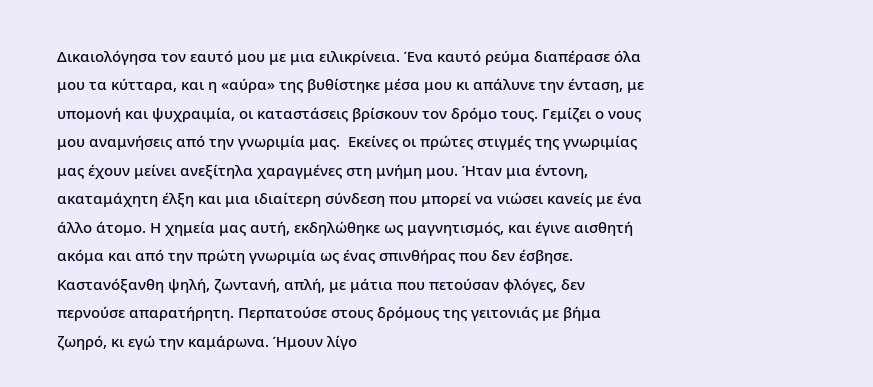Δικαιολόγησα τον εαυτό μου με μια ειλικρίνεια. Ένα καυτό ρεύμα διαπέρασε όλα μου τα κύτταρα, και η «αύρα» της βυθίστηκε μέσα μου κι απάλυνε την ένταση, με υπομονή και ψυχραιμία, οι καταστάσεις βρίσκουν τον δρόμο τους. Γεμίζει ο νους μου αναμνήσεις από την γνωριμία μας.  Εκείνες οι πρώτες στιγμές της γνωριμίας μας έχουν μείνει ανεξίτηλα χαραγμένες στη μνήμη μου. Ήταν μια έντονη, ακαταμάχητη έλξη και μια ιδιαίτερη σύνδεση που μπορεί να νιώσει κανείς με ένα άλλο άτομο. Η χημεία μας αυτή, εκδηλώθηκε ως μαγνητισμός, και έγινε αισθητή ακόμα και από την πρώτη γνωριμία ως ένας σπινθήρας που δεν έσβησε.
Καστανόξανθη ψηλή, ζωντανή, απλή, με μάτια που πετούσαν φλόγες, δεν περνούσε απαρατήρητη. Περπατούσε στους δρόμους της γειτονιάς με βήμα ζωηρό, κι εγώ την καμάρωνα. Ήμουν λίγο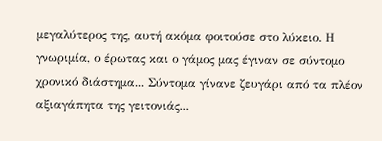μεγαλύτερος της, αυτή ακόμα φοιτούσε στο λύκειο. Η γνωριμία, ο έρωτας και ο γάμος μας έγιναν σε σύντομο χρονικό διάστημα... Σύντομα γίνανε ζευγάρι από τα πλέον αξιαγάπητα της γειτονιάς...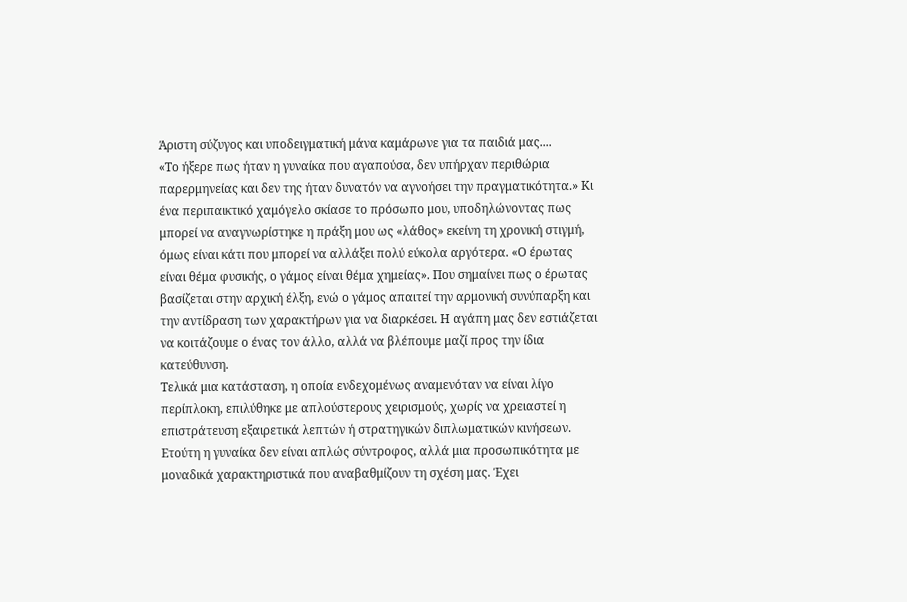Άριστη σύζυγος και υποδειγματική μάνα καμάρωνε για τα παιδιά μας....
«Το ήξερε πως ήταν η γυναίκα που αγαπούσα, δεν υπήρχαν περιθώρια παρερμηνείας και δεν της ήταν δυνατόν να αγνοήσει την πραγματικότητα.» Κι ένα περιπαικτικό χαμόγελο σκίασε το πρόσωπο μου, υποδηλώνοντας πως μπορεί να αναγνωρίστηκε η πράξη μου ως «λάθος» εκείνη τη χρονική στιγμή, όμως είναι κάτι που μπορεί να αλλάξει πολύ εύκολα αργότερα. «Ο έρωτας είναι θέμα φυσικής, ο γάμος είναι θέμα χημείας». Που σημαίνει πως ο έρωτας βασίζεται στην αρχική έλξη, ενώ ο γάμος απαιτεί την αρμονική συνύπαρξη και την αντίδραση των χαρακτήρων για να διαρκέσει. Η αγάπη μας δεν εστιάζεται να κοιτάζουμε ο ένας τον άλλο, αλλά να βλέπουμε μαζί προς την ίδια κατεύθυνση.
Τελικά μια κατάσταση, η οποία ενδεχομένως αναμενόταν να είναι λίγο περίπλοκη, επιλύθηκε με απλούστερους χειρισμούς, χωρίς να χρειαστεί η επιστράτευση εξαιρετικά λεπτών ή στρατηγικών διπλωματικών κινήσεων. Ετούτη η γυναίκα δεν είναι απλώς σύντροφος, αλλά μια προσωπικότητα με μοναδικά χαρακτηριστικά που αναβαθμίζουν τη σχέση μας. Έχει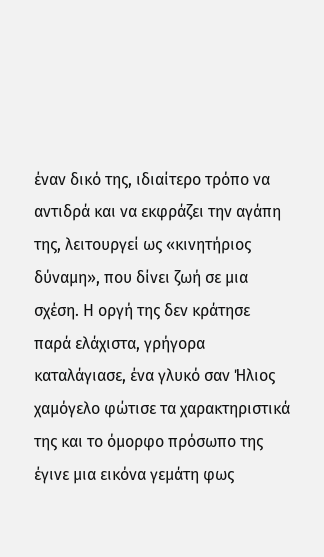έναν δικό της, ιδιαίτερο τρόπο να αντιδρά και να εκφράζει την αγάπη της, λειτουργεί ως «κινητήριος δύναμη», που δίνει ζωή σε μια σχέση. Η οργή της δεν κράτησε παρά ελάχιστα, γρήγορα καταλάγιασε, ένα γλυκό σαν Ήλιος χαμόγελο φώτισε τα χαρακτηριστικά της και το όμορφο πρόσωπο της έγινε μια εικόνα γεμάτη φως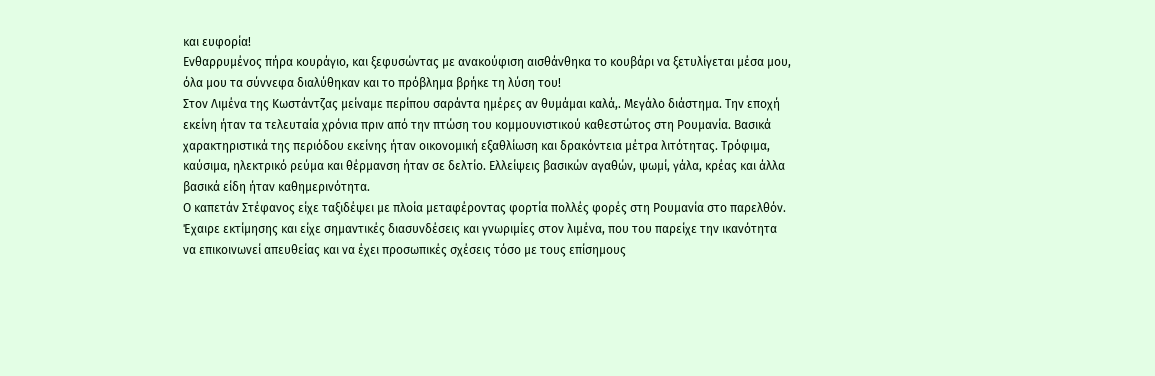και ευφορία!
Ενθαρρυμένος πήρα κουράγιο, και ξεφυσώντας με ανακούφιση αισθάνθηκα το κουβάρι να ξετυλίγεται μέσα μου, όλα μου τα σύννεφα διαλύθηκαν και το πρόβλημα βρήκε τη λύση του!
Στον Λιμένα της Κωστάντζας μείναμε περίπου σαράντα ημέρες αν θυμάμαι καλά,. Μεγάλο διάστημα. Την εποχή εκείνη ήταν τα τελευταία χρόνια πριν από την πτώση του κομμουνιστικού καθεστώτος στη Ρουμανία. Βασικά χαρακτηριστικά της περιόδου εκείνης ήταν οικονομική εξαθλίωση και δρακόντεια μέτρα λιτότητας. Τρόφιμα, καύσιμα, ηλεκτρικό ρεύμα και θέρμανση ήταν σε δελτίο. Ελλείψεις βασικών αγαθών, ψωμί, γάλα, κρέας και άλλα βασικά είδη ήταν καθημερινότητα.
Ο καπετάν Στέφανος είχε ταξιδέψει με πλοία μεταφέροντας φορτία πολλές φορές στη Ρουμανία στο παρελθόν. Έχαιρε εκτίμησης και είχε σημαντικές διασυνδέσεις και γνωριμίες στον λιμένα, που του παρείχε την ικανότητα να επικοινωνεί απευθείας και να έχει προσωπικές σχέσεις τόσο με τους επίσημους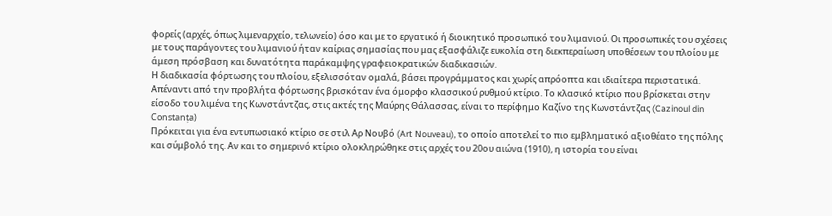φορείς (αρχές, όπως λιμεναρχείο, τελωνείο) όσο και με το εργατικό ή διοικητικό προσωπικό του λιμανιού. Οι προσωπικές του σχέσεις με τους παράγοντες του λιμανιού ήταν καίριας σημασίας που μας εξασφάλιζε ευκολία στη διεκπεραίωση υποθέσεων του πλοίου με άμεση πρόσβαση και δυνατότητα παράκαμψης γραφειοκρατικών διαδικασιών.
Η διαδικασία φόρτωσης του πλοίου, εξελισσόταν ομαλά, βάσει προγράμματος και χωρίς απρόοπτα και ιδιαίτερα περιστατικά.
Απέναντι από την προβλήτα φόρτωσης βρισκόταν ένα όμορφο κλασσικού ρυθμού κτίριο. Το κλασικό κτίριο που βρίσκεται στην είσοδο του λιμένα της Κωνστάντζας, στις ακτές της Μαύρης Θάλασσας, είναι το περίφημο Καζίνο της Κωνστάντζας (Cazinoul din Constanța)
Πρόκειται για ένα εντυπωσιακό κτίριο σε στιλ Αρ Νουβό (Art Nouveau), το οποίο αποτελεί το πιο εμβληματικό αξιοθέατο της πόλης και σύμβολό της. Αν και το σημερινό κτίριο ολοκληρώθηκε στις αρχές του 20ου αιώνα (1910), η ιστορία του είναι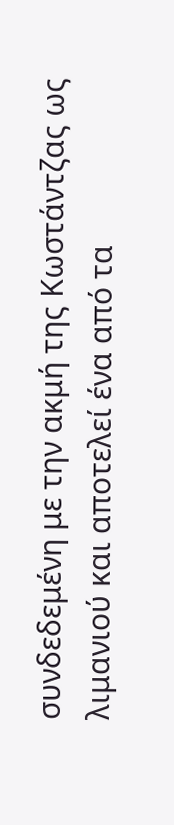συνδεδεμένη με την ακμή της Κωστάντζας ως λιμανιού και αποτελεί ένα από τα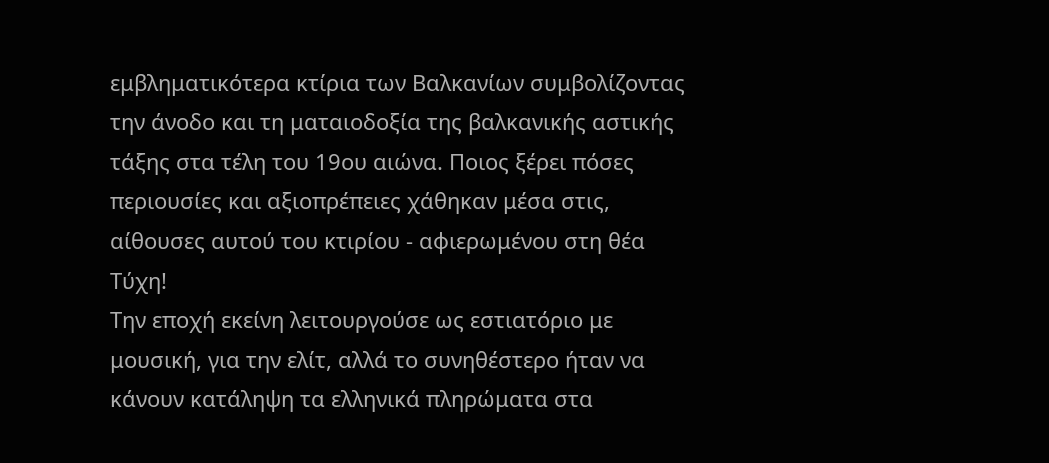εμβληματικότερα κτίρια των Βαλκανίων συμβολίζοντας την άνοδο και τη ματαιοδοξία της βαλκανικής αστικής τάξης στα τέλη του 19ου αιώνα. Ποιος ξέρει πόσες περιουσίες και αξιοπρέπειες χάθηκαν μέσα στις, αίθουσες αυτού του κτιρίου - αφιερωμένου στη θέα Τύχη!
Την εποχή εκείνη λειτουργούσε ως εστιατόριο με μουσική, για την ελίτ, αλλά το συνηθέστερο ήταν να  κάνουν κατάληψη τα ελληνικά πληρώματα στα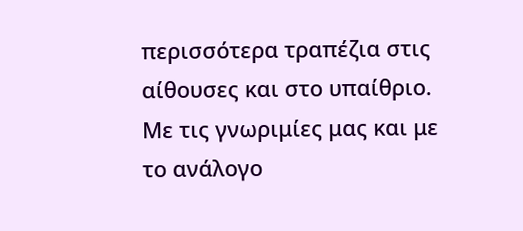περισσότερα τραπέζια στις αίθουσες και στο υπαίθριο.
Με τις γνωριμίες μας και με το ανάλογο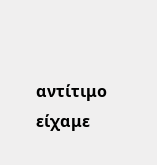αντίτιμο είχαμε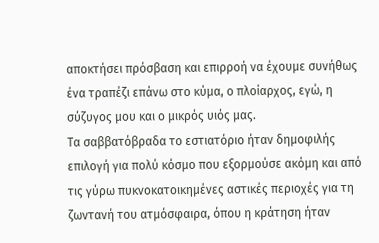αποκτήσει πρόσβαση και επιρροή να έχουμε συνήθως ένα τραπέζι επάνω στο κύμα, ο πλοίαρχος, εγώ, η σύζυγος μου και ο μικρός υιός μας.
Τα σαββατόβραδα το εστιατόριο ήταν δημοφιλής επιλογή για πολύ κόσμο που εξορμούσε ακόμη και από τις γύρω πυκνοκατοικημένες αστικές περιοχές για τη ζωντανή του ατμόσφαιρα, όπου η κράτηση ήταν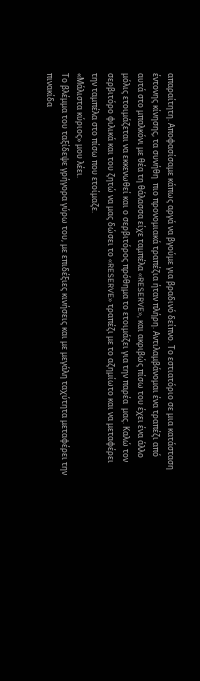απαραίτητη. Αποφασίσαμε κάπως αργά να βγούμε για βραδινό δείπνο. Το εστιατόριο σε μια κατάσταση έντονης κίνησης, τα συνήθη  πιο προνομιακά τραπέζια ήταν πλήρη. Αντιλαμβάνομαι ένα τραπέζι από αυτά στο μπαλκόνι με θέα τη θάλασσα είχε ταμπέλα «RESERVE», και ακριβώς πίσω του έχει ένα άλλο μόλις ετοιμάζεται να εκκενωθεί και ο σερβιτόρος πρόθημα το ετοιμάζει για την παρέα  μας. Καλώ τον σερβιτόρο φιλικά και του ζητώ να μας δώσει το «RESERVE» τραπέζι με το αζημίωτο και να μεταφέρει την ταμπέλα στο πίσω που ετοίμαζε.
«Μάλιστα κύριος» μου λέει.
Το βλέμμα του ταξίδεψε γρήγορα γύρω του, με επιδέξιες κινήσεις και με μεγάλη ταχύτητα μεταφέρει την πινακίδα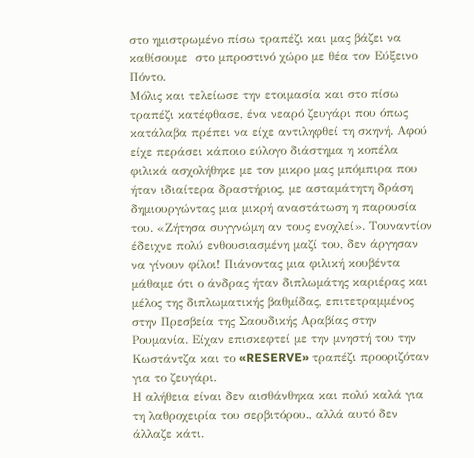στο ημιστρωμένο πίσω τραπέζι και μας βάζει να καθίσουμε  στο μπροστινό χώρο με θέα τον Εύξεινο Πόντο.
Μόλις και τελείωσε την ετοιμασία και στο πίσω τραπέζι κατέφθασε, ένα νεαρό ζευγάρι που όπως κατάλαβα πρέπει να είχε αντιληφθεί τη σκηνή. Αφού είχε περάσει κάποιο εύλογο διάστημα η κοπέλα φιλικά ασχολήθηκε με τον μικρο μας μπόμπιρα που ήταν ιδιαίτερα δραστήριος, με ασταμάτητη δράση δημιουργώντας μια μικρή αναστάτωση η παρουσία του. «Ζήτησα συγγνώμη αν τους ενοχλεί». Τουναντίον έδειχνε πολύ ενθουσιασμένη μαζί του, δεν άργησαν να γίνουν φίλοι! Πιάνοντας μια φιλική κουβέντα μάθαμε ότι ο άνδρας ήταν διπλωμάτης καριέρας και μέλος της διπλωματικής βαθμίδας, επιτετραμμένος στην Πρεσβεία της Σαουδικής Αραβίας στην Ρουμανία. Είχαν επισκεφτεί με την μνηστή του την Κωστάντζα και το «RESERVE» τραπέζι προοριζόταν για το ζευγάρι.
Η αλήθεια είναι δεν αισθάνθηκα και πολύ καλά για τη λαθροχειρία του σερβιτόρου., αλλά αυτό δεν άλλαζε κάτι.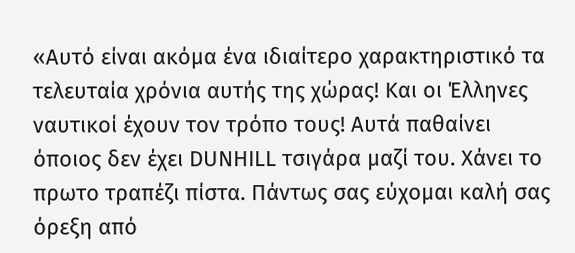«Αυτό είναι ακόμα ένα ιδιαίτερο χαρακτηριστικό τα τελευταία χρόνια αυτής της χώρας! Και οι Έλληνες ναυτικοί έχουν τον τρόπο τους! Αυτά παθαίνει όποιος δεν έχει DUNHILL τσιγάρα μαζί του. Χάνει το πρωτο τραπέζι πίστα. Πάντως σας εύχομαι καλή σας όρεξη από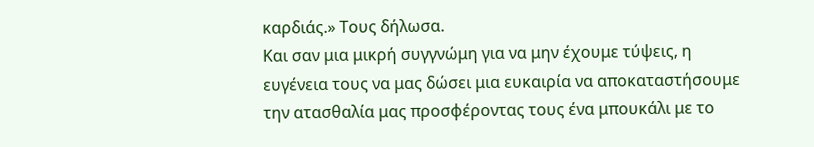καρδιάς.» Τους δήλωσα.
Και σαν μια μικρή συγγνώμη για να μην έχουμε τύψεις, η ευγένεια τους να μας δώσει μια ευκαιρία να αποκαταστήσουμε την ατασθαλία μας προσφέροντας τους ένα μπουκάλι με το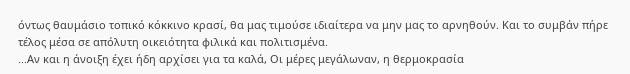όντως θαυμάσιο τοπικό κόκκινο κρασί, θα μας τιμούσε ιδιαίτερα να μην μας το αρνηθούν. Και το συμβάν πήρε τέλος μέσα σε απόλυτη οικειότητα φιλικά και πολιτισμένα.
...Αν και η άνοιξη έχει ήδη αρχίσει για τα καλά, Οι μέρες μεγάλωναν, η θερμοκρασία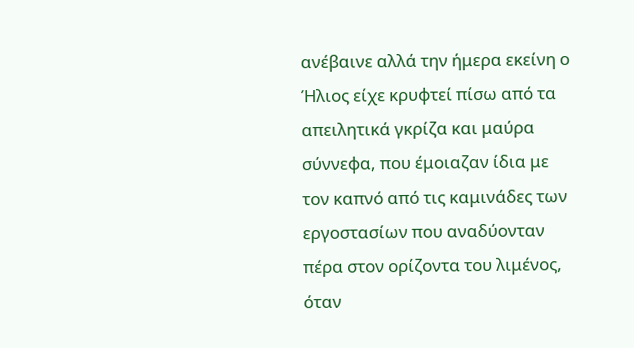ανέβαινε αλλά την ήμερα εκείνη ο Ήλιος είχε κρυφτεί πίσω από τα απειλητικά γκρίζα και μαύρα σύννεφα, που έμοιαζαν ίδια με τον καπνό από τις καμινάδες των εργοστασίων που αναδύονταν  πέρα στον ορίζοντα του λιμένος, όταν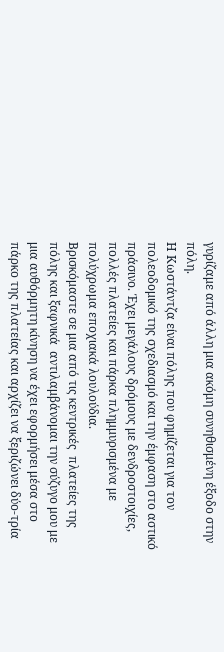γυρίζαμε από άλλη μια ακόμη συνηθισμένη έξοδο στην πόλη.
Η Κωστάντζα είναι πόλης που φημίζεται για τον πολεοδομικό της σχεδιασμό και την έμφαση στο αστικό πράσινο. Έχει μεγάλους δρόμους με δενδροστοιχίες, πολλές πλατείες και πάρκα πλημμυρισμένα με πολύχρωμα εποχιακά λουλούδια.
Βρισκόμαστε σε μια από τις κεντρικές  πλατείες της πόλης και ξαφνικά  αντιλαμβάνομαι την σύζυγο μου με μια αυθόρμητη κίνηση να έχει εφορμήσει μέσα στο πάρκο της πλατείας και αρχίζει να ξεριζώνει δύο-τρία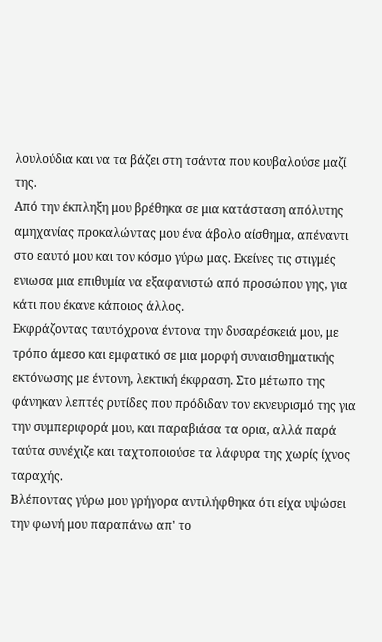λουλούδια και να τα βάζει στη τσάντα που κουβαλούσε μαζί της.
Από την έκπληξη μου βρέθηκα σε μια κατάσταση απόλυτης αμηχανίας προκαλώντας μου ένα άβολο αίσθημα, απέναντι στο εαυτό μου και τον κόσμο γύρω μας. Εκείνες τις στιγμές ενιωσα μια επιθυμία να εξαφανιστώ από προσώπου γης, για κάτι που έκανε κάποιος άλλος.
Εκφράζοντας ταυτόχρονα έντονα την δυσαρέσκειά μου, με τρόπο άμεσο και εμφατικό σε μια μορφή συναισθηματικής εκτόνωσης με έντονη, λεκτική έκφραση. Στο μέτωπο της φάνηκαν λεπτές ρυτίδες που πρόδιδαν τον εκνευρισμό της για την συμπεριφορά μου, και παραβιάσα τα ορια, αλλά παρά ταύτα συνέχιζε και ταχτοποιούσε τα λάφυρα της χωρίς ίχνος ταραχής.
Βλέποντας γύρω μου γρήγορα αντιλήφθηκα ότι είχα υψώσει την φωνή μου παραπάνω απ' το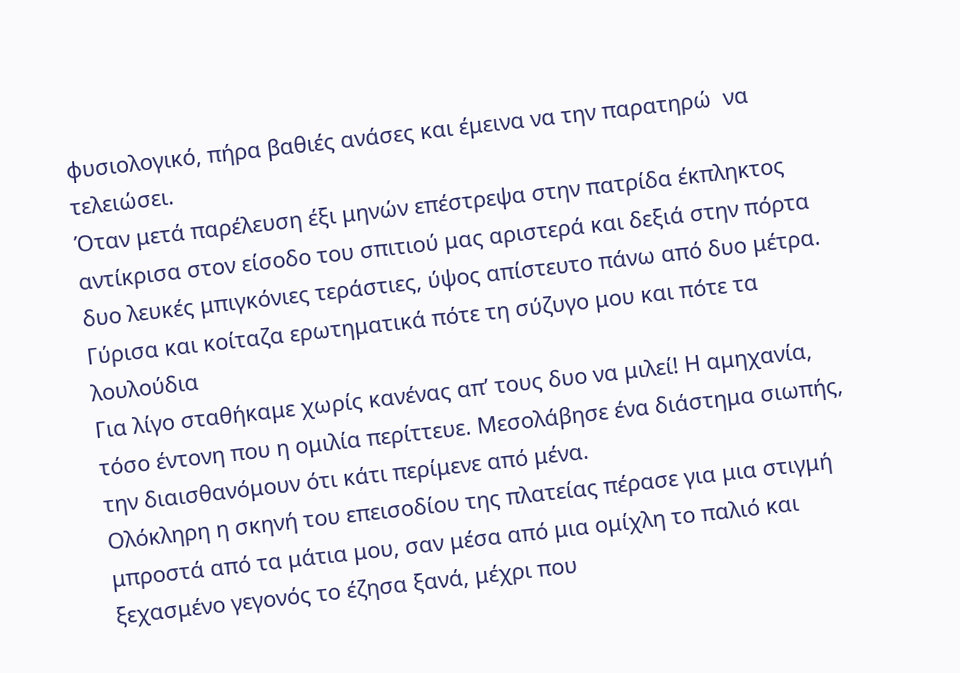φυσιολογικό, πήρα βαθιές ανάσες και έμεινα να την παρατηρώ  να τελειώσει.
Όταν μετά παρέλευση έξι μηνών επέστρεψα στην πατρίδα έκπληκτος αντίκρισα στον είσοδο του σπιτιού μας αριστερά και δεξιά στην πόρτα δυο λευκές μπιγκόνιες τεράστιες, ύψος απίστευτο πάνω από δυο μέτρα.
Γύρισα και κοίταζα ερωτηματικά πότε τη σύζυγο μου και πότε τα λουλούδια
Για λίγο σταθήκαμε χωρίς κανένας απ’ τους δυο να μιλεί! Η αμηχανία, τόσο έντονη που η ομιλία περίττευε. Μεσολάβησε ένα διάστημα σιωπής, την διαισθανόμουν ότι κάτι περίμενε από μένα.
Ολόκληρη η σκηνή του επεισοδίου της πλατείας πέρασε για μια στιγμή μπροστά από τα μάτια μου, σαν μέσα από μια ομίχλη το παλιό και ξεχασμένο γεγονός το έζησα ξανά, μέχρι που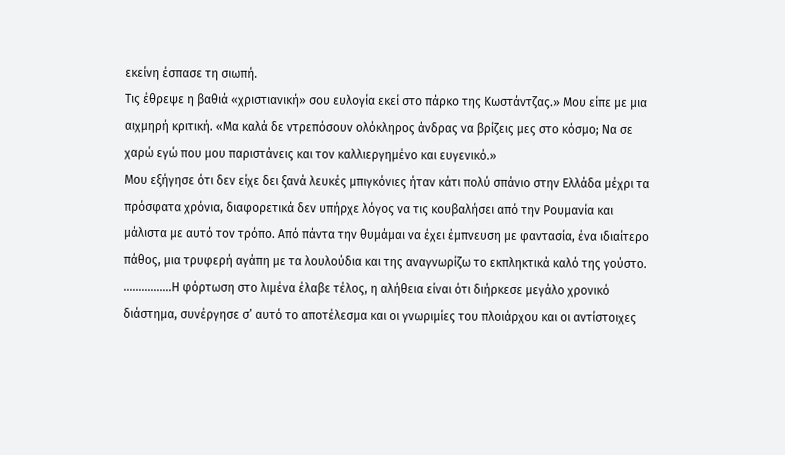εκείνη έσπασε τη σιωπή.
Τις έθρεψε η βαθιά «χριστιανική» σου ευλογία εκεί στο πάρκο της Κωστάντζας.» Μου είπε με μια αιχμηρή κριτική. «Μα καλά δε ντρεπόσουν ολόκληρος άνδρας να βρίζεις μες στο κόσμο; Να σε χαρώ εγώ που μου παριστάνεις και τον καλλιεργημένο και ευγενικό.»
Μου εξήγησε ότι δεν είχε δει ξανά λευκές μπιγκόνιες ήταν κάτι πολύ σπάνιο στην Ελλάδα μέχρι τα πρόσφατα χρόνια, διαφορετικά δεν υπήρχε λόγος να τις κουβαλήσει από την Ρουμανία και μάλιστα με αυτό τον τρόπο. Από πάντα την θυμάμαι να έχει έμπνευση με φαντασία, ένα ιδιαίτερο πάθος, μια τρυφερή αγάπη με τα λουλούδια και της αναγνωρίζω το εκπληκτικά καλό της γούστο.
................Η φόρτωση στο λιμένα έλαβε τέλος, η αλήθεια είναι ότι διήρκεσε μεγάλο χρονικό διάστημα, συνέργησε σ’ αυτό το αποτέλεσμα και οι γνωριμίες του πλοιάρχου και οι αντίστοιχες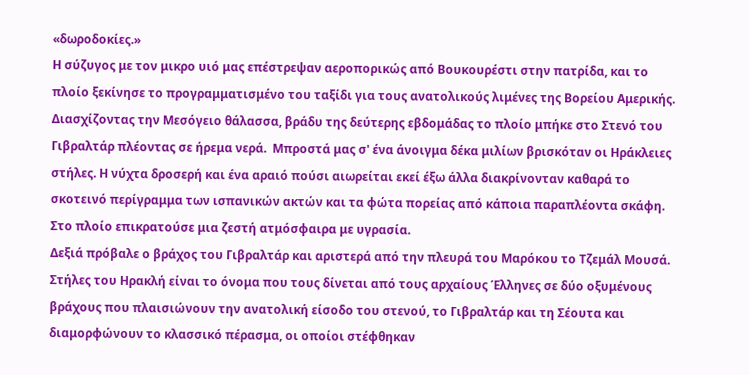«δωροδοκίες.»
Η σύζυγος με τον μικρο υιό μας επέστρεψαν αεροπορικώς από Βουκουρέστι στην πατρίδα, και το πλοίο ξεκίνησε το προγραμματισμένο του ταξίδι για τους ανατολικούς λιμένες της Βορείου Αμερικής.
Διασχίζοντας την Μεσόγειο θάλασσα, βράδυ της δεύτερης εβδομάδας το πλοίο μπήκε στο Στενό του Γιβραλτάρ πλέοντας σε ήρεμα νερά.  Μπροστά μας σ' ένα άνοιγμα δέκα μιλίων βρισκόταν οι Ηράκλειες στήλες. Η νύχτα δροσερή και ένα αραιό πούσι αιωρείται εκεί έξω άλλα διακρίνονταν καθαρά το σκοτεινό περίγραμμα των ισπανικών ακτών και τα φώτα πορείας από κάποια παραπλέοντα σκάφη. Στο πλοίο επικρατούσε μια ζεστή ατμόσφαιρα με υγρασία.
Δεξιά πρόβαλε ο βράχος του Γιβραλτάρ και αριστερά από την πλευρά του Μαρόκου το Τζεμάλ Μουσά. Στήλες του Ηρακλή είναι το όνομα που τους δίνεται από τους αρχαίους Έλληνες σε δύο οξυμένους βράχους που πλαισιώνουν την ανατολική είσοδο του στενού, το Γιβραλτάρ και τη Σέουτα και διαμορφώνουν το κλασσικό πέρασμα, οι οποίοι στέφθηκαν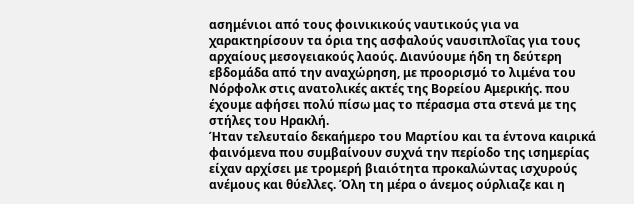ασημένιοι από τους φοινικικούς ναυτικούς για να χαρακτηρίσουν τα όρια της ασφαλούς ναυσιπλοΐας για τους αρχαίους μεσογειακούς λαούς. Διανύουμε ήδη τη δεύτερη εβδομάδα από την αναχώρηση, με προορισμό το λιμένα του Νόρφολκ στις ανατολικές ακτές της Βορείου Αμερικής. που έχουμε αφήσει πολύ πίσω μας το πέρασμα στα στενά με της στήλες του Ηρακλή.
Ήταν τελευταίο δεκαήμερο του Μαρτίου και τα έντονα καιρικά φαινόμενα που συμβαίνουν συχνά την περίοδο της ισημερίας είχαν αρχίσει με τρομερή βιαιότητα προκαλώντας ισχυρούς ανέμους και θύελλες. Όλη τη μέρα ο άνεμος ούρλιαζε και η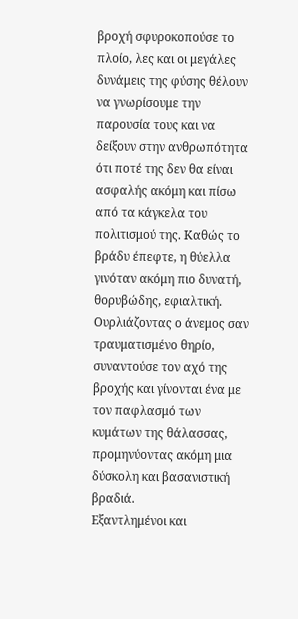βροχή σφυροκοπούσε το πλοίο, λες και οι μεγάλες δυνάμεις της φύσης θέλουν να γνωρίσουμε την παρουσία τους και να δείξουν στην ανθρωπότητα ότι ποτέ της δεν θα είναι ασφαλής ακόμη και πίσω από τα κάγκελα του πολιτισμού της. Καθώς το βράδυ έπεφτε, η θύελλα γινόταν ακόμη πιο δυνατή, θορυβώδης, εφιαλτική. Ουρλιάζοντας ο άνεμος σαν τραυματισμένο θηρίο, συναντούσε τον αχό της βροχής και γίνονται ένα με τον παφλασμό των κυμάτων της θάλασσας, προμηνύοντας ακόμη μια δύσκολη και βασανιστική βραδιά.
Εξαντλημένοι και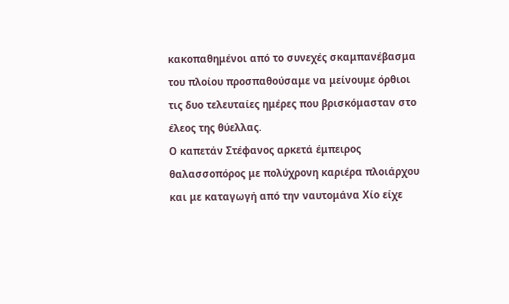κακοπαθημένοι από το συνεχές σκαμπανέβασμα του πλοίου προσπαθούσαμε να μείνουμε όρθιοι τις δυο τελευταίες ημέρες που βρισκόμασταν στο έλεος της θύελλας.
Ο καπετάν Στέφανος αρκετά έμπειρος θαλασσοπόρος με πολύχρονη καριέρα πλοιάρχου και με καταγωγή από την ναυτομάνα Χίο είχε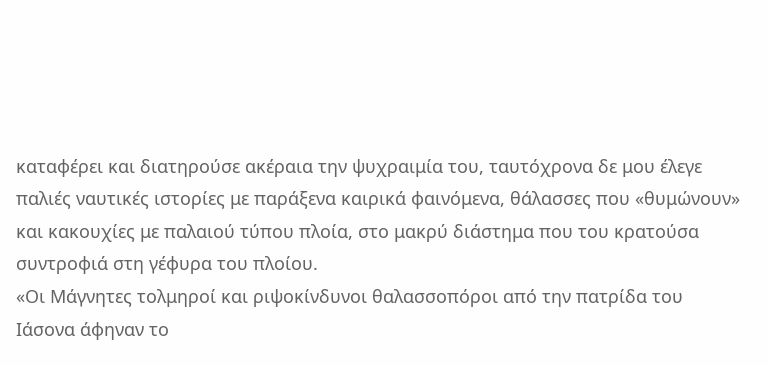καταφέρει και διατηρούσε ακέραια την ψυχραιμία του, ταυτόχρονα δε μου έλεγε παλιές ναυτικές ιστορίες με παράξενα καιρικά φαινόμενα, θάλασσες που «θυμώνουν» και κακουχίες με παλαιού τύπου πλοία, στο μακρύ διάστημα που του κρατούσα συντροφιά στη γέφυρα του πλοίου.
«Οι Μάγνητες τολμηροί και ριψοκίνδυνοι θαλασσοπόροι από την πατρίδα του Ιάσονα άφηναν το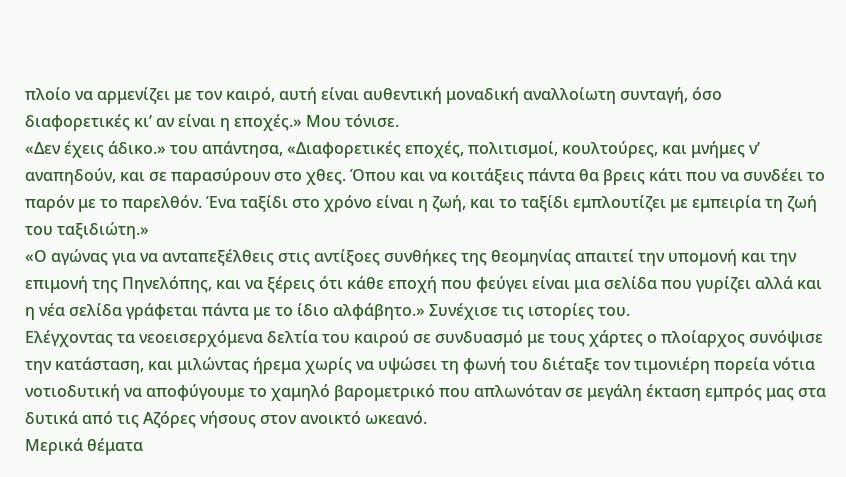πλοίο να αρμενίζει με τον καιρό, αυτή είναι αυθεντική μοναδική αναλλοίωτη συνταγή, όσο διαφορετικές κι’ αν είναι η εποχές.» Μου τόνισε.
«Δεν έχεις άδικο.» του απάντησα, «Διαφορετικές εποχές, πολιτισμοί, κουλτούρες, και μνήμες ν’ αναπηδούν, και σε παρασύρουν στο χθες. Όπου και να κοιτάξεις πάντα θα βρεις κάτι που να συνδέει το παρόν με το παρελθόν. Ένα ταξίδι στο χρόνο είναι η ζωή, και το ταξίδι εμπλουτίζει με εμπειρία τη ζωή του ταξιδιώτη.»
«Ο αγώνας για να ανταπεξέλθεις στις αντίξοες συνθήκες της θεομηνίας απαιτεί την υπομονή και την επιμονή της Πηνελόπης, και να ξέρεις ότι κάθε εποχή που φεύγει είναι μια σελίδα που γυρίζει αλλά και η νέα σελίδα γράφεται πάντα με το ίδιο αλφάβητο.» Συνέχισε τις ιστορίες του.
Ελέγχοντας τα νεοεισερχόμενα δελτία του καιρού σε συνδυασμό με τους χάρτες ο πλοίαρχος συνόψισε την κατάσταση, και μιλώντας ήρεμα χωρίς να υψώσει τη φωνή του διέταξε τον τιμονιέρη πορεία νότια νοτιοδυτική να αποφύγουμε το χαμηλό βαρομετρικό που απλωνόταν σε μεγάλη έκταση εμπρός μας στα δυτικά από τις Αζόρες νήσους στον ανοικτό ωκεανό.
Μερικά θέματα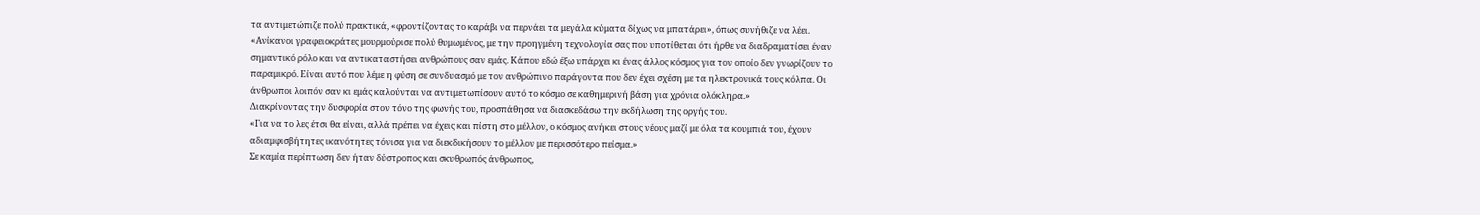τα αντιμετώπιζε πολύ πρακτικά, «φροντίζοντας το καράβι να περνάει τα μεγάλα κύματα δίχως να μπατάρει», όπως συνήθιζε να λέει.
«Ανίκανοι γραφειοκράτες μουρμούρισε πολύ θυμωμένος, με την προηγμένη τεχνολογία σας που υποτίθεται ότι ήρθε να διαδραματίσει έναν σημαντικό ρόλο και να αντικαταστήσει ανθρώπους σαν εμάς. Κάπου εδώ έξω υπάρχει κι ένας άλλος κόσμος για τον οποίο δεν γνωρίζουν το παραμικρό. Είναι αυτό που λέμε η φύση σε συνδυασμό με τον ανθρώπινο παράγοντα που δεν έχει σχέση με τα ηλεκτρονικά τους κόλπα. Οι άνθρωποι λοιπόν σαν κι εμάς καλούνται να αντιμετωπίσουν αυτό το κόσμο σε καθημερινή βάση για χρόνια ολόκληρα.»
Διακρίνοντας την δυσφορία στον τόνο της φωνής του, προσπάθησα να διασκεδάσω την εκδήλωση της οργής του.
«Για να το λες έτσι θα είναι, αλλά πρέπει να έχεις και πίστη στο μέλλον, ο κόσμος ανήκει στους νέους μαζί με όλα τα κουμπιά του, έχουν  αδιαμφισβήτητες ικανότητες τόνισα για να διεκδικήσουν το μέλλον με περισσότερο πείσμα.»
Σε καμία περίπτωση δεν ήταν δύστροπος και σκυθρωπός άνθρωπος,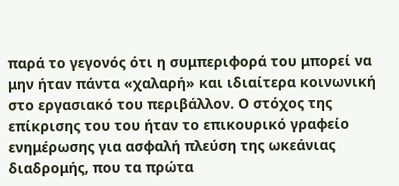παρά το γεγονός ότι η συμπεριφορά του μπορεί να μην ήταν πάντα «χαλαρή» και ιδιαίτερα κοινωνική στο εργασιακό του περιβάλλον. Ο στόχος της επίκρισης του του ήταν το επικουρικό γραφείο ενημέρωσης για ασφαλή πλεύση της ωκεάνιας διαδρομής, που τα πρώτα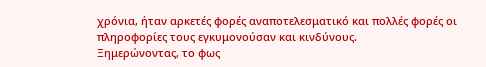χρόνια, ήταν αρκετές φορές αναποτελεσματικό και πολλές φορές οι πληροφορίες τους εγκυμονούσαν και κινδύνους.
Ξημερώνοντας, το φως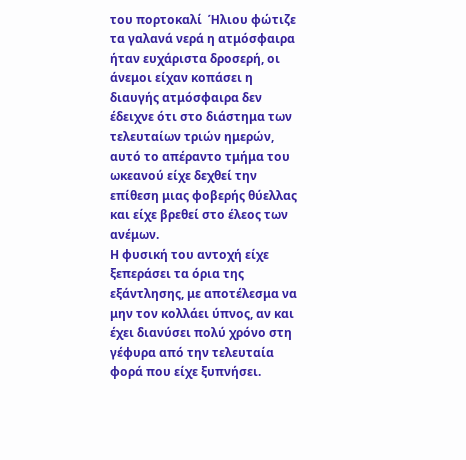του πορτοκαλί  Ήλιου φώτιζε τα γαλανά νερά η ατμόσφαιρα ήταν ευχάριστα δροσερή, οι άνεμοι είχαν κοπάσει η διαυγής ατμόσφαιρα δεν έδειχνε ότι στο διάστημα των τελευταίων τριών ημερών, αυτό το απέραντο τμήμα του ωκεανού είχε δεχθεί την επίθεση μιας φοβερής θύελλας και είχε βρεθεί στο έλεος των ανέμων.
Η φυσική του αντοχή είχε ξεπεράσει τα όρια της εξάντλησης, με αποτέλεσμα να μην τον κολλάει ύπνος, αν και έχει διανύσει πολύ χρόνο στη γέφυρα από την τελευταία φορά που είχε ξυπνήσει.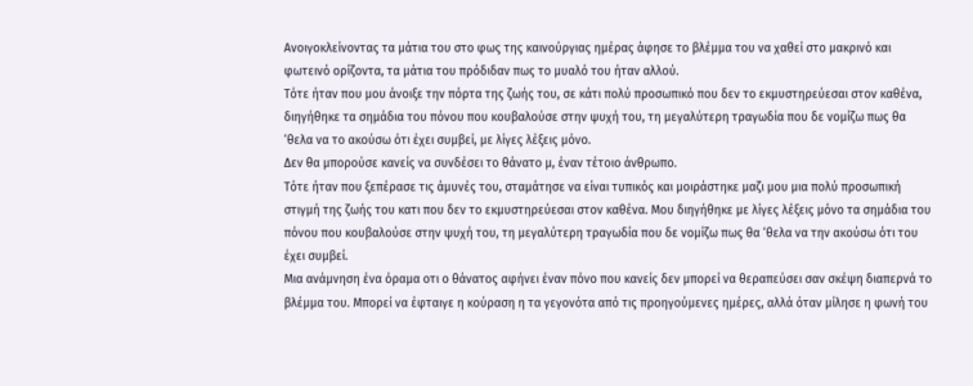Ανοιγοκλείνοντας τα μάτια του στο φως της καινούργιας ημέρας άφησε το βλέμμα του να χαθεί στο μακρινό και φωτεινό ορίζοντα, τα μάτια του πρόδιδαν πως το μυαλό του ήταν αλλού.
Τότε ήταν που μου άνοιξε την πόρτα της ζωής του, σε κάτι πολύ προσωπικό που δεν το εκμυστηρεύεσαι στον καθένα, διηγήθηκε τα σημάδια του πόνου που κουβαλούσε στην ψυχή του, τη μεγαλύτερη τραγωδία που δε νομίζω πως θα ‘θελα να το ακούσω ότι έχει συμβεί, με λίγες λέξεις μόνο.
Δεν θα μπορούσε κανείς να συνδέσει το θάνατο μ, έναν τέτοιο άνθρωπο.
Τότε ήταν που ξεπέρασε τις άμυνές του, σταμάτησε να είναι τυπικός και μοιράστηκε μαζι μου μια πολύ προσωπική στιγμή της ζωής του κατι που δεν το εκμυστηρεύεσαι στον καθένα. Μου διηγήθηκε με λίγες λέξεις μόνο τα σημάδια του πόνου που κουβαλούσε στην ψυχή του, τη μεγαλύτερη τραγωδία που δε νομίζω πως θα ‘θελα να την ακούσω ότι του έχει συμβεί.
Μια ανάμνηση ένα όραμα οτι ο θάνατος αφήνει έναν πόνο που κανείς δεν μπορεί να θεραπεύσει σαν σκέψη διαπερνά το βλέμμα του. Μπορεί να έφταιγε η κούραση η τα γεγονότα από τις προηγούμενες ημέρες, αλλά όταν μίλησε η φωνή του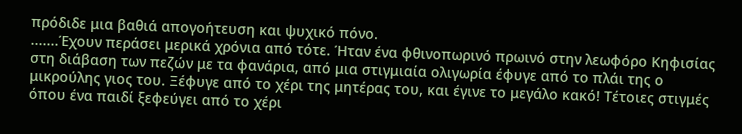πρόδιδε μια βαθιά απογοήτευση και ψυχικό πόνο.
.......Έχουν περάσει μερικά χρόνια από τότε. Ήταν ένα φθινοπωρινό πρωινό στην λεωφόρο Κηφισίας στη διάβαση των πεζών με τα φανάρια, από μια στιγμιαία ολιγωρία έφυγε από το πλάι της ο μικρούλης γιος του. Ξέφυγε από το χέρι της μητέρας του, και έγινε το μεγάλο κακό! Τέτοιες στιγμές όπου ένα παιδί ξεφεύγει από το χέρι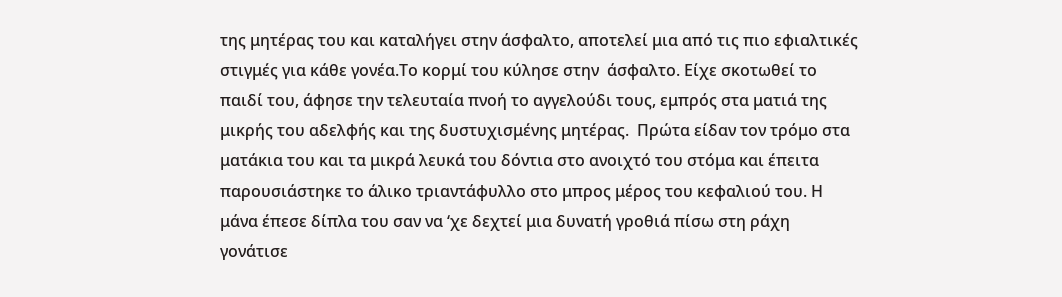της μητέρας του και καταλήγει στην άσφαλτο, αποτελεί μια από τις πιο εφιαλτικές στιγμές για κάθε γονέα.Το κορμί του κύλησε στην  άσφαλτο. Είχε σκοτωθεί το παιδί του, άφησε την τελευταία πνοή το αγγελούδι τους, εμπρός στα ματιά της μικρής του αδελφής και της δυστυχισμένης μητέρας.  Πρώτα είδαν τον τρόμο στα ματάκια του και τα μικρά λευκά του δόντια στο ανοιχτό του στόμα και έπειτα παρουσιάστηκε το άλικο τριαντάφυλλο στο μπρος μέρος του κεφαλιού του. Η μάνα έπεσε δίπλα του σαν να ‘χε δεχτεί μια δυνατή γροθιά πίσω στη ράχη γονάτισε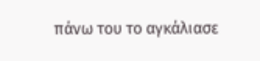πάνω του το αγκάλιασε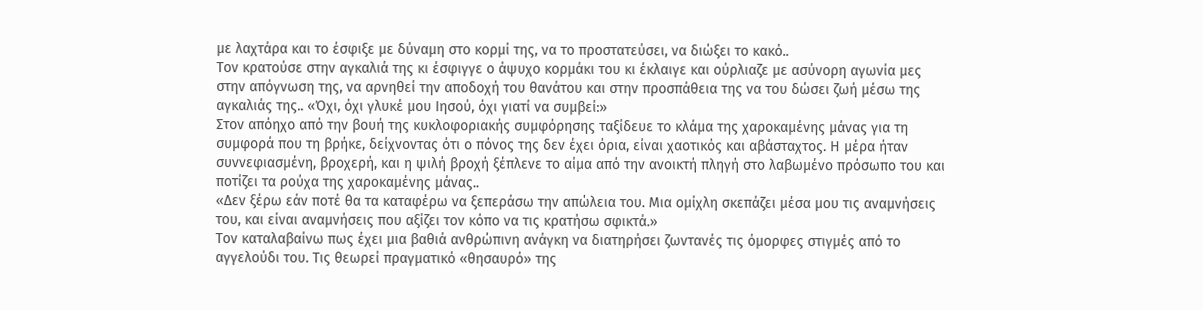με λαχτάρα και το έσφιξε με δύναμη στο κορμί της, να το προστατεύσει, να διώξει το κακό..
Τον κρατούσε στην αγκαλιά της κι έσφιγγε ο άψυχο κορμάκι του κι έκλαιγε και ούρλιαζε με ασύνορη αγωνία μες στην απόγνωση της, να αρνηθεί την αποδοχή του θανάτου και στην προσπάθεια της να του δώσει ζωή μέσω της αγκαλιάς της.. «Όχι, όχι γλυκέ μου Ιησού, όχι γιατί να συμβεί:»
Στον απόηχο από την βουή της κυκλοφοριακής συμφόρησης ταξίδευε το κλάμα της χαροκαμένης μάνας για τη συμφορά που τη βρήκε, δείχνοντας ότι ο πόνος της δεν έχει όρια, είναι χαοτικός και αβάσταχτος. Η μέρα ήταν συννεφιασμένη, βροχερή, και η ψιλή βροχή ξέπλενε το αίμα από την ανοικτή πληγή στο λαβωμένο πρόσωπο του και ποτίζει τα ρούχα της χαροκαμένης μάνας..
«Δεν ξέρω εάν ποτέ θα τα καταφέρω να ξεπεράσω την απώλεια του. Μια ομίχλη σκεπάζει μέσα μου τις αναμνήσεις του, και είναι αναμνήσεις που αξίζει τον κόπο να τις κρατήσω σφικτά.»
Τον καταλαβαίνω πως έχει μια βαθιά ανθρώπινη ανάγκη να διατηρήσει ζωντανές τις όμορφες στιγμές από το αγγελούδι του. Τις θεωρεί πραγματικό «θησαυρό» της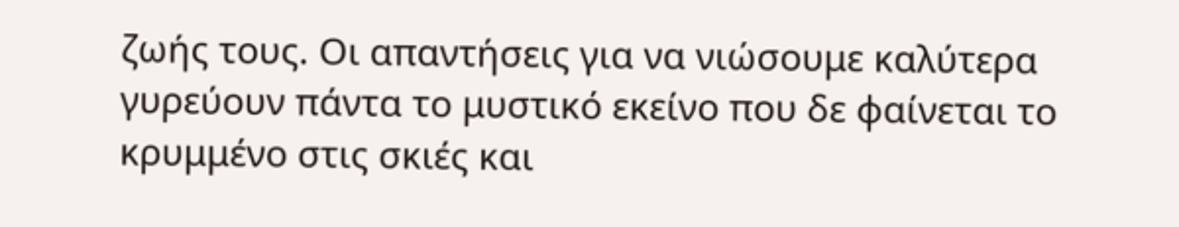ζωής τους. Οι απαντήσεις για να νιώσουμε καλύτερα γυρεύουν πάντα το μυστικό εκείνο που δε φαίνεται το κρυμμένο στις σκιές και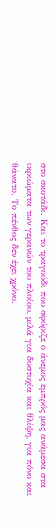στο σκοτάδι. Και το τραγούδι που σφύριζε ο άνεμος εμπρός μας ανάμεσα στα ικριώματα των γερανών του πλοίου, μιλά για δυστυχία και θλίψη, για πόνο και θάνατο. Το πένθος δεν έχει χρόνο.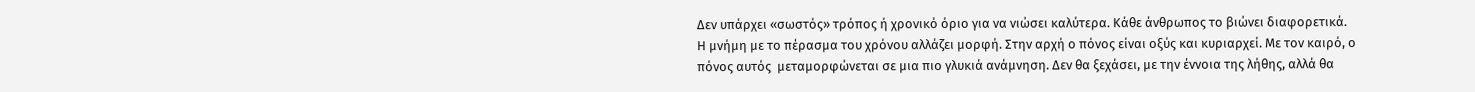Δεν υπάρχει «σωστός» τρόπος ή χρονικό όριο για να νιώσει καλύτερα. Κάθε άνθρωπος το βιώνει διαφορετικά.
Η μνήμη με το πέρασμα του χρόνου αλλάζει μορφή. Στην αρχή ο πόνος είναι οξύς και κυριαρχεί. Με τον καιρό, ο πόνος αυτός  μεταμορφώνεται σε μια πιο γλυκιά ανάμνηση. Δεν θα ξεχάσει, με την έννοια της λήθης, αλλά θα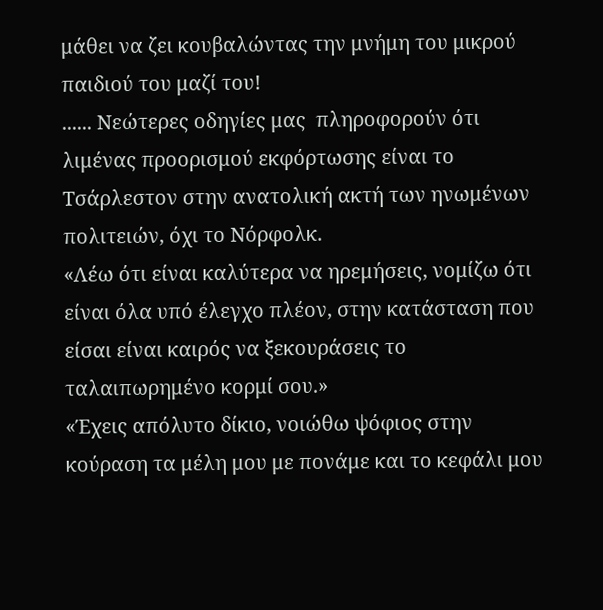μάθει να ζει κουβαλώντας την μνήμη του μικρού παιδιού του μαζί του!
...... Νεώτερες οδηγίες μας  πληροφορούν ότι λιμένας προορισμού εκφόρτωσης είναι το Τσάρλεστον στην ανατολική ακτή των ηνωμένων πολιτειών, όχι το Νόρφολκ.
«Λέω ότι είναι καλύτερα να ηρεμήσεις, νομίζω ότι είναι όλα υπό έλεγχο πλέον, στην κατάσταση που είσαι είναι καιρός να ξεκουράσεις το ταλαιπωρημένο κορμί σου.»
«Έχεις απόλυτο δίκιο, νοιώθω ψόφιος στην κούραση τα μέλη μου με πονάμε και το κεφάλι μου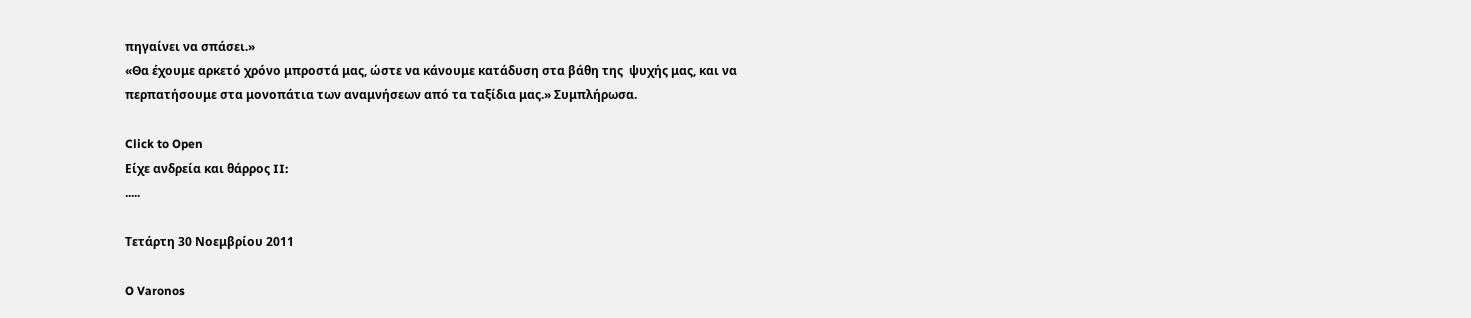πηγαίνει να σπάσει.»
«Θα έχουμε αρκετό χρόνο μπροστά μας, ώστε να κάνουμε κατάδυση στα βάθη της  ψυχής μας, και να περπατήσουμε στα μονοπάτια των αναμνήσεων από τα ταξίδια μας.» Συμπλήρωσα.

Click to Open
Είχε ανδρεία και θάρρος II:
.....

Τετάρτη 30 Νοεμβρίου 2011

O Varonos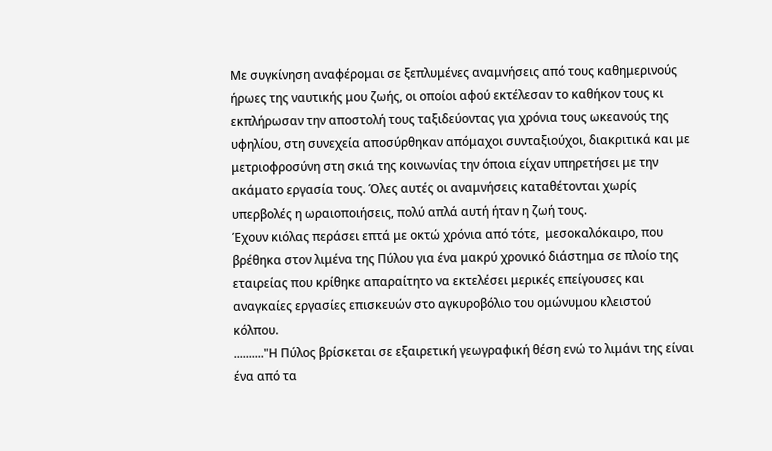Με συγκίνηση αναφέρομαι σε ξεπλυμένες αναμνήσεις από τους καθημερινούς ήρωες της ναυτικής μου ζωής, οι οποίοι αφού εκτέλεσαν το καθήκον τους κι εκπλήρωσαν την αποστολή τους ταξιδεύοντας για χρόνια τους ωκεανούς της υφηλίου, στη συνεχεία αποσύρθηκαν απόμαχοι συνταξιούχοι, διακριτικά και με μετριοφροσύνη στη σκιά της κοινωνίας την όποια είχαν υπηρετήσει με την ακάματο εργασία τους. Όλες αυτές οι αναμνήσεις καταθέτονται χωρίς υπερβολές η ωραιοποιήσεις, πολύ απλά αυτή ήταν η ζωή τους.
Έχουν κιόλας περάσει επτά με οκτώ χρόνια από τότε,  μεσοκαλόκαιρο, που βρέθηκα στον λιμένα της Πύλου για ένα μακρύ χρονικό διάστημα σε πλοίο της εταιρείας που κρίθηκε απαραίτητο να εκτελέσει μερικές επείγουσες και αναγκαίες εργασίες επισκευών στο αγκυροβόλιο του ομώνυμου κλειστού κόλπου.
.........."Η Πύλος βρίσκεται σε εξαιρετική γεωγραφική θέση ενώ το λιμάνι της είναι ένα από τα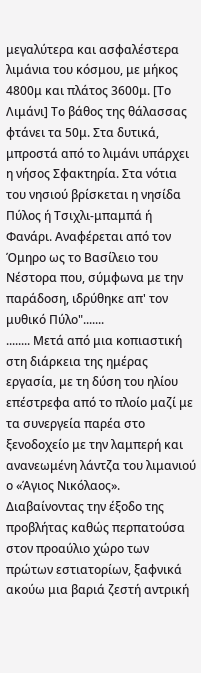μεγαλύτερα και ασφαλέστερα λιμάνια του κόσμου, με μήκος 4800μ και πλάτος 3600μ. [Το Λιμάνι] Το βάθος της θάλασσας φτάνει τα 50μ. Στα δυτικά, μπροστά από το λιμάνι υπάρχει η νήσος Σφακτηρία. Στα νότια του νησιού βρίσκεται η νησίδα Πύλος ή Τσιχλι-μπαμπά ή Φανάρι. Αναφέρεται από τον Όμηρο ως το Βασίλειο του Νέστορα που, σύμφωνα με την παράδοση, ιδρύθηκε απ' τον μυθικό Πύλο".......
........ Μετά από μια κοπιαστική στη διάρκεια της ημέρας εργασία, με τη δύση του ηλίου επέστρεφα από το πλοίο μαζί με τα συνεργεία παρέα στο ξενοδοχείο με την λαμπερή και ανανεωμένη λάντζα του λιμανιού ο «Άγιος Νικόλαος».
Διαβαίνοντας την έξοδο της προβλήτας καθώς περπατούσα στον προαύλιο χώρο των πρώτων εστιατορίων, ξαφνικά ακούω μια βαριά ζεστή αντρική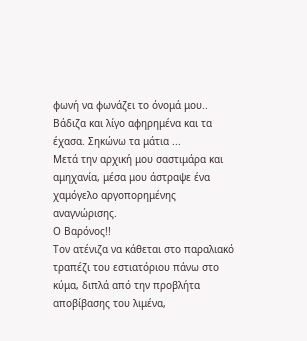φωνή να φωνάζει το όνομά μου.. Βάδιζα και λίγο αφηρημένα και τα έχασα. Σηκώνω τα μάτια ...
Μετά την αρχική μου σαστιμάρα και αμηχανία, μέσα μου άστραψε ένα χαμόγελο αργοπορημένης αναγνώρισης.
Ο Βαρόνος!!
Τον ατένιζα να κάθεται στο παραλιακό τραπέζι του εστιατόριου πάνω στο κύμα, διπλά από την προβλήτα αποβίβασης του λιμένα,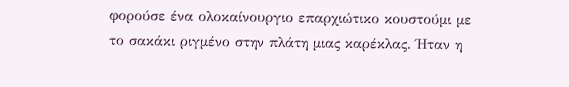φορούσε ένα ολοκαίνουργιο επαρχιώτικο κουστούμι με το σακάκι ριγμένο στην πλάτη μιας καρέκλας. Ήταν η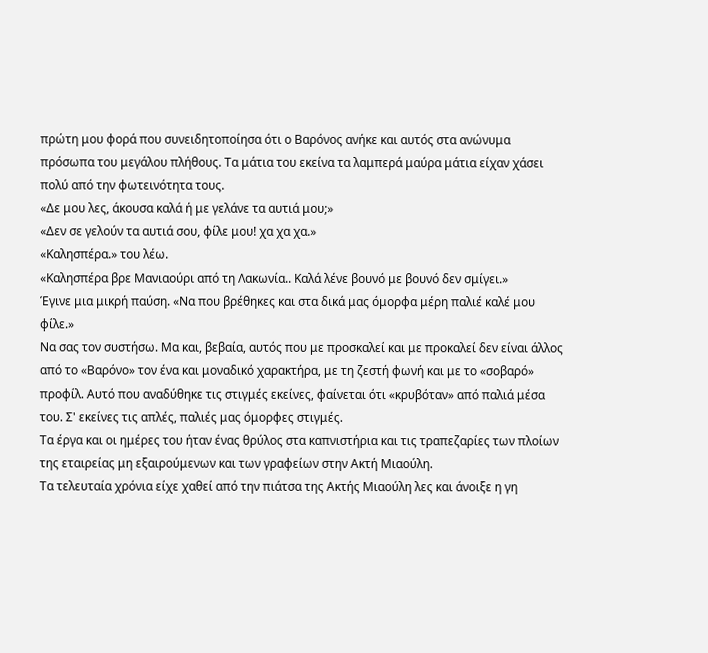πρώτη μου φορά που συνειδητοποίησα ότι ο Βαρόνος ανήκε και αυτός στα ανώνυμα πρόσωπα του μεγάλου πλήθους. Τα μάτια του εκείνα τα λαμπερά μαύρα μάτια είχαν χάσει πολύ από την φωτεινότητα τους.
«Δε μου λες, άκουσα καλά ή με γελάνε τα αυτιά μου;»
«Δεν σε γελούν τα αυτιά σου, φίλε μου! χα χα χα.»
«Καλησπέρα.» του λέω.
«Καλησπέρα βρε Μανιαούρι από τη Λακωνία.. Καλά λένε βουνό με βουνό δεν σμίγει.»
Έγινε μια μικρή παύση. «Να που βρέθηκες και στα δικά μας όμορφα μέρη παλιέ καλέ μου φίλε.»
Να σας τον συστήσω. Μα και, βεβαία, αυτός που με προσκαλεί και με προκαλεί δεν είναι άλλος από το «Βαρόνο» τον ένα και μοναδικό χαρακτήρα, με τη ζεστή φωνή και με το «σοβαρό» προφίλ. Αυτό που αναδύθηκε τις στιγμές εκείνες, φαίνεται ότι «κρυβόταν» από παλιά μέσα του. Σ' εκείνες τις απλές, παλιές μας όμορφες στιγμές.
Τα έργα και οι ημέρες του ήταν ένας θρύλος στα καπνιστήρια και τις τραπεζαρίες των πλοίων της εταιρείας μη εξαιρούμενων και των γραφείων στην Ακτή Μιαούλη.
Τα τελευταία χρόνια είχε χαθεί από την πιάτσα της Ακτής Μιαούλη λες και άνοιξε η γη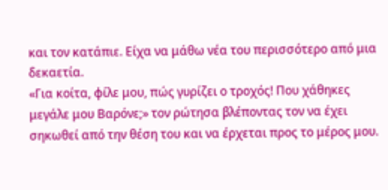και τον κατάπιε. Είχα να μάθω νέα του περισσότερο από μια δεκαετία.
«Για κοίτα, φίλε μου, πώς γυρίζει ο τροχός! Που χάθηκες μεγάλε μου Βαρόνε;» τον ρώτησα βλέποντας τον να έχει σηκωθεί από την θέση του και να έρχεται προς το μέρος μου.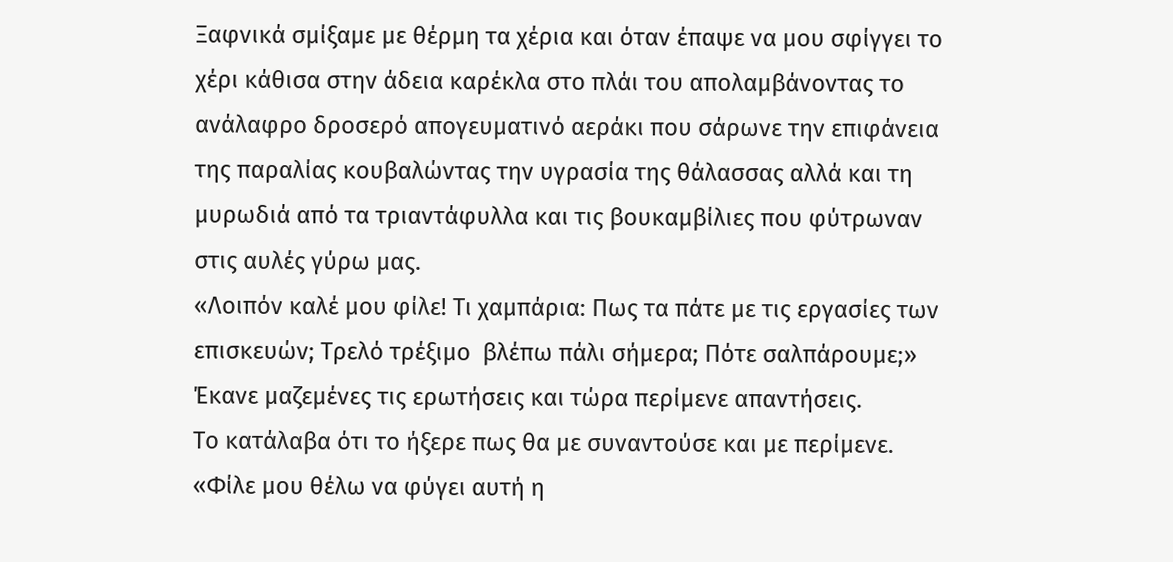Ξαφνικά σμίξαμε με θέρμη τα χέρια και όταν έπαψε να μου σφίγγει το χέρι κάθισα στην άδεια καρέκλα στο πλάι του απολαμβάνοντας το ανάλαφρο δροσερό απογευματινό αεράκι που σάρωνε την επιφάνεια της παραλίας κουβαλώντας την υγρασία της θάλασσας αλλά και τη μυρωδιά από τα τριαντάφυλλα και τις βουκαμβίλιες που φύτρωναν στις αυλές γύρω μας.
«Λοιπόν καλέ μου φίλε! Τι χαμπάρια: Πως τα πάτε με τις εργασίες των επισκευών; Τρελό τρέξιμο  βλέπω πάλι σήμερα; Πότε σαλπάρουμε;» Έκανε μαζεμένες τις ερωτήσεις και τώρα περίμενε απαντήσεις.
Το κατάλαβα ότι το ήξερε πως θα με συναντούσε και με περίμενε.
«Φίλε μου θέλω να φύγει αυτή η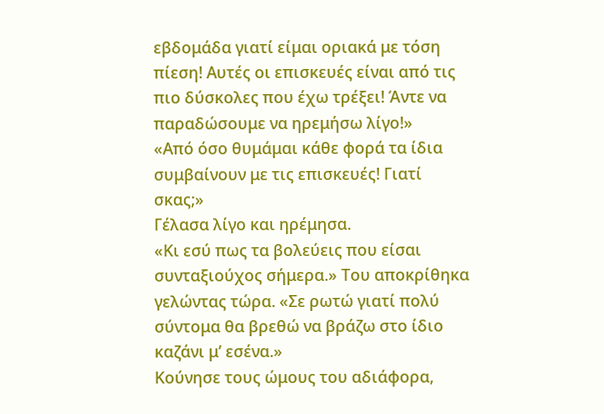εβδομάδα γιατί είμαι οριακά με τόση πίεση! Αυτές οι επισκευές είναι από τις πιο δύσκολες που έχω τρέξει! Άντε να παραδώσουμε να ηρεμήσω λίγο!»
«Από όσο θυμάμαι κάθε φορά τα ίδια συμβαίνουν με τις επισκευές! Γιατί σκας;»
Γέλασα λίγο και ηρέμησα.
«Κι εσύ πως τα βολεύεις που είσαι συνταξιούχος σήμερα.» Του αποκρίθηκα γελώντας τώρα. «Σε ρωτώ γιατί πολύ σύντομα θα βρεθώ να βράζω στο ίδιο καζάνι μ’ εσένα.»
Κούνησε τους ώμους του αδιάφορα,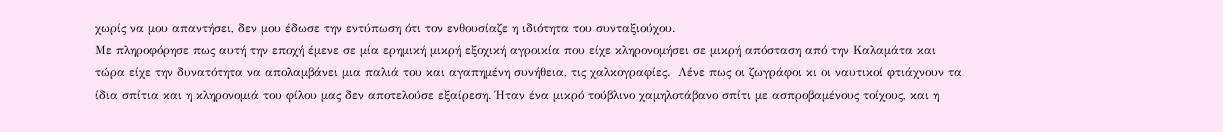χωρίς να μου απαντήσει, δεν μου έδωσε την εντύπωση ότι τον ενθουσίαζε η ιδιότητα του συνταξιούχου.
Με πληροφόρησε πως αυτή την εποχή έμενε σε μία ερημική μικρή εξοχική αγροικία που είχε κληρονομήσει σε μικρή απόσταση από την Καλαμάτα και τώρα είχε την δυνατότητα να απολαμβάνει μια παλιά του και αγαπημένη συνήθεια, τις χαλκογραφίες.  Λένε πως οι ζωγράφοι κι οι ναυτικοί φτιάχνουν τα ίδια σπίτια και η κληρονομιά του φίλου μας δεν αποτελούσε εξαίρεση. Ήταν ένα μικρό τούβλινο χαμηλοτάβανο σπίτι με ασπροβαμένους τοίχους, και η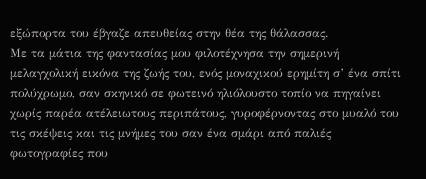εξώπορτα του έβγαζε απευθείας στην θέα της θάλασσας.
Με τα μάτια της φαντασίας μου φιλοτέχνησα την σημερινή μελαγχολική εικόνα της ζωής του, ενός μοναχικού ερημίτη σ’ ένα σπίτι πολύχρωμο, σαν σκηνικό σε φωτεινό ηλιόλουστο τοπίο να πηγαίνει χωρίς παρέα ατέλειωτους περιπάτους, γυροφέρνοντας στο μυαλό του τις σκέψεις και τις μνήμες του σαν ένα σμάρι από παλιές φωτογραφίες που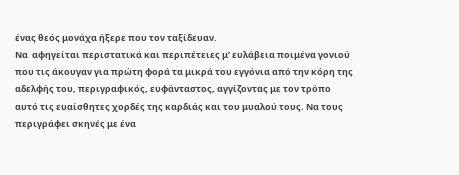ένας θεός μονάχα ήξερε που τον ταξίδευαν.
Να  αφηγείται περιστατικά και περιπέτειες μ’ ευλάβεια ποιμένα γονιού που τις άκουγαν για πρώτη φορά τα μικρά του εγγόνια από την κόρη της αδελφής του, περιγραφικός, ευφάνταστος, αγγίζοντας με τον τρόπο αυτό τις ευαίσθητες χορδές της καρδιάς και του μυαλού τους. Να τους περιγράφει σκηνές με ένα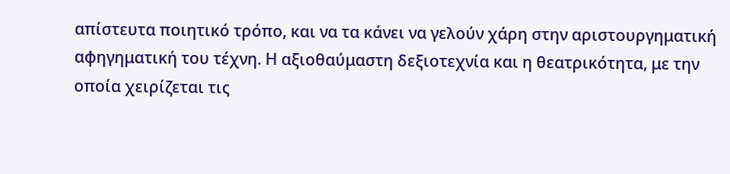απίστευτα ποιητικό τρόπο, και να τα κάνει να γελούν χάρη στην αριστουργηματική αφηγηματική του τέχνη. Η αξιοθαύμαστη δεξιοτεχνία και η θεατρικότητα, με την οποία χειρίζεται τις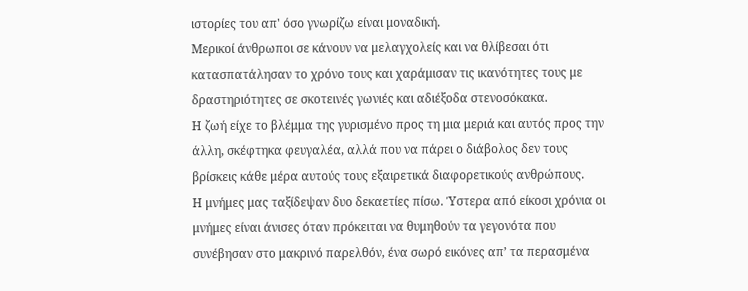ιστορίες του απ' όσο γνωρίζω είναι μοναδική.
Μερικοί άνθρωποι σε κάνουν να μελαγχολείς και να θλίβεσαι ότι κατασπατάλησαν το χρόνο τους και χαράμισαν τις ικανότητες τους με δραστηριότητες σε σκοτεινές γωνιές και αδιέξοδα στενοσόκακα.
Η ζωή είχε το βλέμμα της γυρισμένο προς τη μια μεριά και αυτός προς την άλλη, σκέφτηκα φευγαλέα, αλλά που να πάρει ο διάβολος δεν τους βρίσκεις κάθε μέρα αυτούς τους εξαιρετικά διαφορετικούς ανθρώπους.
Η μνήμες μας ταξίδεψαν δυο δεκαετίες πίσω. Ύστερα από είκοσι χρόνια οι μνήμες είναι άνισες όταν πρόκειται να θυμηθούν τα γεγονότα που συνέβησαν στο μακρινό παρελθόν, ένα σωρό εικόνες απ’ τα περασμένα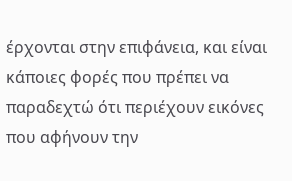έρχονται στην επιφάνεια, και είναι κάποιες φορές που πρέπει να παραδεχτώ ότι περιέχουν εικόνες που αφήνουν την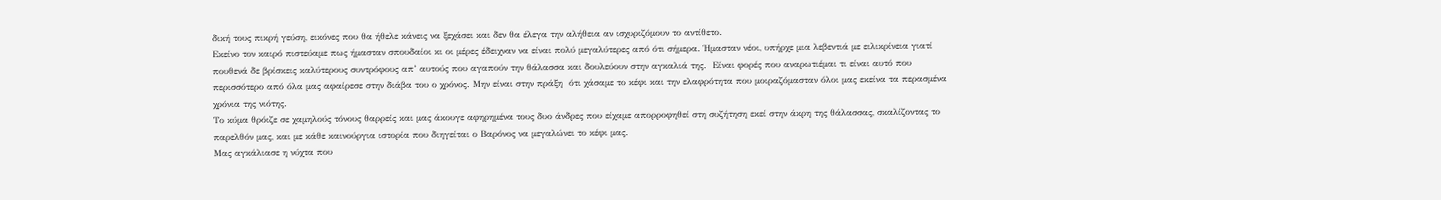δική τους πικρή γεύση, εικόνες που θα ήθελε κάνεις να ξεχάσει και δεν θα έλεγα την αλήθεια αν ισχυριζόμουν το αντίθετο.
Εκείνο τον καιρό πιστεύαμε πως ήμασταν σπουδαίοι κι οι μέρες έδειχναν να είναι πολύ μεγαλύτερες από ότι σήμερα. Ήμασταν νέοι, υπήρχε μια λεβεντιά με ειλικρίνεια γιατί πουθενά δε βρίσκεις καλύτερους συντρόφους απ’ αυτούς που αγαπούν την θάλασσα και δουλεύουν στην αγκαλιά της.  Είναι φορές που αναρωτιέμαι τι είναι αυτό που περισσότερο από όλα μας αφαίρεσε στην διάβα του ο χρόνος. Μην είναι στην πράξη  ότι χάσαμε το κέφι και την ελαφρότητα που μοιραζόμασταν όλοι μας εκείνα τα περασμένα χρόνια της νιότης.
Το κύμα θρόιζε σε χαμηλούς τόνους θαρρείς και μας άκουγε αφηρημένα τους δυο άνδρες που είχαμε απορροφηθεί στη συζήτηση εκεί στην άκρη της θάλασσας, σκαλίζοντας το παρελθόν μας, και με κάθε καινούργια ιστορία που διηγείται ο Βαρόνος να μεγαλώνει το κέφι μας.
Μας αγκάλιασε η νύχτα που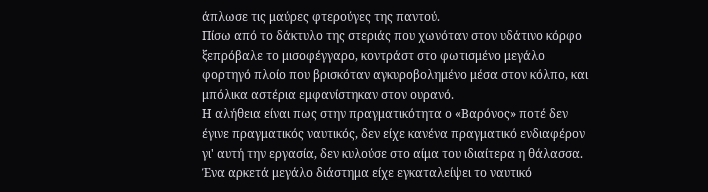άπλωσε τις μαύρες φτερούγες της παντού.
Πίσω από το δάκτυλο της στεριάς που χωνόταν στον υδάτινο κόρφο  ξεπρόβαλε το μισοφέγγαρο, κοντράστ στο φωτισμένο μεγάλο φορτηγό πλοίο που βρισκόταν αγκυροβολημένο μέσα στον κόλπο, και μπόλικα αστέρια εμφανίστηκαν στον ουρανό.
Η αλήθεια είναι πως στην πραγματικότητα ο «Βαρόνος» ποτέ δεν έγινε πραγματικός ναυτικός, δεν είχε κανένα πραγματικό ενδιαφέρον γι' αυτή την εργασία, δεν κυλούσε στο αίμα του ιδιαίτερα η θάλασσα.
Ένα αρκετά μεγάλο διάστημα είχε εγκαταλείψει το ναυτικό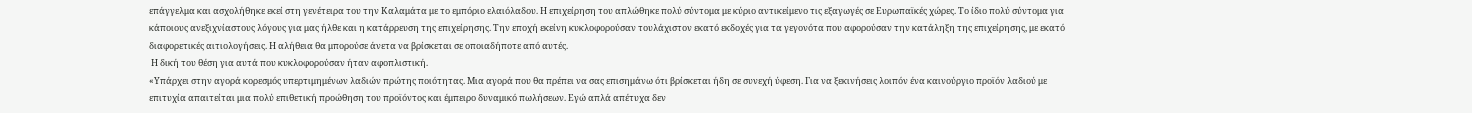επάγγελμα και ασχολήθηκε εκεί στη γενέτειρα του την Καλαμάτα με το εμπόριο ελαιόλαδου. Η επιχείρηση του απλώθηκε πολύ σύντομα με κύριο αντικείμενο τις εξαγωγές σε Ευρωπαϊκές χώρες. Το ίδιο πολύ σύντομα για κάποιους ανεξιχνίαστους λόγους για μας ήλθε και η κατάρρευση της επιχείρησης. Την εποχή εκείνη κυκλοφορούσαν τουλάχιστον εκατό εκδοχές για τα γεγονότα που αφορούσαν την κατάληξη της επιχείρησης, με εκατό διαφορετικές αιτιολογήσεις. Η αλήθεια θα μπορούσε άνετα να βρίσκεται σε οποιαδήποτε από αυτές.
 Η δική του θέση για αυτά που κυκλοφορούσαν ήταν αφοπλιστική.
«Υπάρχει στην αγορά κορεσμός υπερτιμημένων λαδιών πρώτης ποιότητας. Μια αγορά που θα πρέπει να σας επισημάνω ότι βρίσκεται ήδη σε συνεχή ύφεση. Για να ξεκινήσεις λοιπόν ένα καινούργιο προϊόν λαδιού με επιτυχία απαιτείται μια πολύ επιθετική προώθηση του προϊόντος και έμπειρο δυναμικό πωλήσεων. Εγώ απλά απέτυχα δεν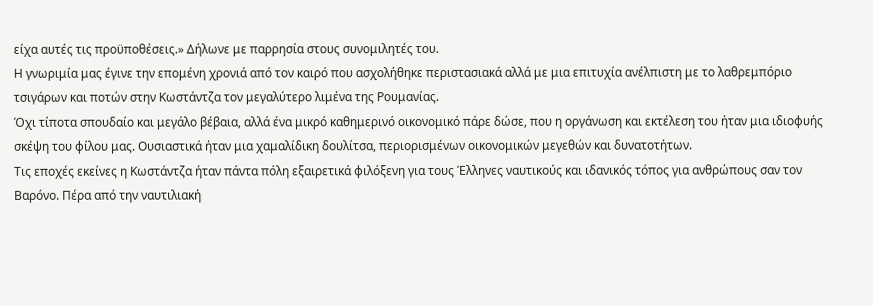είχα αυτές τις προϋποθέσεις.» Δήλωνε με παρρησία στους συνομιλητές του.
Η γνωριμία μας έγινε την επομένη χρονιά από τον καιρό που ασχολήθηκε περιστασιακά αλλά με μια επιτυχία ανέλπιστη με το λαθρεμπόριο τσιγάρων και ποτών στην Κωστάντζα τον μεγαλύτερο λιμένα της Ρουμανίας.
Όχι τίποτα σπουδαίο και μεγάλο βέβαια, αλλά ένα μικρό καθημερινό οικονομικό πάρε δώσε, που η οργάνωση και εκτέλεση του ήταν μια ιδιοφυής   σκέψη του φίλου μας. Ουσιαστικά ήταν μια χαμαλίδικη δουλίτσα, περιορισμένων οικονομικών μεγεθών και δυνατοτήτων.
Τις εποχές εκείνες η Κωστάντζα ήταν πάντα πόλη εξαιρετικά φιλόξενη για τους Έλληνες ναυτικούς και ιδανικός τόπος για ανθρώπους σαν τον Βαρόνο. Πέρα από την ναυτιλιακή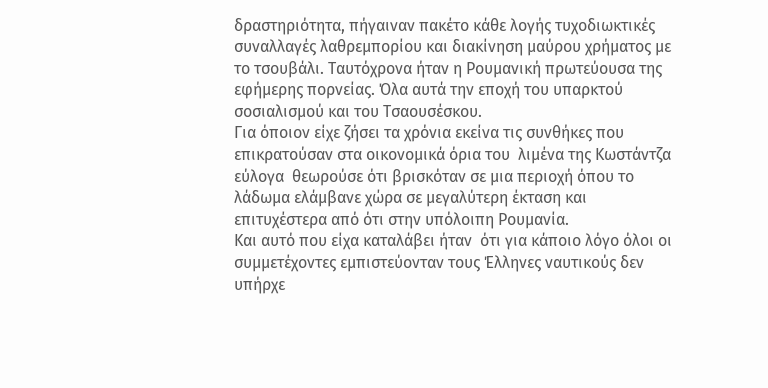δραστηριότητα, πήγαιναν πακέτο κάθε λογής τυχοδιωκτικές συναλλαγές λαθρεμπορίου και διακίνηση μαύρου χρήματος με το τσουβάλι. Ταυτόχρονα ήταν η Ρουμανική πρωτεύουσα της εφήμερης πορνείας. Όλα αυτά την εποχή του υπαρκτού σοσιαλισμού και του Τσαουσέσκου.
Για όποιον είχε ζήσει τα χρόνια εκείνα τις συνθήκες που επικρατούσαν στα οικονομικά όρια του  λιμένα της Κωστάντζα εύλογα  θεωρούσε ότι βρισκόταν σε μια περιοχή όπου το λάδωμα ελάμβανε χώρα σε μεγαλύτερη έκταση και επιτυχέστερα από ότι στην υπόλοιπη Ρουμανία.
Και αυτό που είχα καταλάβει ήταν  ότι για κάποιο λόγο όλοι οι συμμετέχοντες εμπιστεύονταν τους Έλληνες ναυτικούς δεν υπήρχε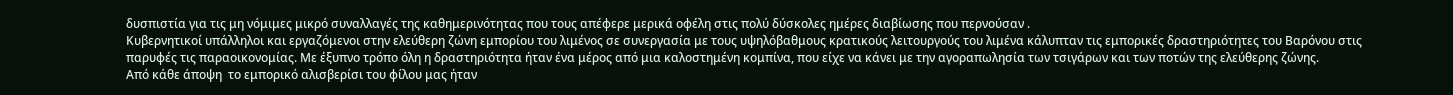δυσπιστία για τις μη νόμιμες μικρό συναλλαγές της καθημερινότητας που τους απέφερε μερικά οφέλη στις πολύ δύσκολες ημέρες διαβίωσης που περνούσαν .
Κυβερνητικοί υπάλληλοι και εργαζόμενοι στην ελεύθερη ζώνη εμπορίου του λιμένος σε συνεργασία με τους υψηλόβαθμους κρατικούς λειτουργούς του λιμένα κάλυπταν τις εμπορικές δραστηριότητες του Βαρόνου στις παρυφές τις παραοικονομίας. Με έξυπνο τρόπο όλη η δραστηριότητα ήταν ένα μέρος από μια καλοστημένη κομπίνα, που είχε να κάνει με την αγοραπωλησία των τσιγάρων και των ποτών της ελεύθερης ζώνης.
Από κάθε άποψη  το εμπορικό αλισβερίσι του φίλου μας ήταν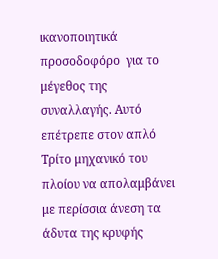ικανοποιητικά προσοδοφόρο  για το μέγεθος της συναλλαγής. Αυτό επέτρεπε στον απλό Τρίτο μηχανικό του πλοίου να απολαμβάνει με περίσσια άνεση τα άδυτα της κρυφής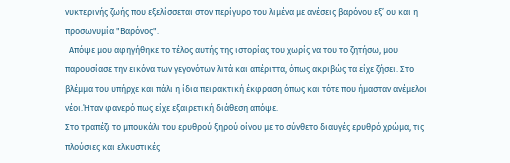νυκτερινής ζωής που εξελίσσεται στον περίγυρο του λιμένα με ανέσεις βαρόνου εξ’ ου και η προσωνυμία "Βαρόνος".
  Απόψε μου αφηγήθηκε το τέλος αυτής της ιστορίας του χωρίς να του το ζητήσω, μου παρουσίασε την εικόνα των γεγονότων λιτά και απέριττα, όπως ακριβώς τα είχε ζήσει. Στο βλέμμα του υπήρχε και πάλι η ίδια πειρακτική έκφραση όπως και τότε που ήμασταν ανέμελοι νέοι.Ήταν φανερό πως είχε εξαιρετική διάθεση απόψε.
Στο τραπέζι το μπουκάλι του ερυθρού ξηρού οίνου με το σύνθετο διαυγές ερυθρό χρώμα, τις πλούσιες και ελκυστικές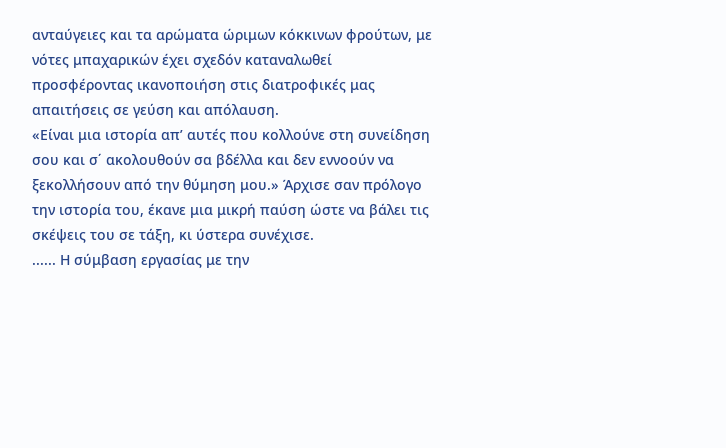ανταύγειες και τα αρώματα ώριμων κόκκινων φρούτων, με νότες μπαχαρικών έχει σχεδόν καταναλωθεί προσφέροντας ικανοποιήση στις διατροφικές μας απαιτήσεις σε γεύση και απόλαυση.
«Είναι μια ιστορία απ’ αυτές που κολλούνε στη συνείδηση σου και σ΄ ακολουθούν σα βδέλλα και δεν εννοούν να ξεκολλήσουν από την θύμηση μου.» Άρχισε σαν πρόλογο την ιστορία του, έκανε μια μικρή παύση ώστε να βάλει τις σκέψεις του σε τάξη, κι ύστερα συνέχισε.
...... Η σύμβαση εργασίας με την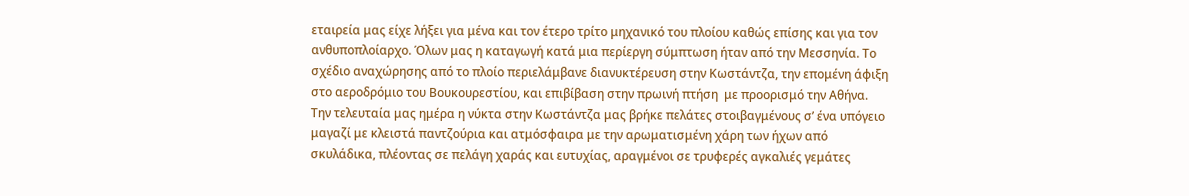εταιρεία μας είχε λήξει για μένα και τον έτερο τρίτο μηχανικό του πλοίου καθώς επίσης και για τον ανθυποπλοίαρχο. Όλων μας η καταγωγή κατά μια περίεργη σύμπτωση ήταν από την Μεσσηνία. Το σχέδιο αναχώρησης από το πλοίο περιελάμβανε διανυκτέρευση στην Κωστάντζα, την επομένη άφιξη στο αεροδρόμιο του Βουκουρεστίου, και επιβίβαση στην πρωινή πτήση  με προορισμό την Αθήνα.
Την τελευταία μας ημέρα η νύκτα στην Κωστάντζα μας βρήκε πελάτες στοιβαγμένους σ’ ένα υπόγειο μαγαζί με κλειστά παντζούρια και ατμόσφαιρα με την αρωματισμένη χάρη των ήχων από σκυλάδικα, πλέοντας σε πελάγη χαράς και ευτυχίας, αραγμένοι σε τρυφερές αγκαλιές γεμάτες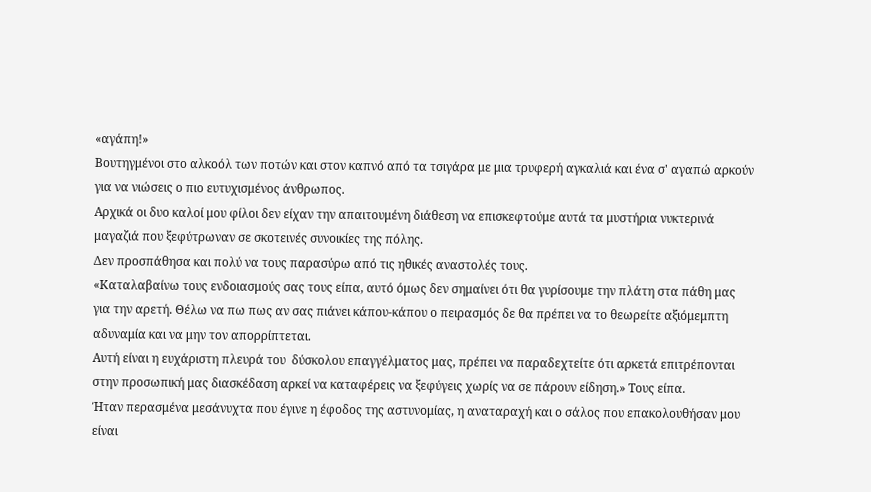«αγάπη!»
Βουτηγμένοι στο αλκοόλ των ποτών και στον καπνό από τα τσιγάρα με μια τρυφερή αγκαλιά και ένα σ' αγαπώ αρκούν για να νιώσεις ο πιο ευτυχισμένος άνθρωπος.
Αρχικά οι δυο καλοί μου φίλοι δεν είχαν την απαιτουμένη διάθεση να επισκεφτούμε αυτά τα μυστήρια νυκτερινά μαγαζιά που ξεφύτρωναν σε σκοτεινές συνοικίες της πόλης.
Δεν προσπάθησα και πολύ να τους παρασύρω από τις ηθικές αναστολές τους.
«Καταλαβαίνω τους ενδοιασμούς σας τους είπα, αυτό όμως δεν σημαίνει ότι θα γυρίσουμε την πλάτη στα πάθη μας για την αρετή. Θέλω να πω πως αν σας πιάνει κάπου-κάπου ο πειρασμός δε θα πρέπει να το θεωρείτε αξιόμεμπτη αδυναμία και να μην τον απορρίπτεται.
Αυτή είναι η ευχάριστη πλευρά του  δύσκολου επαγγέλματος μας, πρέπει να παραδεχτείτε ότι αρκετά επιτρέπονται στην προσωπική μας διασκέδαση αρκεί να καταφέρεις να ξεφύγεις χωρίς να σε πάρουν είδηση.» Τους είπα.
Ήταν περασμένα μεσάνυχτα που έγινε η έφοδος της αστυνομίας, η αναταραχή και ο σάλος που επακολουθήσαν μου είναι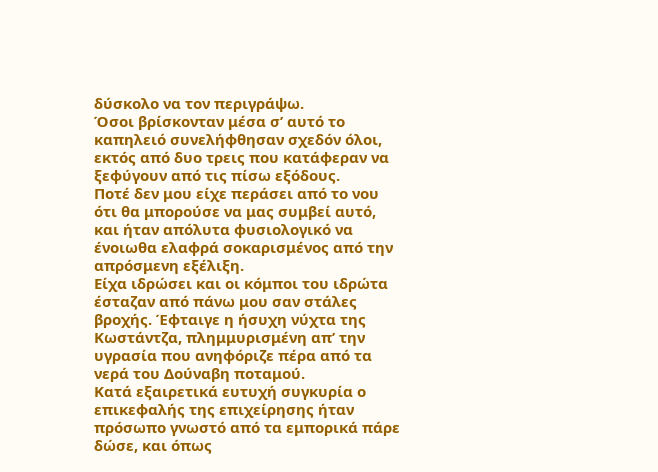δύσκολο να τον περιγράψω.
Όσοι βρίσκονταν μέσα σ’ αυτό το καπηλειό συνελήφθησαν σχεδόν όλοι, εκτός από δυο τρεις που κατάφεραν να ξεφύγουν από τις πίσω εξόδους.
Ποτέ δεν μου είχε περάσει από το νου ότι θα μπορούσε να μας συμβεί αυτό, και ήταν απόλυτα φυσιολογικό να ένοιωθα ελαφρά σοκαρισμένος από την απρόσμενη εξέλιξη.
Είχα ιδρώσει και οι κόμποι του ιδρώτα έσταζαν από πάνω μου σαν στάλες βροχής. Έφταιγε η ήσυχη νύχτα της Κωστάντζα, πλημμυρισμένη απ’ την υγρασία που ανηφόριζε πέρα από τα νερά του Δούναβη ποταμού.
Κατά εξαιρετικά ευτυχή συγκυρία ο επικεφαλής της επιχείρησης ήταν πρόσωπο γνωστό από τα εμπορικά πάρε δώσε, και όπως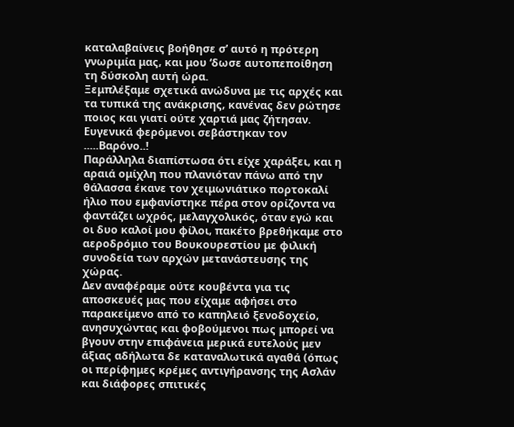καταλαβαίνεις βοήθησε σ’ αυτό η πρότερη γνωριμία μας, και μου ‘δωσε αυτοπεποίθηση τη δύσκολη αυτή ώρα.
Ξεμπλέξαμε σχετικά ανώδυνα με τις αρχές και τα τυπικά της ανάκρισης, κανένας δεν ρώτησε ποιος και γιατί ούτε χαρτιά μας ζήτησαν. Ευγενικά φερόμενοι σεβάστηκαν τον .....Βαρόνο..!
Παράλληλα διαπίστωσα ότι είχε χαράξει, και η αραιά ομίχλη που πλανιόταν πάνω από την θάλασσα έκανε τον χειμωνιάτικο πορτοκαλί ήλιο που εμφανίστηκε πέρα στον ορίζοντα να φαντάζει ωχρός, μελαγχολικός, όταν εγώ και οι δυο καλοί μου φίλοι, πακέτο βρεθήκαμε στο αεροδρόμιο του Βουκουρεστίου με φιλική συνοδεία των αρχών μετανάστευσης της χώρας.
Δεν αναφέραμε ούτε κουβέντα για τις αποσκευές μας που είχαμε αφήσει στο παρακείμενο από το καπηλειό ξενοδοχείο, ανησυχώντας και φοβούμενοι πως μπορεί να βγουν στην επιφάνεια μερικά ευτελούς μεν άξιας αδήλωτα δε καταναλωτικά αγαθά (όπως οι περίφημες κρέμες αντιγήρανσης της Ασλάν και διάφορες σπιτικές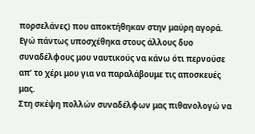πορσελάνες) που αποκτήθηκαν στην μαύρη αγορά. Εγώ πάντως υποσχέθηκα στους άλλους δυο συναδέλφους μου ναυτικούς να κάνω ότι περνούσε απ’ το χέρι μου για να παραλάβουμε τις αποσκευές μας.
Στη σκέψη πολλών συναδέλφων μας πιθανολογώ να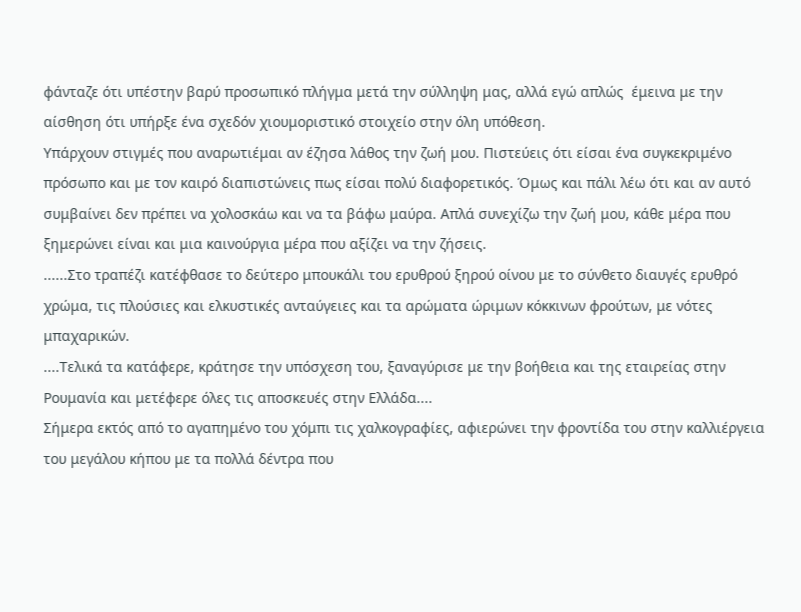φάνταζε ότι υπέστην βαρύ προσωπικό πλήγμα μετά την σύλληψη μας, αλλά εγώ απλώς  έμεινα με την αίσθηση ότι υπήρξε ένα σχεδόν χιουμοριστικό στοιχείο στην όλη υπόθεση.
Υπάρχουν στιγμές που αναρωτιέμαι αν έζησα λάθος την ζωή μου. Πιστεύεις ότι είσαι ένα συγκεκριμένο πρόσωπο και με τον καιρό διαπιστώνεις πως είσαι πολύ διαφορετικός. Όμως και πάλι λέω ότι και αν αυτό συμβαίνει δεν πρέπει να χολοσκάω και να τα βάφω μαύρα. Απλά συνεχίζω την ζωή μου, κάθε μέρα που ξημερώνει είναι και μια καινούργια μέρα που αξίζει να την ζήσεις.
......Στο τραπέζι κατέφθασε το δεύτερο μπουκάλι του ερυθρού ξηρού οίνου με το σύνθετο διαυγές ερυθρό χρώμα, τις πλούσιες και ελκυστικές ανταύγειες και τα αρώματα ώριμων κόκκινων φρούτων, με νότες μπαχαρικών.
....Τελικά τα κατάφερε, κράτησε την υπόσχεση του, ξαναγύρισε με την βοήθεια και της εταιρείας στην Ρουμανία και μετέφερε όλες τις αποσκευές στην Ελλάδα....
Σήμερα εκτός από το αγαπημένο του χόμπι τις χαλκογραφίες, αφιερώνει την φροντίδα του στην καλλιέργεια του μεγάλου κήπου με τα πολλά δέντρα που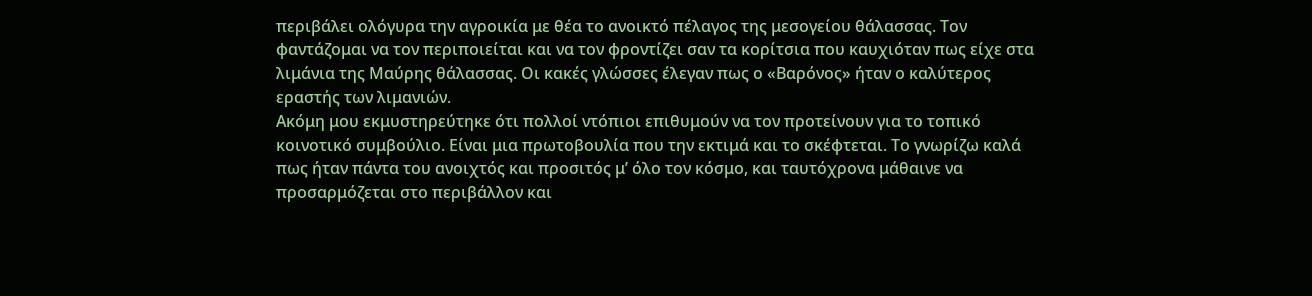περιβάλει ολόγυρα την αγροικία με θέα το ανοικτό πέλαγος της μεσογείου θάλασσας. Τον φαντάζομαι να τον περιποιείται και να τον φροντίζει σαν τα κορίτσια που καυχιόταν πως είχε στα λιμάνια της Μαύρης θάλασσας. Οι κακές γλώσσες έλεγαν πως ο «Βαρόνος» ήταν ο καλύτερος εραστής των λιμανιών.
Ακόμη μου εκμυστηρεύτηκε ότι πολλοί ντόπιοι επιθυμούν να τον προτείνουν για το τοπικό κοινοτικό συμβούλιο. Είναι μια πρωτοβουλία που την εκτιμά και το σκέφτεται. Το γνωρίζω καλά πως ήταν πάντα του ανοιχτός και προσιτός μ’ όλο τον κόσμο, και ταυτόχρονα μάθαινε να προσαρμόζεται στο περιβάλλον και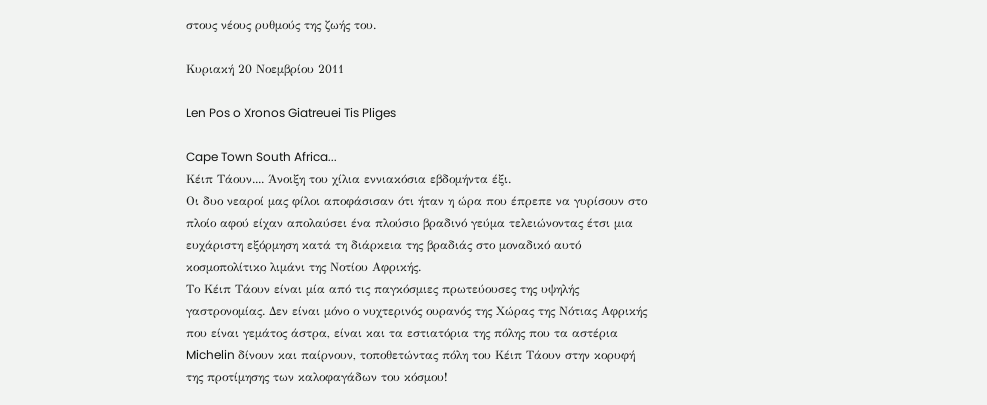στους νέους ρυθμούς της ζωής του.

Κυριακή 20 Νοεμβρίου 2011

Len Pos o Xronos Giatreuei Tis Pliges

Cape Town South Africa...
Κέιπ Τάουν.... Άνοιξη του χίλια εννιακόσια εβδομήντα έξι.
Οι δυο νεαροί μας φίλοι αποφάσισαν ότι ήταν η ώρα που έπρεπε να γυρίσουν στο πλοίο αφού είχαν απολαύσει ένα πλούσιο βραδινό γεύμα τελειώνοντας έτσι μια ευχάριστη εξόρμηση κατά τη διάρκεια της βραδιάς στο μοναδικό αυτό κοσμοπολίτικο λιμάνι της Νοτίου Αφρικής.
Το Κέιπ Τάουν είναι μία από τις παγκόσμιες πρωτεύουσες της υψηλής γαστρονομίας. Δεν είναι μόνο ο νυχτερινός ουρανός της Χώρας της Νότιας Αφρικής που είναι γεμάτος άστρα, είναι και τα εστιατόρια της πόλης που τα αστέρια Michelin δίνουν και παίρνουν, τοποθετώντας πόλη του Κέιπ Τάουν στην κορυφή της προτίμησης των καλοφαγάδων του κόσμου!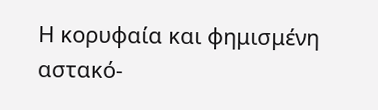Η κορυφαία και φημισμένη αστακό-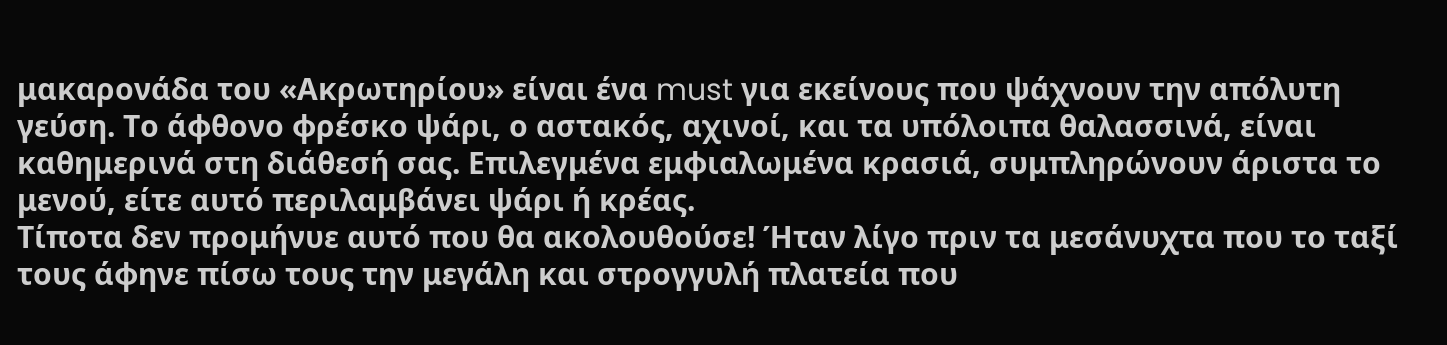μακαρονάδα του «Ακρωτηρίου» είναι ένα must για εκείνους που ψάχνουν την απόλυτη γεύση. Το άφθονο φρέσκο ψάρι, ο αστακός, αχινοί, και τα υπόλοιπα θαλασσινά, είναι καθημερινά στη διάθεσή σας. Επιλεγμένα εμφιαλωμένα κρασιά, συμπληρώνουν άριστα το μενού, είτε αυτό περιλαμβάνει ψάρι ή κρέας.
Τίποτα δεν προμήνυε αυτό που θα ακολουθούσε! Ήταν λίγο πριν τα μεσάνυχτα που το ταξί τους άφηνε πίσω τους την μεγάλη και στρογγυλή πλατεία που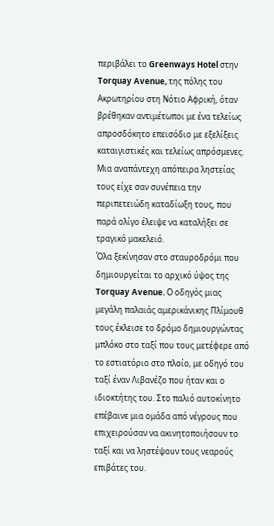περιβάλει το Greenways Hotel στην Torquay Avenue, της πόλης του Ακρωτηρίου στη Νότιο Αφρική, όταν βρέθηκαν αντιμέτωποι με ένα τελείως απροσδόκητο επεισόδιο με εξελίξεις καταιγιστικές και τελείως απρόσμενες.
Μια αναπάντεχη απόπειρα ληστείας τους είχε σαν συνέπεια την περιπετειώδη καταδίωξη τους, που παρά ολίγο έλειψε να καταλήξει σε τραγικό μακελειό.
Όλα ξεκίνησαν στο σταυροδρόμι που δημιουργείται το αρχικό ύψος της Torquay Avenue. Ο οδηγός μιας μεγάλη παλαιάς αμερικάνικης Πλίμουθ τους έκλεισε το δρόμο δημιουργώντας μπλόκο στο ταξί που τους μετέφερε από το εστιατόριο στο πλοίο, με οδηγό του ταξί έναν Λιβανέζο που ήταν και ο  ιδιοκτήτης του. Στο παλιό αυτοκίνητο επέβαινε μια ομάδα από νέγρους που επιχειρούσαν να ακινητοποιήσουν το ταξί και να ληστέψουν τους νεαρούς επιβάτες του.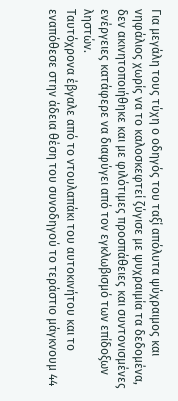Για μεγάλη τους τύχη ο οδηγός του ταξί απόλυτα ψύχραιμος και νηφάλιος χωρίς να το καλοσκεφτεί ζύγισε με ψυχραιμία τα δεδομένα, δεν ακινητοποιήθηκε και με φιλότιμες προσπάθειες και συντονισμένες ενέργειες κατάφερε να διαφύγει από τον εγκλωβισμό των επίδοξων ληστών.
Ταυτόχρονα έβγαλε από το ντουλαπάκι του αυτοκινήτου και το εναπόθεσε στην άδεια θέση του συνοδηγού το τεράστιο μάγκνουμ 44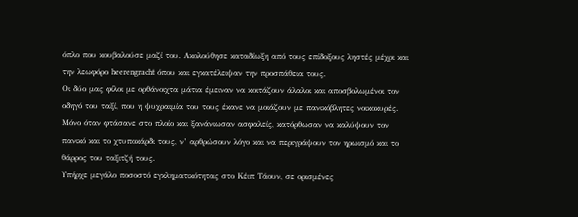όπλο που κουβαλούσε μαζί του. Ακολούθησε καταδίωξη από τους επίδοξους ληστές μέχρι και την λεωφόρο heerengracht όπου και εγκατέλειψαν την προσπάθεια τους.
Οι δύο μας φίλοι με ορθάνοιχτα μάτια έμειναν να κοιτάζουν άλαλοι και αποσβολωμένοι τον οδηγό του ταξί, που η ψυχραιμία του τους έκανε να μοιάζουν με πανικόβλητες νοικοκυρές.
Μόνο όταν φτάσανε στο πλοίο και ξανάνιωσαν ασφαλείς, κατόρθωσαν να καλύψουν τον πανικό και το χτυποκάρδι τους, ν’ αρθρώσουν λόγο και να περιγράψουν τον ηρωισμό και το θάρρος του ταξιτζή τους.
Υπήρχε μεγάλο ποσοστό εγκληματικότητας στο Κέιπ Τάουν, σε ορισμένες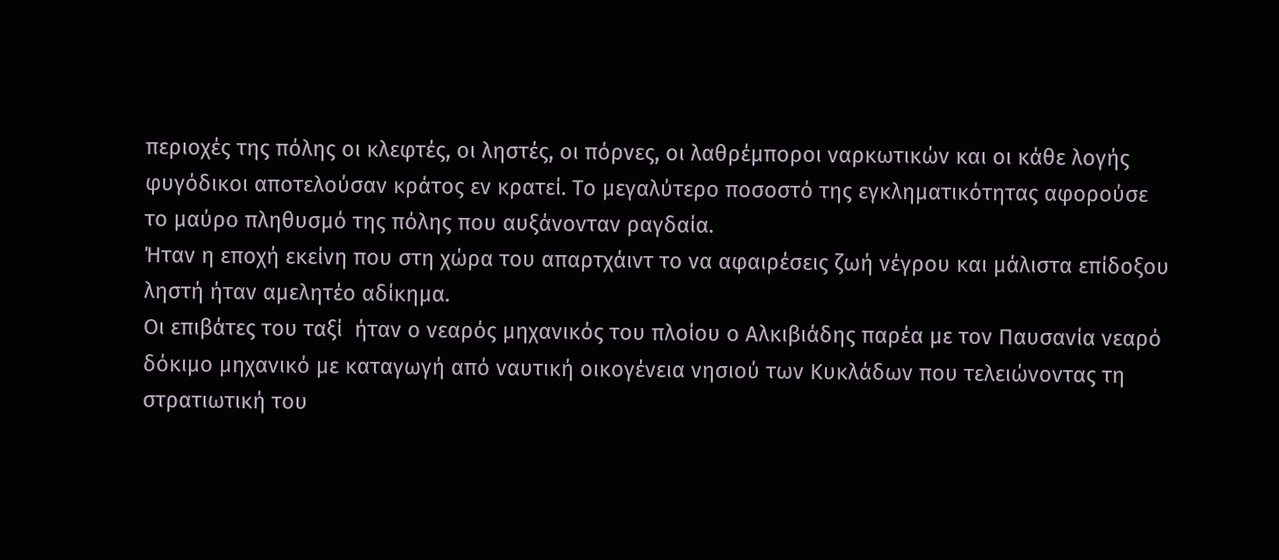περιοχές της πόλης οι κλεφτές, οι ληστές, οι πόρνες, οι λαθρέμποροι ναρκωτικών και οι κάθε λογής φυγόδικοι αποτελούσαν κράτος εν κρατεί. Το μεγαλύτερο ποσοστό της εγκληματικότητας αφορούσε το μαύρο πληθυσμό της πόλης που αυξάνονταν ραγδαία.
Ήταν η εποχή εκείνη που στη χώρα του απαρτχάιντ το να αφαιρέσεις ζωή νέγρου και μάλιστα επίδοξου ληστή ήταν αμελητέο αδίκημα.
Οι επιβάτες του ταξί  ήταν ο νεαρός μηχανικός του πλοίου ο Αλκιβιάδης παρέα με τον Παυσανία νεαρό δόκιμο μηχανικό με καταγωγή από ναυτική οικογένεια νησιού των Κυκλάδων που τελειώνοντας τη στρατιωτική του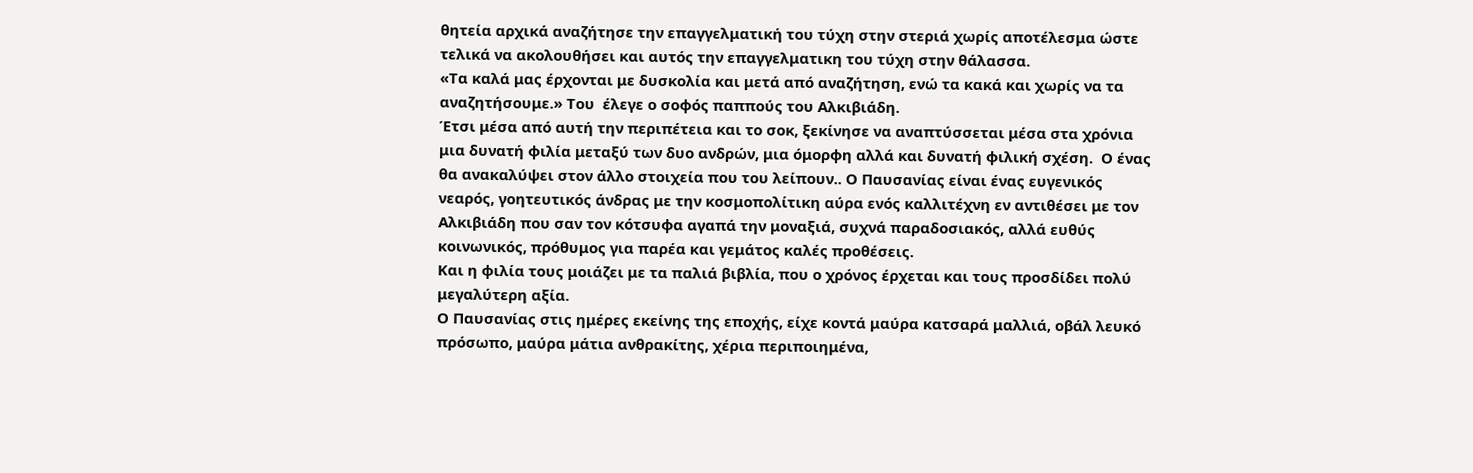θητεία αρχικά αναζήτησε την επαγγελματική του τύχη στην στεριά χωρίς αποτέλεσμα ώστε τελικά να ακολουθήσει και αυτός την επαγγελματικη του τύχη στην θάλασσα.
«Τα καλά μας έρχονται με δυσκολία και μετά από αναζήτηση, ενώ τα κακά και χωρίς να τα αναζητήσουμε.» Του  έλεγε ο σοφός παππούς του Αλκιβιάδη.
Έτσι μέσα από αυτή την περιπέτεια και το σοκ, ξεκίνησε να αναπτύσσεται μέσα στα χρόνια μια δυνατή φιλία μεταξύ των δυο ανδρών, μια όμορφη αλλά και δυνατή φιλική σχέση.  Ο ένας θα ανακαλύψει στον άλλο στοιχεία που του λείπουν.. Ο Παυσανίας είναι ένας ευγενικός νεαρός, γοητευτικός άνδρας με την κοσμοπολίτικη αύρα ενός καλλιτέχνη εν αντιθέσει με τον Αλκιβιάδη που σαν τον κότσυφα αγαπά την μοναξιά, συχνά παραδοσιακός, αλλά ευθύς κοινωνικός, πρόθυμος για παρέα και γεμάτος καλές προθέσεις.
Και η φιλία τους μοιάζει με τα παλιά βιβλία, που ο χρόνος έρχεται και τους προσδίδει πολύ μεγαλύτερη αξία.
Ο Παυσανίας στις ημέρες εκείνης της εποχής, είχε κοντά μαύρα κατσαρά μαλλιά, οβάλ λευκό πρόσωπο, μαύρα μάτια ανθρακίτης, χέρια περιποιημένα,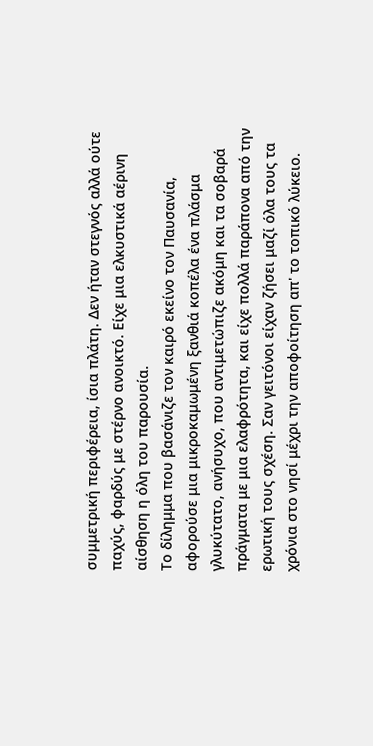συμμετρική περιφέρεια, ίσια πλάτη. Δεν ήταν στεγνός αλλά ούτε παχύς, φαρδύς με στέρνο ανοικτό. Είχε μια ελκυστικά αέρινη αίσθηση η όλη του παρουσία.
Το δίλημμα που βασάνιζε τον καιρό εκείνο τον Παυσανία, αφορούσε μια μικροκαμωμένη ξανθιά κοπέλα ένα πλάσμα γλυκύτατο, ανήσυχο, που αντιμετώπιζε ακόμη και τα σοβαρά πράγματα με μια ελαφρότητα, και είχε πολλά παράπονα από την ερωτική τους σχέση. Σαν γειτόνοι είχαν ζήσει μαζί όλα τους τα χρόνια στο νησί μέχρι την αποφοίτηση απ' το τοπικό λύκειο.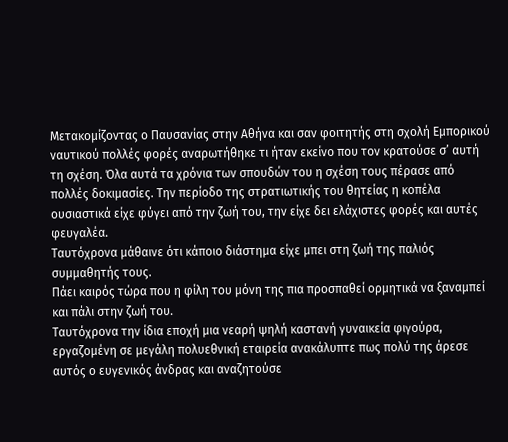Μετακομίζοντας ο Παυσανίας στην Αθήνα και σαν φοιτητής στη σχολή Εμπορικού ναυτικού πολλές φορές αναρωτήθηκε τι ήταν εκείνο που τον κρατούσε σ’ αυτή τη σχέση. Όλα αυτά τα χρόνια των σπουδών του η σχέση τους πέρασε από πολλές δοκιμασίες. Την περίοδο της στρατιωτικής του θητείας η κοπέλα ουσιαστικά είχε φύγει από την ζωή του, την είχε δει ελάχιστες φορές και αυτές φευγαλέα.
Ταυτόχρονα μάθαινε ότι κάποιο διάστημα είχε μπει στη ζωή της παλιός συμμαθητής τους.
Πάει καιρός τώρα που η φίλη του μόνη της πια προσπαθεί ορμητικά να ξαναμπεί και πάλι στην ζωή του.
Ταυτόχρονα την ίδια εποχή μια νεαρή ψηλή καστανή γυναικεία φιγούρα, εργαζομένη σε μεγάλη πολυεθνική εταιρεία ανακάλυπτε πως πολύ της άρεσε αυτός ο ευγενικός άνδρας και αναζητούσε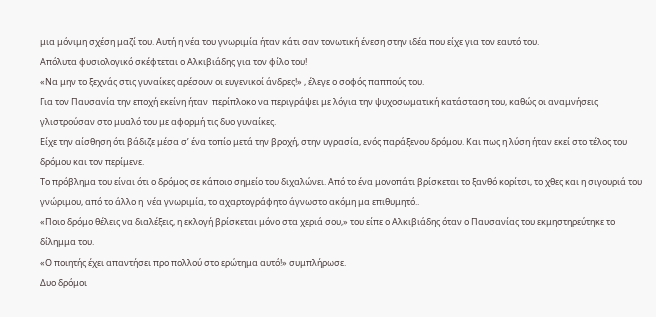μια μόνιμη σχέση μαζί του. Αυτή η νέα του γνωριμία ήταν κάτι σαν τονωτική ένεση στην ιδέα που είχε για τον εαυτό του.
Απόλυτα φυσιολογικό σκέφτεται ο Αλκιβιάδης για τον φίλο του!
«Να μην το ξεχνάς στις γυναίκες αρέσουν οι ευγενικοί άνδρες!» , έλεγε ο σοφός παππούς του.
Για τον Παυσανία την εποχή εκείνη ήταν  περίπλοκο να περιγράψει με λόγια την ψυχοσωματική κατάσταση του, καθώς οι αναμνήσεις γλιστρούσαν στο μυαλό του με αφορμή τις δυο γυναίκες.
Είχε την αίσθηση ότι βάδιζε μέσα σ’ ένα τοπίο μετά την βροχή, στην υγρασία, ενός παράξενου δρόμου. Και πως η λύση ήταν εκεί στο τέλος του δρόμου και τον περίμενε.
Το πρόβλημα του είναι ότι ο δρόμος σε κάποιο σημείο του διχαλώνει. Από το ένα μονοπάτι βρίσκεται το ξανθό κορίτσι, το χθες και η σιγουριά του γνώριμου, από το άλλο η  νέα γνωριμία, το αχαρτογράφητο άγνωστο ακόμη μα επιθυμητό..
«Ποιο δρόμο θέλεις να διαλέξεις, η εκλογή βρίσκεται μόνο στα χεριά σου,» του είπε ο Αλκιβιάδης όταν ο Παυσανίας του εκμηστηρεύτηκε το δίλημμα του.
«Ο ποιητής έχει απαντήσει προ πολλού στο ερώτημα αυτό!» συμπλήρωσε.
Δυο δρόμοι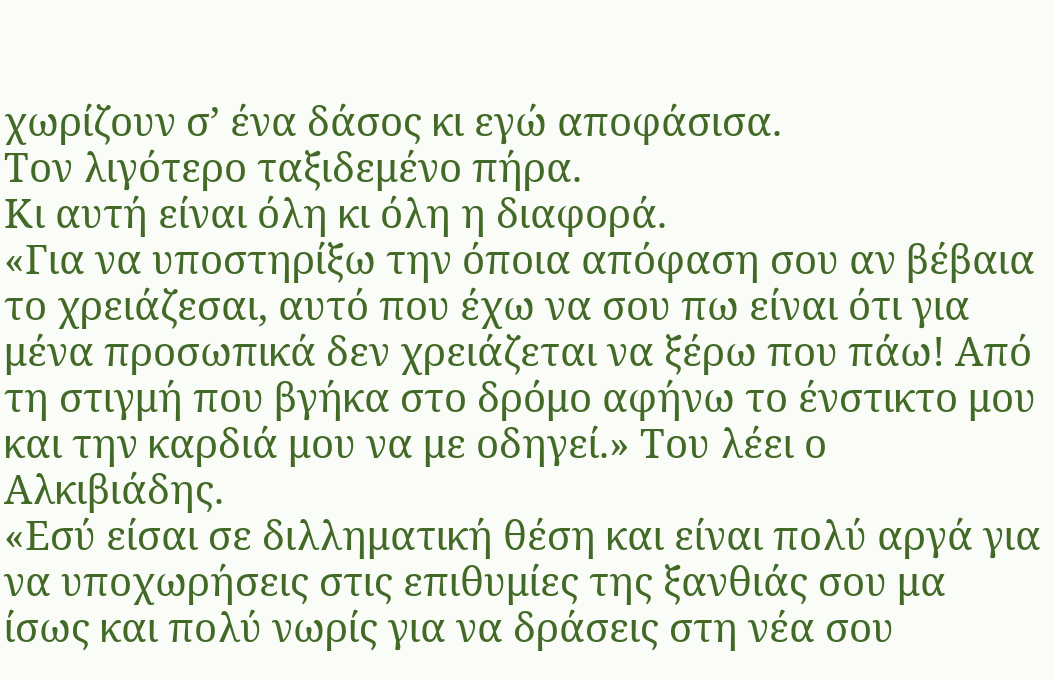χωρίζουν σ’ ένα δάσος κι εγώ αποφάσισα.
Τον λιγότερο ταξιδεμένο πήρα.
Κι αυτή είναι όλη κι όλη η διαφορά.
«Για να υποστηρίξω την όποια απόφαση σου αν βέβαια το χρειάζεσαι, αυτό που έχω να σου πω είναι ότι για μένα προσωπικά δεν χρειάζεται να ξέρω που πάω! Από τη στιγμή που βγήκα στο δρόμο αφήνω το ένστικτο μου και την καρδιά μου να με οδηγεί.» Του λέει ο Αλκιβιάδης.
«Εσύ είσαι σε διλληματική θέση και είναι πολύ αργά για να υποχωρήσεις στις επιθυμίες της ξανθιάς σου μα ίσως και πολύ νωρίς για να δράσεις στη νέα σου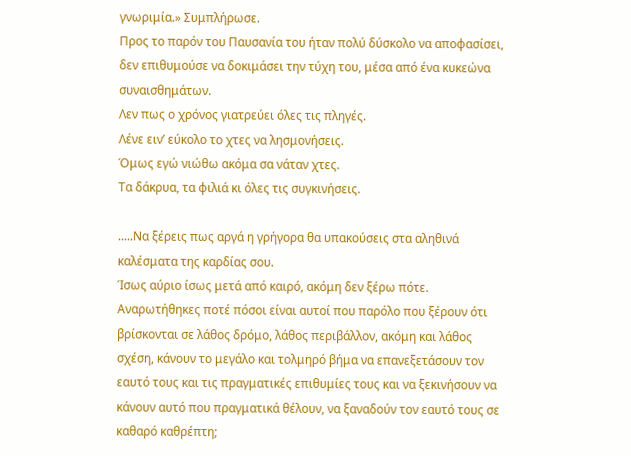γνωριμία.» Συμπλήρωσε.
Προς το παρόν του Παυσανία του ήταν πολύ δύσκολο να αποφασίσει, δεν επιθυμούσε να δοκιμάσει την τύχη του, μέσα από ένα κυκεώνα συναισθημάτων.
Λεν πως ο χρόνος γιατρεύει όλες τις πληγές.
Λένε ειν’ εύκολο το χτες να λησμονήσεις.
Όμως εγώ νιώθω ακόμα σα νάταν χτες.
Τα δάκρυα, τα φιλιά κι όλες τις συγκινήσεις.

.....Να ξέρεις πως αργά η γρήγορα θα υπακούσεις στα αληθινά καλέσματα της καρδίας σου.
Ίσως αύριο ίσως μετά από καιρό, ακόμη δεν ξέρω πότε.
Αναρωτήθηκες ποτέ πόσοι είναι αυτοί που παρόλο που ξέρουν ότι βρίσκονται σε λάθος δρόμο, λάθος περιβάλλον, ακόμη και λάθος σχέση, κάνουν το μεγάλο και τολμηρό βήμα να επανεξετάσουν τον εαυτό τους και τις πραγματικές επιθυμίες τους και να ξεκινήσουν να κάνουν αυτό που πραγματικά θέλουν, να ξαναδούν τον εαυτό τους σε καθαρό καθρέπτη;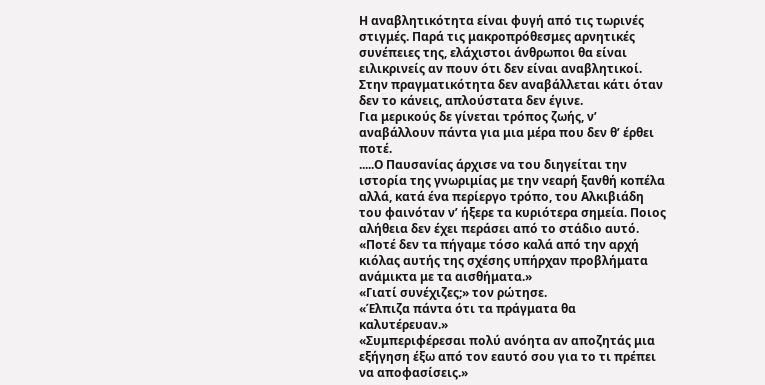Η αναβλητικότητα είναι φυγή από τις τωρινές στιγμές. Παρά τις μακροπρόθεσμες αρνητικές συνέπειες της, ελάχιστοι άνθρωποι θα είναι ειλικρινείς αν πουν ότι δεν είναι αναβλητικοί.
Στην πραγματικότητα δεν αναβάλλεται κάτι όταν δεν το κάνεις, απλούστατα δεν έγινε.
Για μερικούς δε γίνεται τρόπος ζωής, ν’ αναβάλλουν πάντα για μια μέρα που δεν θ’ έρθει ποτέ.
.....Ο Παυσανίας άρχισε να του διηγείται την ιστορία της γνωριμίας με την νεαρή ξανθή κοπέλα αλλά, κατά ένα περίεργο τρόπο, του Αλκιβιάδη του φαινόταν ν’ ήξερε τα κυριότερα σημεία. Ποιος αλήθεια δεν έχει περάσει από το στάδιο αυτό.
«Ποτέ δεν τα πήγαμε τόσο καλά από την αρχή κιόλας αυτής της σχέσης υπήρχαν προβλήματα ανάμικτα με τα αισθήματα.»
«Γιατί συνέχιζες;» τον ρώτησε.
«Έλπιζα πάντα ότι τα πράγματα θα καλυτέρευαν.»
«Συμπεριφέρεσαι πολύ ανόητα αν αποζητάς μια εξήγηση έξω από τον εαυτό σου για το τι πρέπει να αποφασίσεις.»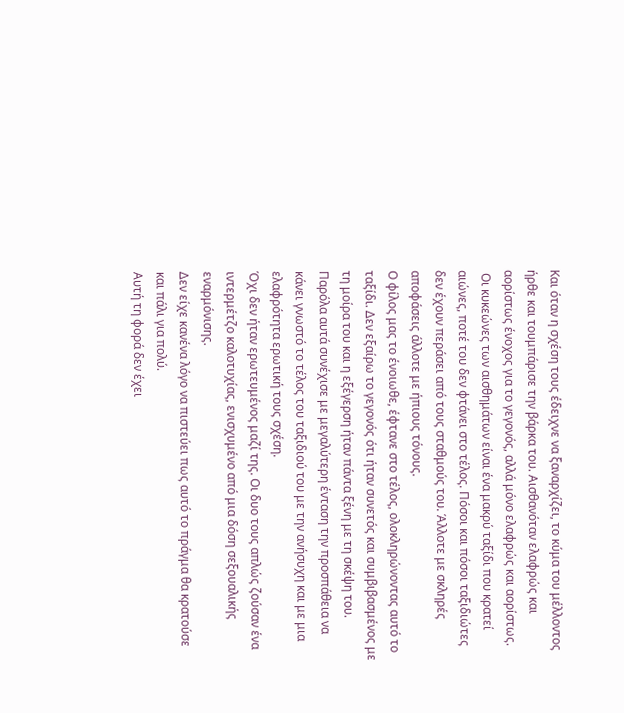Και όταν η σχέση τους έδειχνε να ξαναρχίζει, το κύμα του μέλλοντος ήρθε και τουμπάρισε την βάρκα του. Αισθανόταν ελαφρώς και αορίστως ένοχος για το γεγονός, αλλά μόνο ελαφρώς και αορίστως.
 Οι κυκεώνες των αισθημάτων είναι ένα μακρύ ταξίδι που κρατεί αιώνες, ποτέ του δεν φτάνει στο τέλος. Πόσοι και πόσοι ταξιδιώτες δεν έχουν περάσει από τους σταθμούς του. Άλλοτε με σκληρές αποφάσεις άλλοτε με ήπιους τόνους.
Ο φίλος μας το ένοιωθε, έφτανε στο τέλος, ολοκληρώνοντας αυτό το ταξίδι. Δεν εξαίρω το γεγονός ότι ήταν συνετός και συμβιβασμένος με τη μοίρα του και η εξέγερση ήταν πάντα ξένη με τη σκέψη του. Παρόλα αυτά συνέχισε με μεγαλύτερη ένταση την προσπάθεια να κάνει γνωστό το τέλος του ταξιδιού του με την ανήσυχη και με μια ελαφρότητα ερωτική τους σχέση.
Όχι δεν ήταν ερωτευμένος μαζί της. Οι δυο τους απλώς ζούσαν ένα ιντερμέτζο καλοτυχίας, ενισχυμένο από μια δόση σεξουαλικής εναρμόνισης.
Δεν είχε κανένα λόγο να πιστεύει πως αυτό το πράγμα θα κρατούσε και πάλι για πολύ.
Αυτή τη φορά δεν έχει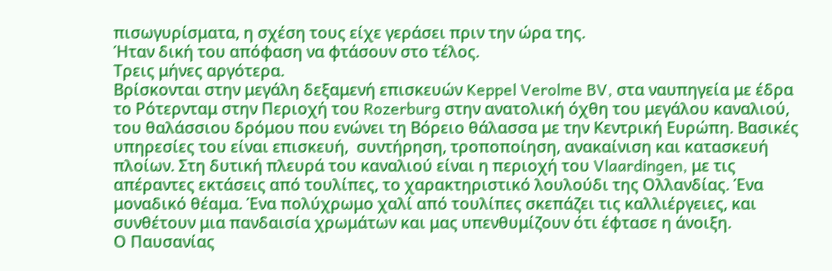πισωγυρίσματα, η σχέση τους είχε γεράσει πριν την ώρα της.
Ήταν δική του απόφαση να φτάσουν στο τέλος.
Τρεις μήνες αργότερα.
Βρίσκονται στην μεγάλη δεξαμενή επισκευών Keppel Verolme BV, στα ναυπηγεία με έδρα το Ρότερνταμ στην Περιοχή του Rozerburg στην ανατολική όχθη του μεγάλου καναλιού, του θαλάσσιου δρόμου που ενώνει τη Βόρειο θάλασσα με την Κεντρική Ευρώπη. Βασικές υπηρεσίες του είναι επισκευή,  συντήρηση, τροποποίηση, ανακαίνιση και κατασκευή πλοίων. Στη δυτική πλευρά του καναλιού είναι η περιοχή του Vlaardingen, με τις απέραντες εκτάσεις από τουλίπες, το χαρακτηριστικό λουλούδι της Ολλανδίας. Ένα μοναδικό θέαμα. Ένα πολύχρωμο χαλί από τουλίπες σκεπάζει τις καλλιέργειες, και συνθέτουν μια πανδαισία χρωμάτων και μας υπενθυμίζουν ότι έφτασε η άνοιξη.
Ο Παυσανίας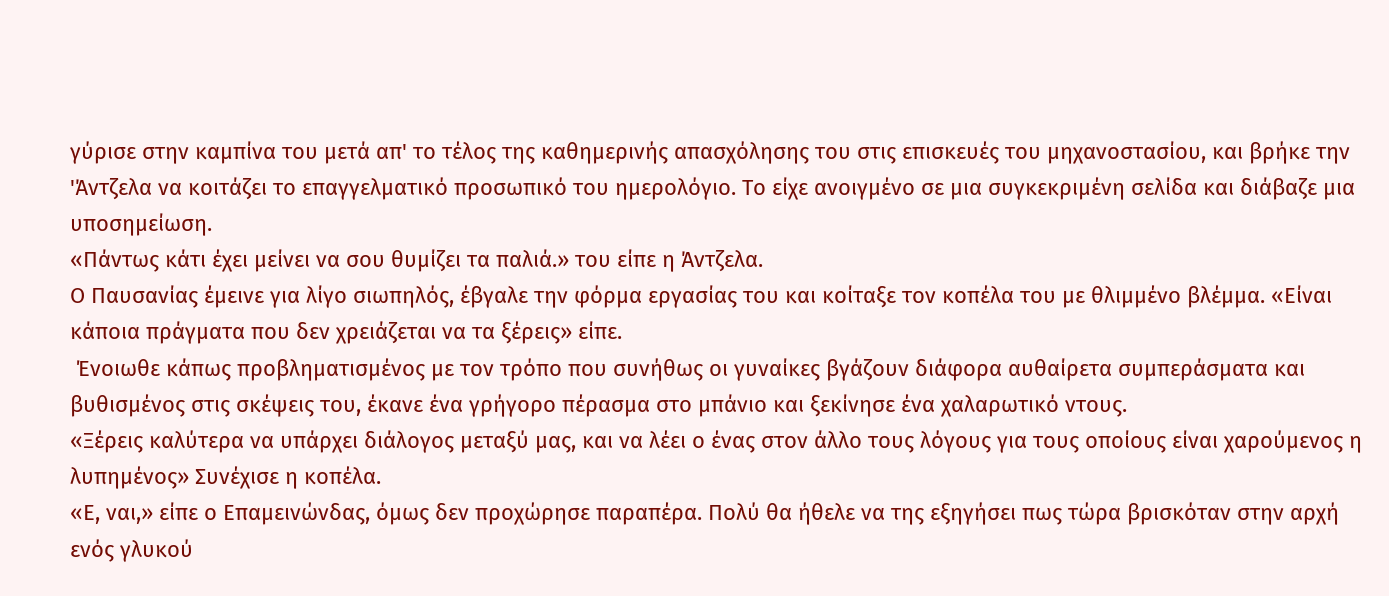γύρισε στην καμπίνα του μετά απ' το τέλος της καθημερινής απασχόλησης του στις επισκευές του μηχανοστασίου, και βρήκε την 'Άντζελα να κοιτάζει το επαγγελματικό προσωπικό του ημερολόγιο. Το είχε ανοιγμένο σε μια συγκεκριμένη σελίδα και διάβαζε μια υποσημείωση.
«Πάντως κάτι έχει μείνει να σου θυμίζει τα παλιά.» του είπε η Άντζελα.
Ο Παυσανίας έμεινε για λίγο σιωπηλός, έβγαλε την φόρμα εργασίας του και κοίταξε τον κοπέλα του με θλιμμένο βλέμμα. «Είναι κάποια πράγματα που δεν χρειάζεται να τα ξέρεις» είπε.
 Ένοιωθε κάπως προβληματισμένος με τον τρόπο που συνήθως οι γυναίκες βγάζουν διάφορα αυθαίρετα συμπεράσματα και βυθισμένος στις σκέψεις του, έκανε ένα γρήγορο πέρασμα στο μπάνιο και ξεκίνησε ένα χαλαρωτικό ντους.
«Ξέρεις καλύτερα να υπάρχει διάλογος μεταξύ μας, και να λέει ο ένας στον άλλο τους λόγους για τους οποίους είναι χαρούμενος η λυπημένος» Συνέχισε η κοπέλα.
«Ε, ναι,» είπε ο Επαμεινώνδας, όμως δεν προχώρησε παραπέρα. Πολύ θα ήθελε να της εξηγήσει πως τώρα βρισκόταν στην αρχή ενός γλυκού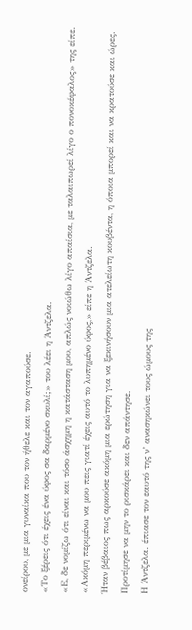ονείρου, με μια γυναίκα που τον ήθελε και τον αγαπούσε.
«Το ξέρεις ότι έχεις ένα ύφος σα δαρμένο σκυλί;» του λέει η Άντζελα.
«Ε, δε νομίζω ότι είναι και τόσο άσχημη η κατάσταση μου, απλώς νοιώθω λίγο απαίσια, με ταλαιπωρεί λίγο ο πονοκέφαλος» της είπε.
«Ακόμη περιμένω να μου πεις γιατί έχεις αυτό το λυπημένο ύφος,» είπε η Άντζελα.
Ήταν βέβαιος πως αρκούσε ακόμη μια ερώτηση για να ξεκινήσουν μια ατελείωτη κουβέντα, η όποια μπορεί και να κρατούσε και ώρες. Προτίμησε να μην το ρισκάρει και δεν απάντησε.
Η Άντζελα. έπιασε τον εαυτό της ν’ ανασηκώνει τους ώμους της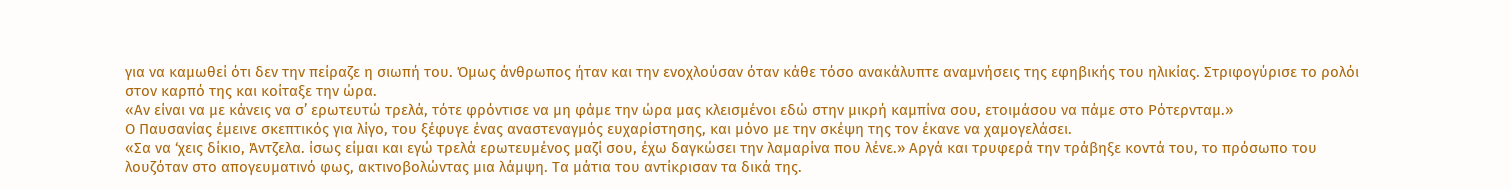για να καμωθεί ότι δεν την πείραζε η σιωπή του. Όμως άνθρωπος ήταν και την ενοχλούσαν όταν κάθε τόσο ανακάλυπτε αναμνήσεις της εφηβικής του ηλικίας. Στριφογύρισε το ρολόι στον καρπό της και κοίταξε την ώρα.
«Αν είναι να με κάνεις να σ’ ερωτευτώ τρελά, τότε φρόντισε να μη φάμε την ώρα μας κλεισμένοι εδώ στην μικρή καμπίνα σου, ετοιμάσου να πάμε στο Ρότερνταμ.»
Ο Παυσανίας έμεινε σκεπτικός για λίγο, του ξέφυγε ένας αναστεναγμός ευχαρίστησης, και μόνο με την σκέψη της τον έκανε να χαμογελάσει.
«Σα να ‘χεις δίκιο, Άντζελα. ίσως είμαι και εγώ τρελά ερωτευμένος μαζί σου, έχω δαγκώσει την λαμαρίνα που λένε.» Αργά και τρυφερά την τράβηξε κοντά του, το πρόσωπο του λουζόταν στο απογευματινό φως, ακτινοβολώντας μια λάμψη. Τα μάτια του αντίκρισαν τα δικά της.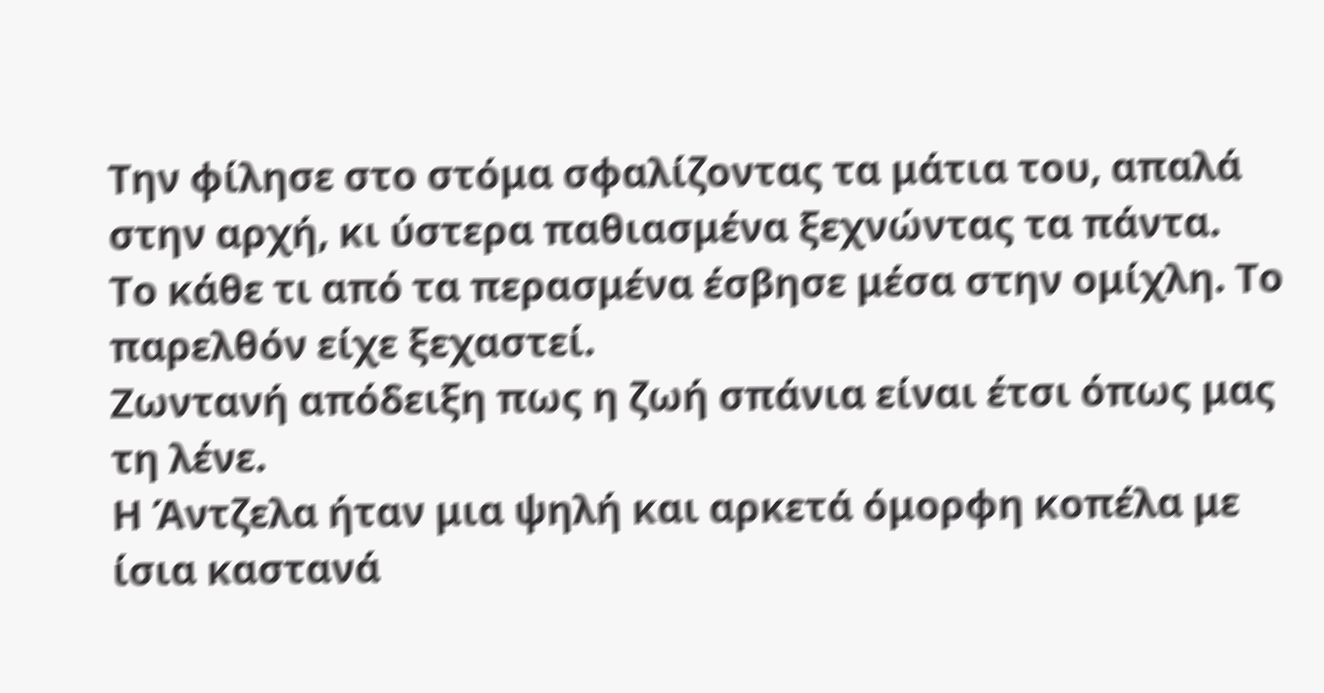Την φίλησε στο στόμα σφαλίζοντας τα μάτια του, απαλά στην αρχή, κι ύστερα παθιασμένα ξεχνώντας τα πάντα.
Το κάθε τι από τα περασμένα έσβησε μέσα στην ομίχλη. Το παρελθόν είχε ξεχαστεί.
Ζωντανή απόδειξη πως η ζωή σπάνια είναι έτσι όπως μας τη λένε.
Η Άντζελα ήταν μια ψηλή και αρκετά όμορφη κοπέλα με ίσια καστανά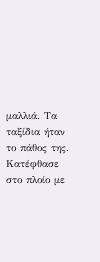μαλλιά. Τα ταξίδια ήταν το πάθος της. Κατέφθασε στο πλοίο με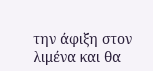την άφιξη στον λιμένα και θα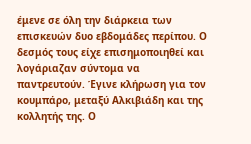έμενε σε όλη την διάρκεια των επισκευών δυο εβδομάδες περίπου. Ο δεσμός τους είχε επισημοποιηθεί και λογάριαζαν σύντομα να παντρευτούν. Έγινε κλήρωση για τον κουμπάρο, μεταξύ Αλκιβιάδη και της κολλητής της. Ο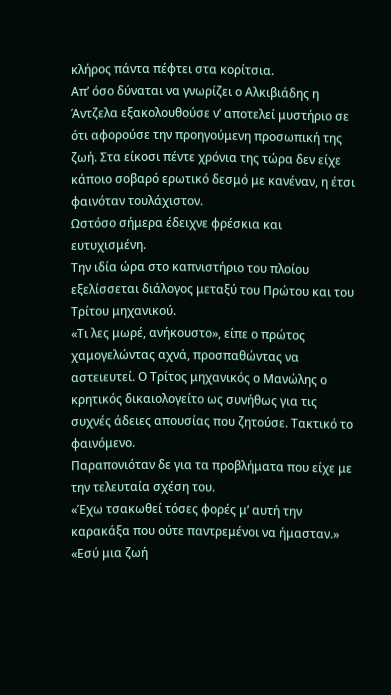κλήρος πάντα πέφτει στα κορίτσια.
Απ’ όσο δύναται να γνωρίζει ο Αλκιβιάδης η Άντζελα εξακολουθούσε ν’ αποτελεί μυστήριο σε ότι αφορούσε την προηγούμενη προσωπική της ζωή. Στα είκοσι πέντε χρόνια της τώρα δεν είχε κάποιο σοβαρό ερωτικό δεσμό με κανέναν, η έτσι φαινόταν τουλάχιστον.
Ωστόσο σήμερα έδειχνε φρέσκια και ευτυχισμένη.
Την ιδία ώρα στο καπνιστήριο του πλοίου εξελίσσεται διάλογος μεταξύ του Πρώτου και του Τρίτου μηχανικού.
«Τι λες μωρέ, ανήκουστο», είπε ο πρώτος χαμογελώντας αχνά, προσπαθώντας να αστειευτεί. Ο Τρίτος μηχανικός ο Μανώλης ο κρητικός δικαιολογείτο ως συνήθως για τις συχνές άδειες απουσίας που ζητούσε. Τακτικό το φαινόμενο.
Παραπονιόταν δε για τα προβλήματα που είχε με την τελευταία σχέση του.
«Έχω τσακωθεί τόσες φορές μ’ αυτή την καρακάξα που ούτε παντρεμένοι να ήμασταν.»
«Εσύ μια ζωή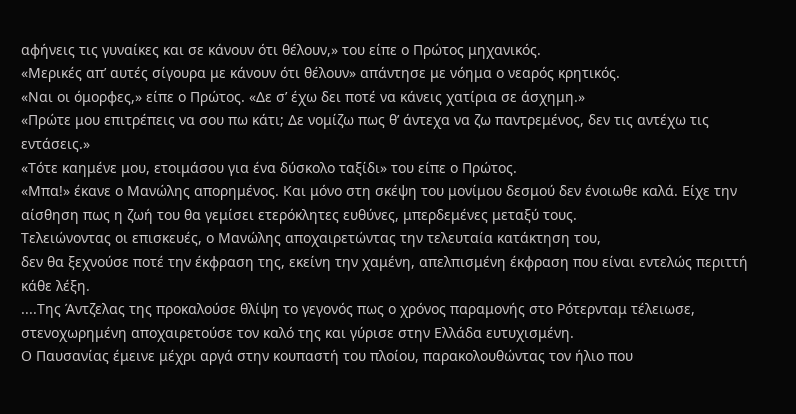αφήνεις τις γυναίκες και σε κάνουν ότι θέλουν,» του είπε ο Πρώτος μηχανικός.
«Μερικές απ’ αυτές σίγουρα με κάνουν ότι θέλουν» απάντησε με νόημα ο νεαρός κρητικός.
«Ναι οι όμορφες,» είπε ο Πρώτος. «Δε σ’ έχω δει ποτέ να κάνεις χατίρια σε άσχημη.»
«Πρώτε μου επιτρέπεις να σου πω κάτι; Δε νομίζω πως θ’ άντεχα να ζω παντρεμένος, δεν τις αντέχω τις εντάσεις.»
«Τότε καημένε μου, ετοιμάσου για ένα δύσκολο ταξίδι» του είπε ο Πρώτος.
«Μπα!» έκανε ο Μανώλης απορημένος. Και μόνο στη σκέψη του μονίμου δεσμού δεν ένοιωθε καλά. Είχε την αίσθηση πως η ζωή του θα γεμίσει ετερόκλητες ευθύνες, μπερδεμένες μεταξύ τους.
Τελειώνοντας οι επισκευές, ο Μανώλης αποχαιρετώντας την τελευταία κατάκτηση του,
δεν θα ξεχνούσε ποτέ την έκφραση της, εκείνη την χαμένη, απελπισμένη έκφραση που είναι εντελώς περιττή κάθε λέξη.
....Της Άντζελας της προκαλούσε θλίψη το γεγονός πως ο χρόνος παραμονής στο Ρότερνταμ τέλειωσε, στενοχωρημένη αποχαιρετούσε τον καλό της και γύρισε στην Ελλάδα ευτυχισμένη.
Ο Παυσανίας έμεινε μέχρι αργά στην κουπαστή του πλοίου, παρακολουθώντας τον ήλιο που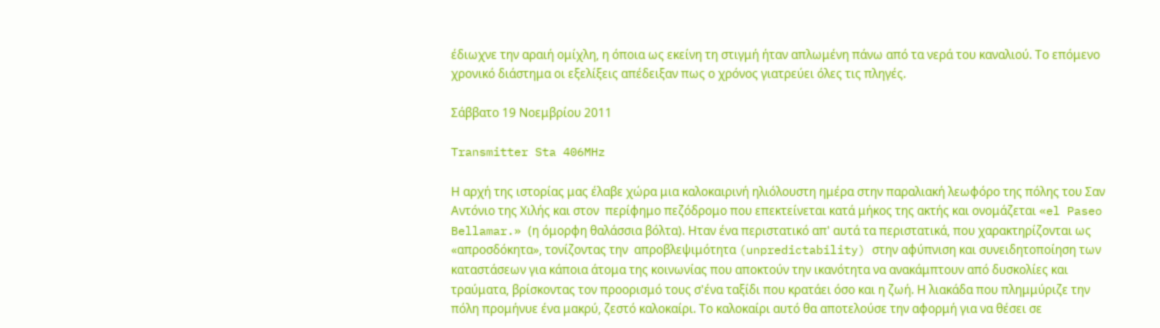έδιωχνε την αραιή ομίχλη, η όποια ως εκείνη τη στιγμή ήταν απλωμένη πάνω από τα νερά του καναλιού. Το επόμενο χρονικό διάστημα οι εξελίξεις απέδειξαν πως ο χρόνος γιατρεύει όλες τις πληγές.

Σάββατο 19 Νοεμβρίου 2011

Transmitter Sta 406MHz

Η αρχή της ιστορίας μας έλαβε χώρα μια καλοκαιρινή ηλιόλουστη ημέρα στην παραλιακή λεωφόρο της πόλης του Σαν Αντόνιο της Χιλής και στον  περίφημο πεζόδρομο που επεκτείνεται κατά μήκος της ακτής και ονομάζεται «el Paseo Bellamar.» (η όμορφη θαλάσσια βόλτα). Ηταν ένα περιστατικό απ' αυτά τα περιστατικά, που χαρακτηρίζονται ως «απροσδόκητα», τονίζοντας την  απροβλεψιμότητα (unpredictability) στην αφύπνιση και συνειδητοποίηση των καταστάσεων για κάποια άτομα της κοινωνίας που αποκτούν την ικανότητα να ανακάμπτουν από δυσκολίες και τραύματα, βρίσκοντας τον προορισμό τους σ'ένα ταξίδι που κρατάει όσο και η ζωή. Η λιακάδα που πλημμύριζε την πόλη προμήνυε ένα μακρύ, ζεστό καλοκαίρι. Το καλοκαίρι αυτό θα αποτελούσε την αφορμή για να θέσει σε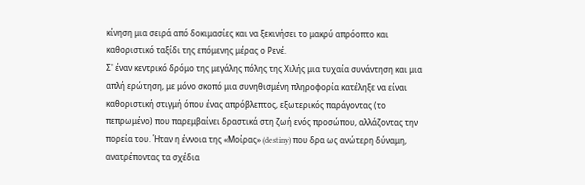κίνηση μια σειρά από δοκιμασίες και να ξεκινήσει το μακρύ απρόοπτο και καθοριστικό ταξίδι της επόμενης μέρας ο Ρενέ.
Σ' έναν κεντρικό δρόμο της μεγάλης πόλης της Χιλής μια τυχαία συνάντηση και μια απλή ερώτηση, με μόνο σκοπό μια συνηθισμένη πληροφορία κατέληξε να είναι καθοριστική στιγμή όπου ένας απρόβλεπτος, εξωτερικός παράγοντας (το πεπρωμένο) που παρεμβαίνει δραστικά στη ζωή ενός προσώπου, αλλάζοντας την πορεία του. Ήταν η έννοια της «Μοίρας» (destiny) που δρα ως ανώτερη δύναμη, ανατρέποντας τα σχέδια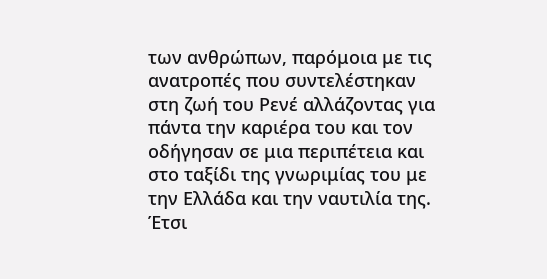των ανθρώπων, παρόμοια με τις ανατροπές που συντελέστηκαν στη ζωή του Ρενέ αλλάζοντας για πάντα την καριέρα του και τον οδήγησαν σε μια περιπέτεια και στο ταξίδι της γνωριμίας του με την Ελλάδα και την ναυτιλία της.
Έτσι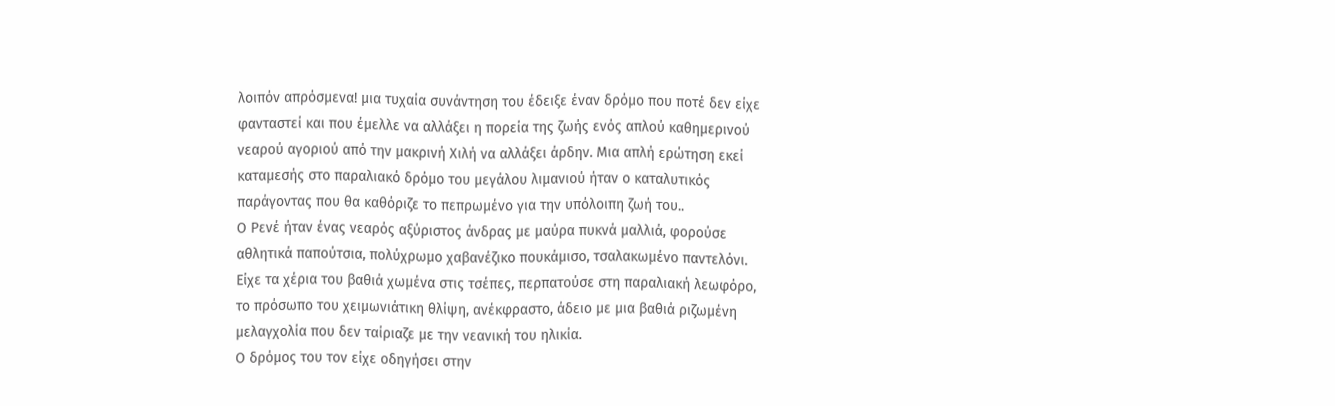λοιπόν απρόσμενα! μια τυχαία συνάντηση του έδειξε έναν δρόμο που ποτέ δεν είχε φανταστεί και που έμελλε να αλλάξει η πορεία της ζωής ενός απλού καθημερινού νεαρού αγοριού από την μακρινή Χιλή να αλλάξει άρδην. Μια απλή ερώτηση εκεί καταμεσής στο παραλιακό δρόμο του μεγάλου λιμανιού ήταν ο καταλυτικός παράγοντας που θα καθόριζε το πεπρωμένο για την υπόλοιπη ζωή του..
Ο Ρενέ ήταν ένας νεαρός αξύριστος άνδρας με μαύρα πυκνά μαλλιά, φορούσε αθλητικά παπούτσια, πολύχρωμο χαβανέζικο πουκάμισο, τσαλακωμένο παντελόνι. Είχε τα χέρια του βαθιά χωμένα στις τσέπες, περπατούσε στη παραλιακή λεωφόρο, το πρόσωπο του χειμωνιάτικη θλίψη, ανέκφραστο, άδειο με μια βαθιά ριζωμένη μελαγχολία που δεν ταίριαζε με την νεανική του ηλικία.
Ο δρόμος του τον είχε οδηγήσει στην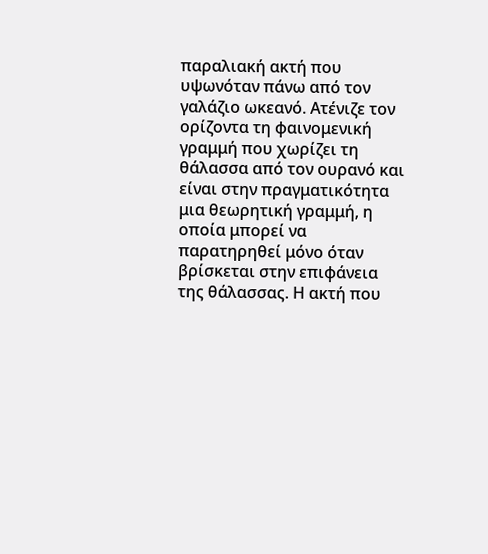παραλιακή ακτή που υψωνόταν πάνω από τον γαλάζιο ωκεανό. Ατένιζε τον ορίζοντα τη φαινομενική γραμμή που χωρίζει τη θάλασσα από τον ουρανό και είναι στην πραγματικότητα μια θεωρητική γραμμή, η οποία μπορεί να παρατηρηθεί μόνο όταν βρίσκεται στην επιφάνεια της θάλασσας. Η ακτή που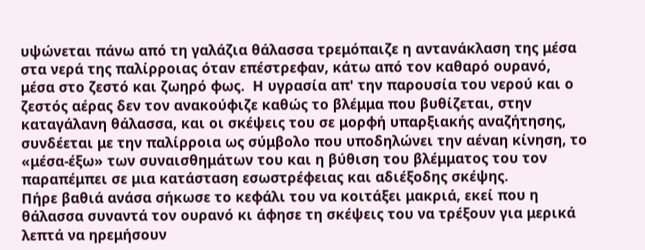υψώνεται πάνω από τη γαλάζια θάλασσα τρεμόπαιζε η αντανάκλαση της μέσα στα νερά της παλίρροιας όταν επέστρεφαν, κάτω από τον καθαρό ουρανό, μέσα στο ζεστό και ζωηρό φως.  Η υγρασία απ' την παρουσία του νερού και ο ζεστός αέρας δεν τον ανακούφιζε καθώς το βλέμμα που βυθίζεται, στην καταγάλανη θάλασσα, και οι σκέψεις του σε μορφή υπαρξιακής αναζήτησης, συνδέεται με την παλίρροια ως σύμβολο που υποδηλώνει την αέναη κίνηση, το «μέσα-έξω» των συναισθημάτων του και η βύθιση του βλέμματος του τον παραπέμπει σε μια κατάσταση εσωστρέφειας και αδιέξοδης σκέψης.
Πήρε βαθιά ανάσα σήκωσε το κεφάλι του να κοιτάξει μακριά, εκεί που η θάλασσα συναντά τον ουρανό κι άφησε τη σκέψεις του να τρέξουν για μερικά λεπτά να ηρεμήσουν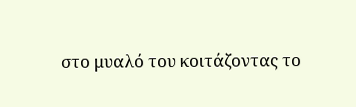στο μυαλό του κοιτάζοντας το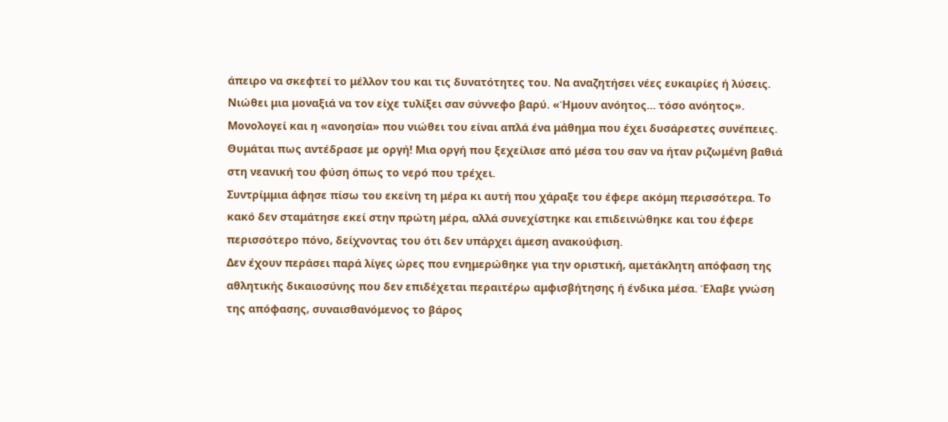άπειρο να σκεφτεί το μέλλον του και τις δυνατότητες του. Να αναζητήσει νέες ευκαιρίες ή λύσεις.
Νιώθει μια μοναξιά να τον είχε τυλίξει σαν σύννεφο βαρύ. «Ήμουν ανόητος... τόσο ανόητος». Μονολογεί και η «ανοησία» που νιώθει του είναι απλά ένα μάθημα που έχει δυσάρεστες συνέπειες.
Θυμάται πως αντέδρασε με οργή! Μια οργή που ξεχείλισε από μέσα του σαν να ήταν ριζωμένη βαθιά στη νεανική του φύση όπως το νερό που τρέχει.
Συντρίμμια άφησε πίσω του εκείνη τη μέρα κι αυτή που χάραξε του έφερε ακόμη περισσότερα. Το κακό δεν σταμάτησε εκεί στην πρώτη μέρα, αλλά συνεχίστηκε και επιδεινώθηκε και του έφερε περισσότερο πόνο, δείχνοντας του ότι δεν υπάρχει άμεση ανακούφιση.
Δεν έχουν περάσει παρά λίγες ώρες που ενημερώθηκε για την οριστική, αμετάκλητη απόφαση της αθλητικής δικαιοσύνης που δεν επιδέχεται περαιτέρω αμφισβήτησης ή ένδικα μέσα. Έλαβε γνώση της απόφασης, συναισθανόμενος το βάρος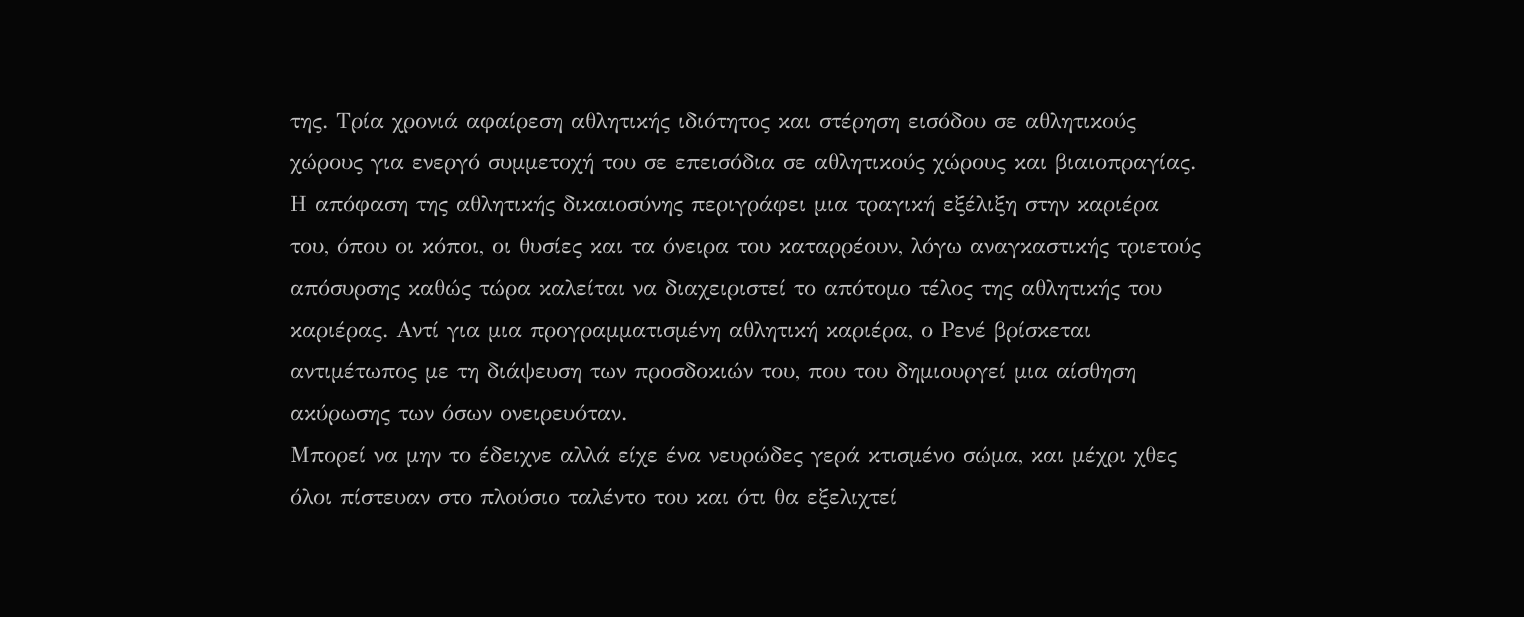της. Τρία χρονιά αφαίρεση αθλητικής ιδιότητος και στέρηση εισόδου σε αθλητικούς χώρους για ενεργό συμμετοχή του σε επεισόδια σε αθλητικούς χώρους και βιαιοπραγίας. Η απόφαση της αθλητικής δικαιοσύνης περιγράφει μια τραγική εξέλιξη στην καριέρα του, όπου οι κόποι, οι θυσίες και τα όνειρα του καταρρέουν, λόγω αναγκαστικής τριετούς απόσυρσης καθώς τώρα καλείται να διαχειριστεί το απότομο τέλος της αθλητικής του καριέρας. Αντί για μια προγραμματισμένη αθλητική καριέρα, ο Ρενέ βρίσκεται αντιμέτωπος με τη διάψευση των προσδοκιών του, που του δημιουργεί μια αίσθηση ακύρωσης των όσων ονειρευόταν.
Μπορεί να μην το έδειχνε αλλά είχε ένα νευρώδες γερά κτισμένο σώμα, και μέχρι χθες όλοι πίστευαν στο πλούσιο ταλέντο του και ότι θα εξελιχτεί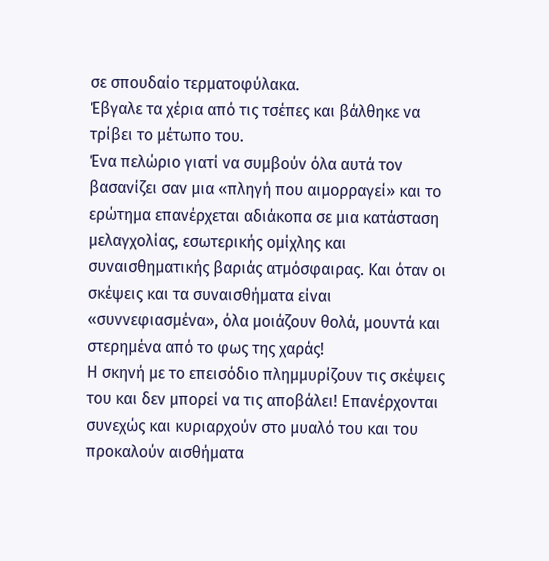σε σπουδαίο τερματοφύλακα.
Έβγαλε τα χέρια από τις τσέπες και βάλθηκε να τρίβει το μέτωπο του.
Ένα πελώριο γιατί να συμβούν όλα αυτά τον βασανίζει σαν μια «πληγή που αιμορραγεί» και το ερώτημα επανέρχεται αδιάκοπα σε μια κατάσταση μελαγχολίας, εσωτερικής ομίχλης και συναισθηματικής βαριάς ατμόσφαιρας. Και όταν οι σκέψεις και τα συναισθήματα είναι «συννεφιασμένα», όλα μοιάζουν θολά, μουντά και στερημένα από το φως της χαράς!
Η σκηνή με το επεισόδιο πλημμυρίζουν τις σκέψεις του και δεν μπορεί να τις αποβάλει! Επανέρχονται συνεχώς και κυριαρχούν στο μυαλό του και του προκαλούν αισθήματα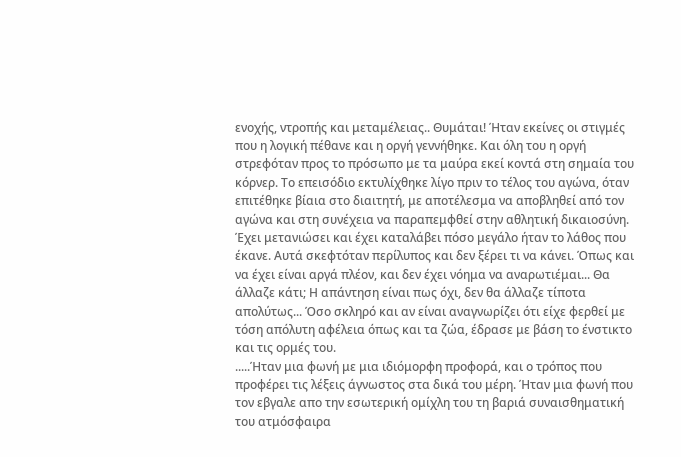ενοχής, ντροπής και μεταμέλειας.. Θυμάται! Ήταν εκείνες οι στιγμές που η λογική πέθανε και η οργή γεννήθηκε. Και όλη του η οργή στρεφόταν προς το πρόσωπο με τα μαύρα εκεί κοντά στη σημαία του κόρνερ. Το επεισόδιο εκτυλίχθηκε λίγο πριν το τέλος του αγώνα, όταν επιτέθηκε βίαια στο διαιτητή, με αποτέλεσμα να αποβληθεί από τον αγώνα και στη συνέχεια να παραπεμφθεί στην αθλητική δικαιοσύνη. Έχει μετανιώσει και έχει καταλάβει πόσο μεγάλο ήταν το λάθος που έκανε. Αυτά σκεφτόταν περίλυπος και δεν ξέρει τι να κάνει. Όπως και να έχει είναι αργά πλέον, και δεν έχει νόημα να αναρωτιέμαι... Θα άλλαζε κάτι; Η απάντηση είναι πως όχι, δεν θα άλλαζε τίποτα απολύτως... Όσο σκληρό και αν είναι αναγνωρίζει ότι είχε φερθεί με τόση απόλυτη αφέλεια όπως και τα ζώα, έδρασε με βάση το ένστικτο και τις ορμές του.
.....Ήταν μια φωνή με μια ιδιόμορφη προφορά, και ο τρόπος που προφέρει τις λέξεις άγνωστος στα δικά του μέρη. Ήταν μια φωνή που τον εβγαλε απο την εσωτερική ομίχλη του τη βαριά συναισθηματική του ατμόσφαιρα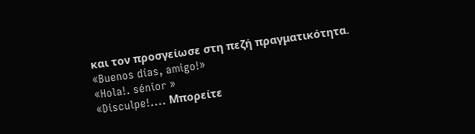και τον προσγείωσε στη πεζή πραγματικότητα.
«Buenos días, amigo!»
«Hola!. sénior »
«Disculpe!.... Μπορείτε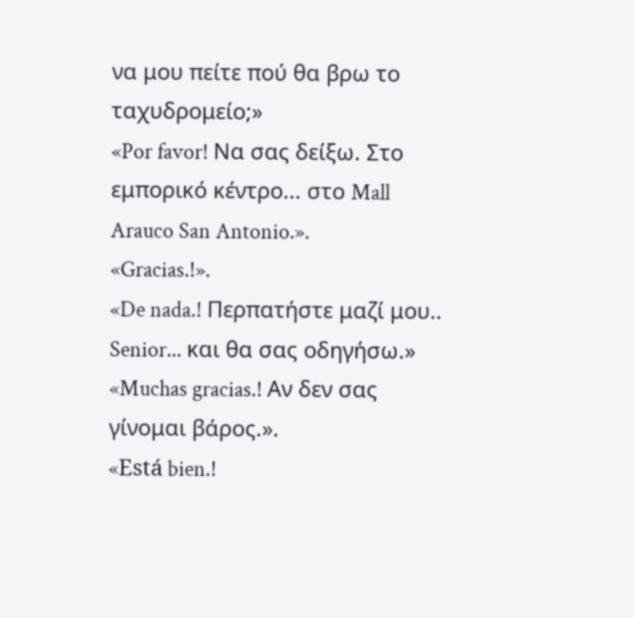να μου πείτε πού θα βρω το ταχυδρομείο;»
«Por favor! Να σας δείξω. Στο εμπορικό κέντρο... στο Mall Arauco San Antonio.».
«Gracias.!».
«De nada.! Περπατήστε μαζί μου..  Senior... και θα σας οδηγήσω.»
«Muchas gracias.! Αν δεν σας γίνομαι βάρος.».
«Está bien.!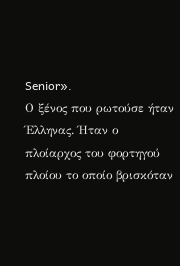Senior».
Ο ξένος που ρωτούσε ήταν Έλληνας. Ήταν ο πλοίαρχος του φορτηγού πλοίου το οποίο βρισκόταν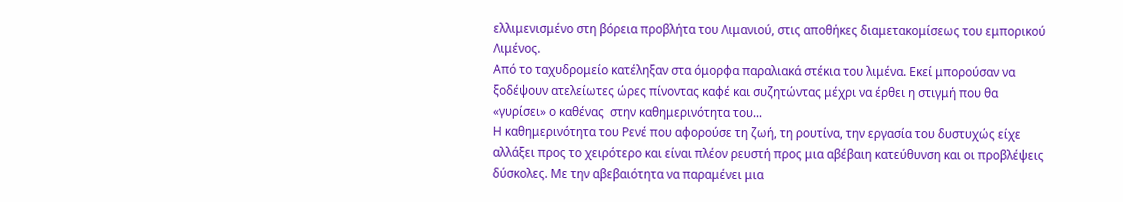ελλιμενισμένο στη βόρεια προβλήτα του Λιμανιού, στις αποθήκες διαμετακομίσεως του εμπορικού Λιμένος.
Από το ταχυδρομείο κατέληξαν στα όμορφα παραλιακά στέκια του λιμένα. Εκεί μπορούσαν να ξοδέψουν ατελείωτες ώρες πίνοντας καφέ και συζητώντας μέχρι να έρθει η στιγμή που θα «γυρίσει» ο καθένας  στην καθημερινότητα του...
Η καθημερινότητα του Ρενέ που αφορούσε τη ζωή, τη ρουτίνα, την εργασία του δυστυχώς είχε αλλάξει προς το χειρότερο και είναι πλέον ρευστή προς μια αβέβαιη κατεύθυνση και οι προβλέψεις δύσκολες. Με την αβεβαιότητα να παραμένει μια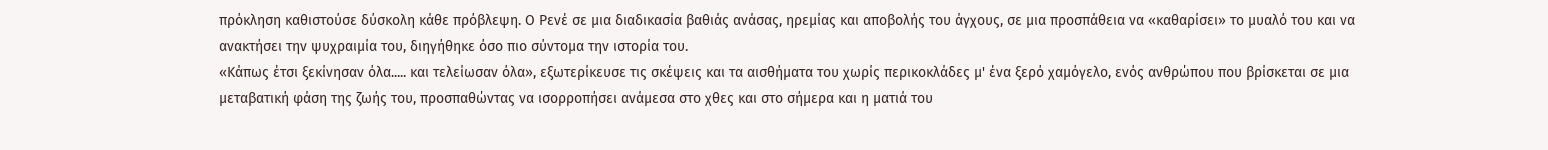πρόκληση καθιστούσε δύσκολη κάθε πρόβλεψη. Ο Ρενέ σε μια διαδικασία βαθιάς ανάσας, ηρεμίας και αποβολής του άγχους, σε μια προσπάθεια να «καθαρίσει» το μυαλό του και να ανακτήσει την ψυχραιμία του, διηγήθηκε όσο πιο σύντομα την ιστορία του.
«Κάπως έτσι ξεκίνησαν όλα..... και τελείωσαν όλα», εξωτερίκευσε τις σκέψεις και τα αισθήματα του χωρίς περικοκλάδες μ' ένα ξερό χαμόγελο, ενός ανθρώπου που βρίσκεται σε μια μεταβατική φάση της ζωής του, προσπαθώντας να ισορροπήσει ανάμεσα στο χθες και στο σήμερα και η ματιά του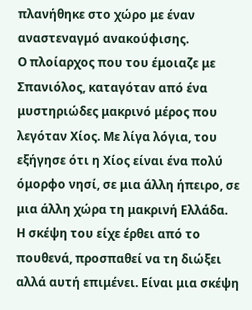πλανήθηκε στο χώρο με έναν αναστεναγμό ανακούφισης.
Ο πλοίαρχος που του έμοιαζε με Σπανιόλος, καταγόταν από ένα μυστηριώδες μακρινό μέρος που λεγόταν Χίος. Με λίγα λόγια, του εξήγησε ότι η Χίος είναι ένα πολύ όμορφο νησί, σε μια άλλη ήπειρο, σε μια άλλη χώρα τη μακρινή Ελλάδα.
Η σκέψη του είχε έρθει από το πουθενά, προσπαθεί να τη διώξει αλλά αυτή επιμένει. Είναι μια σκέψη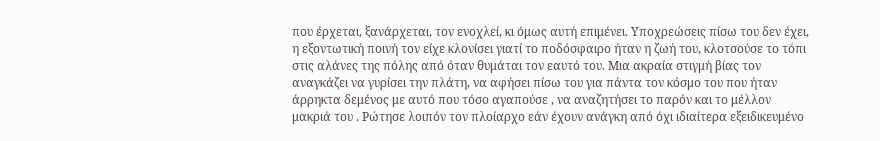που έρχεται, ξανάρχεται, τον ενοχλεί, κι όμως αυτή επιμένει. Υποχρεώσεις πίσω του δεν έχει, η εξοντωτική ποινή τον είχε κλονίσει γιατί το ποδόσφαιρο ήταν η ζωή του, κλοτσούσε το τόπι στις αλάνες της πόλης από όταν θυμάται τον εαυτό του. Μια ακραία στιγμή βίας τον αναγκάζει να γυρίσει την πλάτη, να αφήσει πίσω του για πάντα τον κόσμο του που ήταν άρρηκτα δεμένος με αυτό που τόσο αγαπούσε , να αναζητήσει το παρόν και το μέλλον μακριά του . Ρώτησε λοιπόν τον πλοίαρχο εάν έχουν ανάγκη από όχι ιδιαίτερα εξειδικευμένο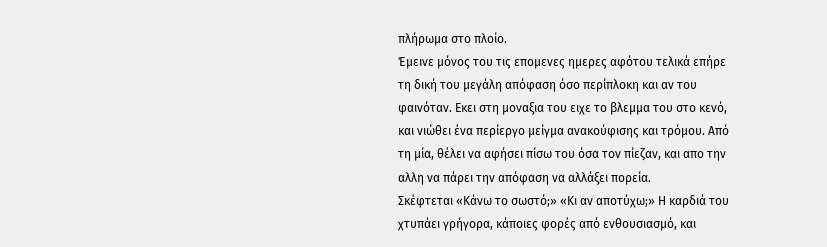πλήρωμα στο πλοίο.
Έμεινε μόνος του τις επομενες ημερες αφότου τελικά επήρε τη δική του μεγάλη απόφαση όσο περίπλοκη και αν του φαινόταν. Εκει στη μοναξια του ειχε το βλεμμα του στο κενό, και νιώθει ένα περίεργο μείγμα ανακούφισης και τρόμου. Από τη μία, θέλει να αφήσει πίσω του όσα τον πίεζαν, και απο την αλλη να πάρει την απόφαση να αλλάξει πορεία.
Σκέφτεται «Κάνω το σωστό;» «Κι αν αποτύχω;» Η καρδιά του χτυπάει γρήγορα, κάποιες φορές από ενθουσιασμό, και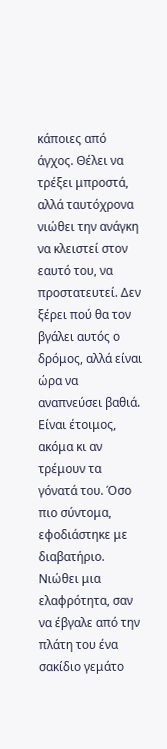κάποιες από άγχος. Θέλει να τρέξει μπροστά, αλλά ταυτόχρονα νιώθει την ανάγκη να κλειστεί στον εαυτό του, να προστατευτεί. Δεν ξέρει πού θα τον βγάλει αυτός ο δρόμος, αλλά είναι ώρα να αναπνεύσει βαθιά. Είναι έτοιμος, ακόμα κι αν τρέμουν τα γόνατά του. Όσο πιο σύντομα, εφοδιάστηκε με διαβατήριο. Νιώθει μια ελαφρότητα, σαν να έβγαλε από την πλάτη του ένα σακίδιο γεμάτο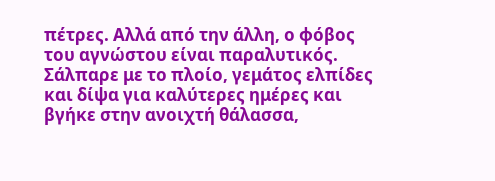πέτρες. Αλλά από την άλλη, ο φόβος του αγνώστου είναι παραλυτικός. Σάλπαρε με το πλοίο, γεμάτος ελπίδες και δίψα για καλύτερες ημέρες και βγήκε στην ανοιχτή θάλασσα,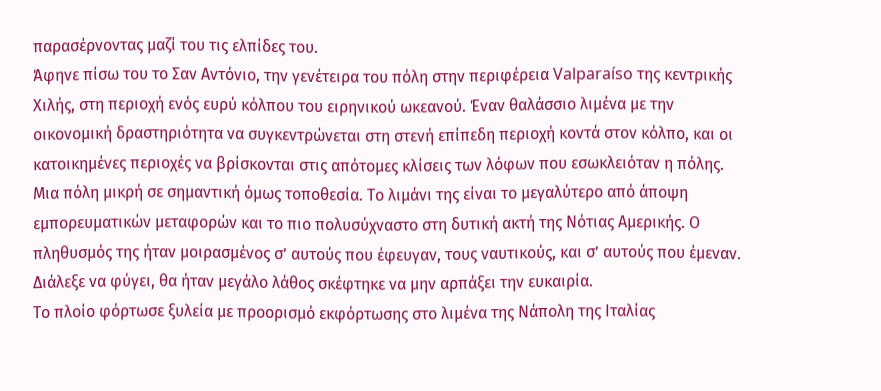παρασέρνοντας μαζί του τις ελπίδες του.
Άφηνε πίσω του το Σαν Αντόνιο, την γενέτειρα του πόλη στην περιφέρεια Valparaíso της κεντρικής Χιλής, στη περιοχή ενός ευρύ κόλπου του ειρηνικού ωκεανού. Έναν θαλάσσιο λιμένα με την οικονομική δραστηριότητα να συγκεντρώνεται στη στενή επίπεδη περιοχή κοντά στον κόλπο, και οι κατοικημένες περιοχές να βρίσκονται στις απότομες κλίσεις των λόφων που εσωκλειόταν η πόλης. Μια πόλη μικρή σε σημαντική όμως τοποθεσία. Το λιμάνι της είναι το μεγαλύτερο από άποψη εμπορευματικών μεταφορών και το πιο πολυσύχναστο στη δυτική ακτή της Νότιας Αμερικής. Ο πληθυσμός της ήταν μοιρασμένος σ’ αυτούς που έφευγαν, τους ναυτικούς, και σ’ αυτούς που έμεναν. Διάλεξε να φύγει, θα ήταν μεγάλο λάθος σκέφτηκε να μην αρπάξει την ευκαιρία.
Το πλοίο φόρτωσε ξυλεία με προορισμό εκφόρτωσης στο λιμένα της Νάπολη της Ιταλίας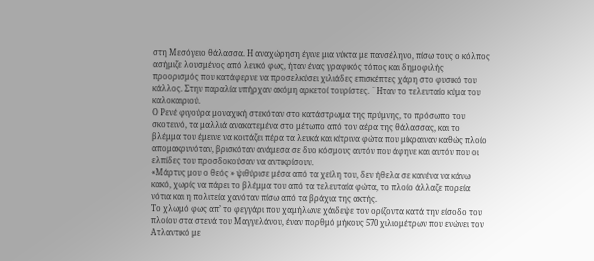στη Μεσόγειο θάλασσα. Η αναχώρηση έγινε μια νύκτα με πανσέληνο, πίσω τους ο κόλπος ασήμιζε λουσμένος από λευκό φως, ήταν ένας γραφικός τόπος και δημοφιλής προορισμός που κατάφερνε να προσελκύσει χιλιάδες επισκέπτες χάρη στο φυσικό του κάλλος. Στην παραλία υπήρχαν ακόμη αρκετοί τουρίστες. ¨Ηταν το τελευταίο κύμα του καλοκαιριού.
Ο Ρενέ φιγούρα μοναχική στεκόταν στο κατάστρωμα της πρύμνης, το πρόσωπο του σκοτεινό, τα μαλλιά ανακατεμένα στο μέτωπο από τον αέρα της θάλασσας, και το βλέμμα του έμεινε να κοιτάζει πέρα τα λευκά και κίτρινα φώτα που μίκραιναν καθώς πλοίο απομακρυνόταν, βρισκόταν ανάμεσα σε δυο κόσμους αυτόν που άφηνε και αυτόν που οι ελπίδες του προσδοκούσαν να αντικρίσουν.
«Μάρτυς μου ο θεός » ψιθύρισε μέσα από τα χείλη του, δεν ήθελα σε κανένα να κάνω κακό, χωρίς να πάρει το βλέμμα του από τα τελευταία φώτα, το πλοίο άλλαζε πορεία νότια και η πολιτεία χανόταν πίσω από τα βράχια της ακτής.
Το χλωμό φως απ’ το φεγγάρι που χαμήλωνε χάιδεψε τον ορίζοντα κατά την είσοδο του πλοίου στα στενά του Μαγγελάνου, έναν πορθμό μήκους 570 χιλιομέτρων που ενώνει τον Ατλαντικό με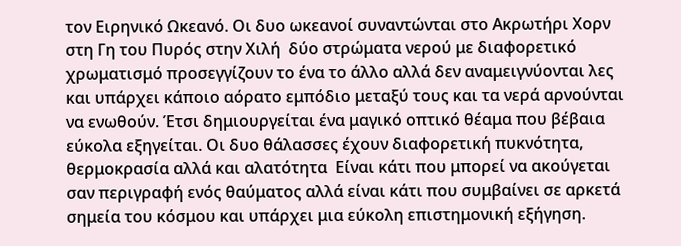τον Ειρηνικό Ωκεανό. Οι δυο ωκεανοί συναντώνται στο Ακρωτήρι Χορν στη Γη του Πυρός στην Χιλή  δύο στρώματα νερού με διαφορετικό χρωματισμό προσεγγίζουν το ένα το άλλο αλλά δεν αναμειγνύονται λες και υπάρχει κάποιο αόρατο εμπόδιο μεταξύ τους και τα νερά αρνούνται να ενωθούν. Έτσι δημιουργείται ένα μαγικό οπτικό θέαμα που βέβαια εύκολα εξηγείται. Οι δυο θάλασσες έχουν διαφορετική πυκνότητα, θερμοκρασία αλλά και αλατότητα  Είναι κάτι που μπορεί να ακούγεται σαν περιγραφή ενός θαύματος αλλά είναι κάτι που συμβαίνει σε αρκετά σημεία του κόσμου και υπάρχει μια εύκολη επιστημονική εξήγηση.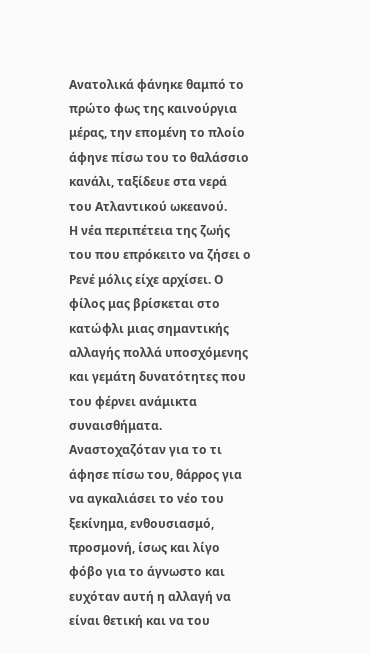Ανατολικά φάνηκε θαμπό το πρώτο φως της καινούργια μέρας, την επομένη το πλοίο άφηνε πίσω του το θαλάσσιο κανάλι, ταξίδευε στα νερά του Ατλαντικού ωκεανού.
Η νέα περιπέτεια της ζωής του που επρόκειτο να ζήσει ο Ρενέ μόλις είχε αρχίσει. Ο φίλος μας βρίσκεται στο κατώφλι μιας σημαντικής αλλαγής πολλά υποσχόμενης και γεμάτη δυνατότητες που του φέρνει ανάμικτα συναισθήματα. Αναστοχαζόταν για το τι άφησε πίσω του, θάρρος για να αγκαλιάσει το νέο του ξεκίνημα, ενθουσιασμό, προσμονή, ίσως και λίγο φόβο για το άγνωστο και ευχόταν αυτή η αλλαγή να είναι θετική και να του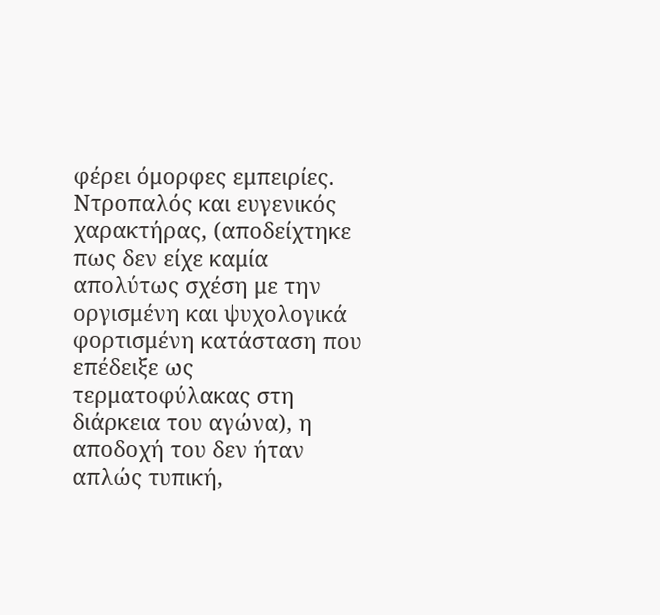φέρει όμορφες εμπειρίες.
Ντροπαλός και ευγενικός χαρακτήρας, (αποδείχτηκε πως δεν είχε καμία απολύτως σχέση με την οργισμένη και ψυχολογικά φορτισμένη κατάσταση που επέδειξε ως τερματοφύλακας στη διάρκεια του αγώνα), η αποδοχή του δεν ήταν απλώς τυπική,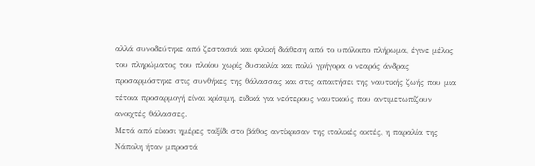αλλά συνοδεύτηκε από ζεστασιά και φιλική διάθεση από το υπόλοιπο πλήρωμα, έγινε μέλος του πληρώματος του πλοίου χωρίς δυσκολία και πολύ γρήγορα ο νεαρός άνδρας προσαρμόστηκε στις συνθήκες της θάλασσας και στις απαιτήσει της ναυτικής ζωής που μια τέτοια προσαρμογή είναι κρίσιμη, ειδικά για νεότερους ναυτικούς που αντιμετωπίζουν ανοιχτές θάλασσες.
Μετά από είκοσι ημέρες ταξίδι στο βάθος αντίκρισαν της ιταλικές ακτές, η παραλία της Νάπολη ήταν μπροστά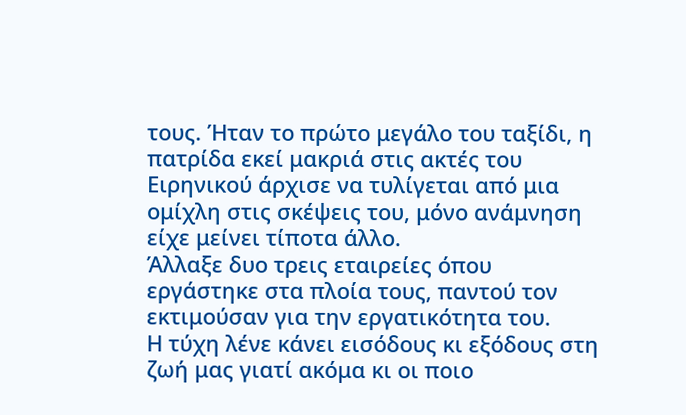τους. Ήταν το πρώτο μεγάλο του ταξίδι, η πατρίδα εκεί μακριά στις ακτές του Ειρηνικού άρχισε να τυλίγεται από μια ομίχλη στις σκέψεις του, μόνο ανάμνηση είχε μείνει τίποτα άλλο.
Άλλαξε δυο τρεις εταιρείες όπου εργάστηκε στα πλοία τους, παντού τον εκτιμούσαν για την εργατικότητα του.
Η τύχη λένε κάνει εισόδους κι εξόδους στη ζωή μας γιατί ακόμα κι οι ποιο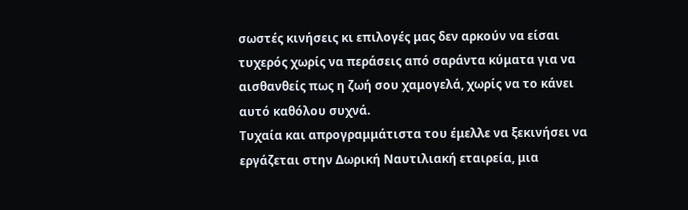σωστές κινήσεις κι επιλογές μας δεν αρκούν να είσαι τυχερός χωρίς να περάσεις από σαράντα κύματα για να αισθανθείς πως η ζωή σου χαμογελά, χωρίς να το κάνει αυτό καθόλου συχνά.
Τυχαία και απρογραμμάτιστα του έμελλε να ξεκινήσει να εργάζεται στην Δωρική Ναυτιλιακή εταιρεία, μια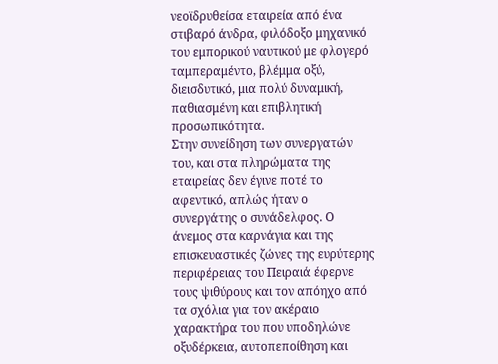νεοϊδρυθείσα εταιρεία από ένα στιβαρό άνδρα, φιλόδοξο μηχανικό του εμπορικού ναυτικού με φλογερό ταμπεραμέντο, βλέμμα οξύ, διεισδυτικό, μια πολύ δυναμική, παθιασμένη και επιβλητική προσωπικότητα.
Στην συνείδηση των συνεργατών του, και στα πληρώματα της εταιρείας δεν έγινε ποτέ το αφεντικό, απλώς ήταν ο συνεργάτης ο συνάδελφος. Ο άνεμος στα καρνάγια και της επισκευαστικές ζώνες της ευρύτερης περιφέρειας του Πειραιά έφερνε τους ψιθύρους και τον απόηχο από τα σχόλια για τον ακέραιο χαρακτήρα του που υποδηλώνε οξυδέρκεια, αυτοπεποίθηση και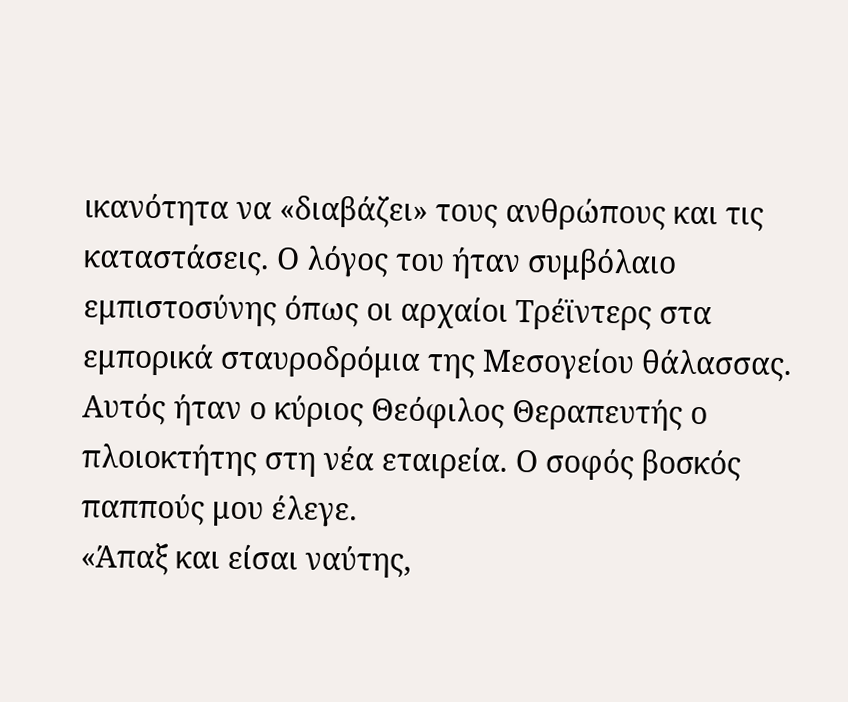ικανότητα να «διαβάζει» τους ανθρώπους και τις καταστάσεις. Ο λόγος του ήταν συμβόλαιο εμπιστοσύνης όπως οι αρχαίοι Τρέϊντερς στα εμπορικά σταυροδρόμια της Μεσογείου θάλασσας.
Αυτός ήταν ο κύριος Θεόφιλος Θεραπευτής ο πλοιοκτήτης στη νέα εταιρεία. Ο σοφός βοσκός παππούς μου έλεγε.
«Άπαξ και είσαι ναύτης,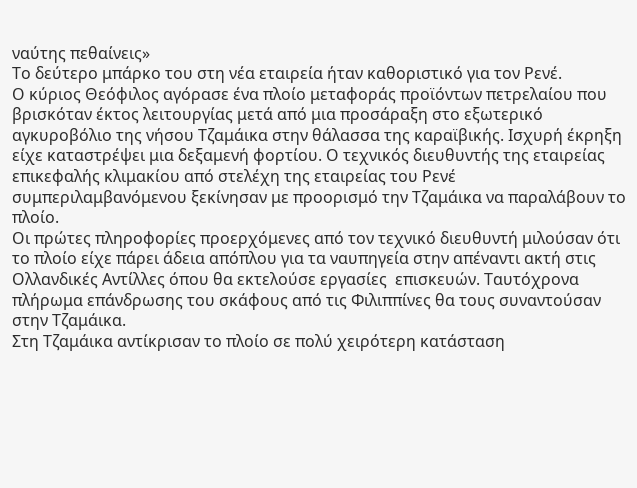ναύτης πεθαίνεις»
Το δεύτερο μπάρκο του στη νέα εταιρεία ήταν καθοριστικό για τον Ρενέ.
Ο κύριος Θεόφιλος αγόρασε ένα πλοίο μεταφοράς προϊόντων πετρελαίου που βρισκόταν έκτος λειτουργίας μετά από μια προσάραξη στο εξωτερικό αγκυροβόλιο της νήσου Τζαμάικα στην θάλασσα της καραϊβικής. Ισχυρή έκρηξη είχε καταστρέψει μια δεξαμενή φορτίου. Ο τεχνικός διευθυντής της εταιρείας επικεφαλής κλιμακίου από στελέχη της εταιρείας του Ρενέ συμπεριλαμβανόμενου ξεκίνησαν με προορισμό την Τζαμάικα να παραλάβουν το πλοίο.
Οι πρώτες πληροφορίες προερχόμενες από τον τεχνικό διευθυντή μιλούσαν ότι το πλοίο είχε πάρει άδεια απόπλου για τα ναυπηγεία στην απέναντι ακτή στις Ολλανδικές Αντίλλες όπου θα εκτελούσε εργασίες  επισκευών. Ταυτόχρονα πλήρωμα επάνδρωσης του σκάφους από τις Φιλιππίνες θα τους συναντούσαν στην Τζαμάικα.
Στη Τζαμάικα αντίκρισαν το πλοίο σε πολύ χειρότερη κατάσταση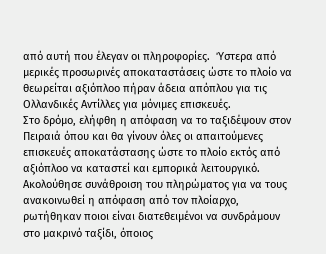από αυτή που έλεγαν οι πληροφορίες.  Ύστερα από μερικές προσωρινές αποκαταστάσεις ώστε το πλοίο να θεωρείται αξιόπλοο πήραν άδεια απόπλου για τις Ολλανδικές Αντίλλες για μόνιμες επισκευές.
Στο δρόμο, ελήφθη η απόφαση να το ταξιδέψουν στον Πειραιά όπου και θα γίνουν όλες οι απαιτούμενες επισκευές αποκατάστασης ώστε το πλοίο εκτός από αξιόπλοο να καταστεί και εμπορικά λειτουργικό. Ακολούθησε συνάθροιση του πληρώματος για να τους ανακοινωθεί η απόφαση από τον πλοίαρχο, ρωτήθηκαν ποιοι είναι διατεθειμένοι να συνδράμουν στο μακρινό ταξίδι, όποιος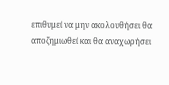επιθυμεί να μην ακολουθήσει θα αποζημιωθεί και θα αναχωρήσει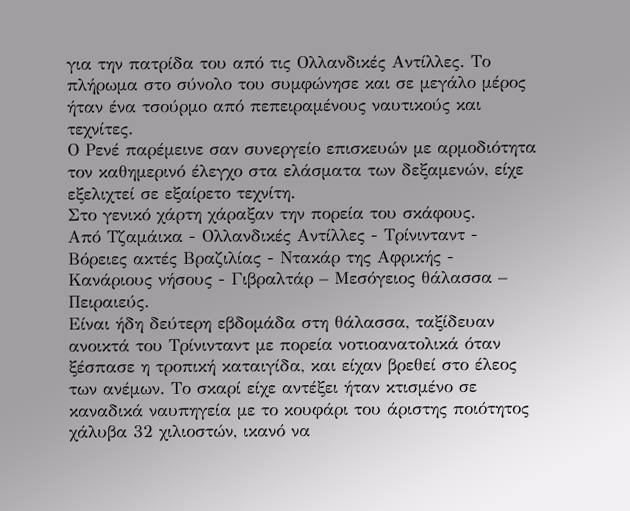για την πατρίδα του από τις Ολλανδικές Αντίλλες. Το πλήρωμα στο σύνολο του συμφώνησε και σε μεγάλο μέρος ήταν ένα τσούρμο από πεπειραμένους ναυτικούς και τεχνίτες.
Ο Ρενέ παρέμεινε σαν συνεργείο επισκευών με αρμοδιότητα τον καθημερινό έλεγχο στα ελάσματα των δεξαμενών, είχε εξελιχτεί σε εξαίρετο τεχνίτη.
Στο γενικό χάρτη χάραξαν την πορεία του σκάφους.
Από Τζαμάικα - Ολλανδικές Αντίλλες - Τρίνινταντ - Βόρειες ακτές Βραζιλίας - Ντακάρ της Αφρικής - Κανάριους νήσους - Γιβραλτάρ – Μεσόγειος θάλασσα – Πειραιεύς.
Είναι ήδη δεύτερη εβδομάδα στη θάλασσα, ταξίδευαν ανοικτά του Τρίνινταντ με πορεία νοτιοανατολικά όταν ξέσπασε η τροπική καταιγίδα, και είχαν βρεθεί στο έλεος των ανέμων. Το σκαρί είχε αντέξει ήταν κτισμένο σε καναδικά ναυπηγεία με το κουφάρι του άριστης ποιότητος χάλυβα 32 χιλιοστών, ικανό να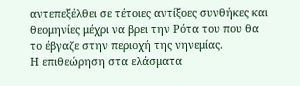αντεπεξέλθει σε τέτοιες αντίξοες συνθήκες και θεομηνίες μέχρι να βρει την Ρότα του που θα το έβγαζε στην περιοχή της νηνεμίας.
Η επιθεώρηση στα ελάσματα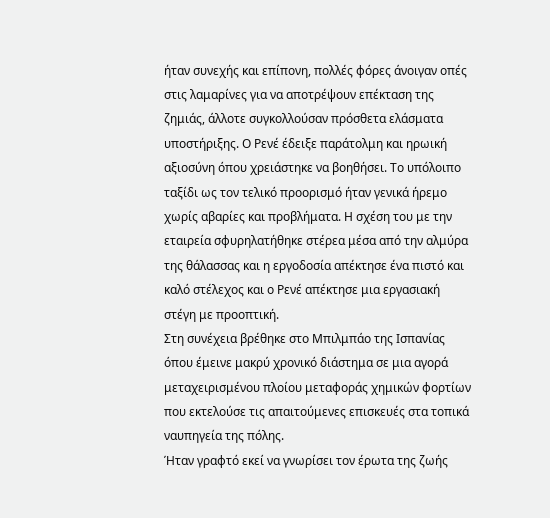ήταν συνεχής και επίπονη, πολλές φόρες άνοιγαν οπές στις λαμαρίνες για να αποτρέψουν επέκταση της ζημιάς, άλλοτε συγκολλούσαν πρόσθετα ελάσματα υποστήριξης. Ο Ρενέ έδειξε παράτολμη και ηρωική αξιοσύνη όπου χρειάστηκε να βοηθήσει. Το υπόλοιπο ταξίδι ως τον τελικό προορισμό ήταν γενικά ήρεμο χωρίς αβαρίες και προβλήματα. Η σχέση του με την εταιρεία σφυρηλατήθηκε στέρεα μέσα από την αλμύρα της θάλασσας και η εργοδοσία απέκτησε ένα πιστό και καλό στέλεχος και ο Ρενέ απέκτησε μια εργασιακή στέγη με προοπτική.
Στη συνέχεια βρέθηκε στο Μπιλμπάο της Ισπανίας όπου έμεινε μακρύ χρονικό διάστημα σε μια αγορά μεταχειρισμένου πλοίου μεταφοράς χημικών φορτίων που εκτελούσε τις απαιτούμενες επισκευές στα τοπικά ναυπηγεία της πόλης.
Ήταν γραφτό εκεί να γνωρίσει τον έρωτα της ζωής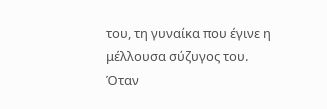του, τη γυναίκα που έγινε η μέλλουσα σύζυγος του.
Όταν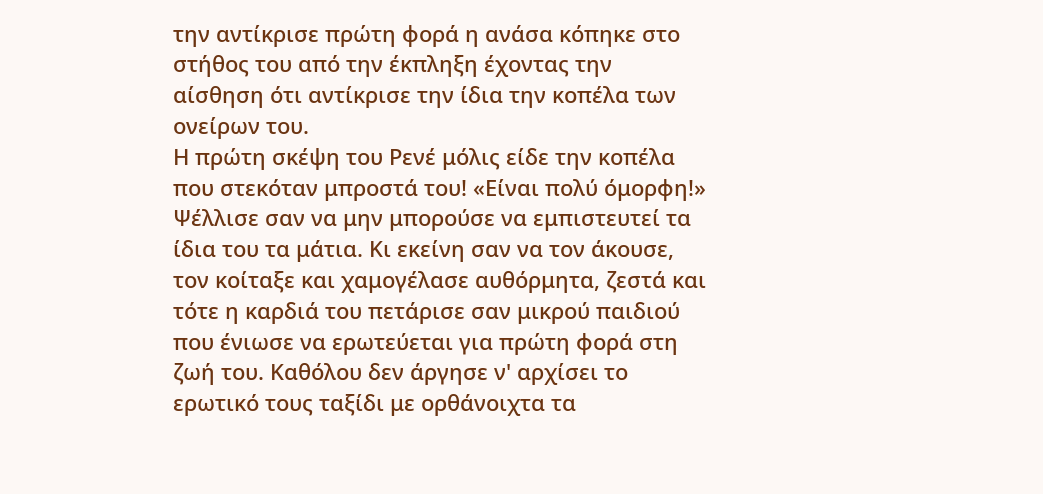την αντίκρισε πρώτη φορά η ανάσα κόπηκε στο στήθος του από την έκπληξη έχοντας την αίσθηση ότι αντίκρισε την ίδια την κοπέλα των ονείρων του.
Η πρώτη σκέψη του Ρενέ μόλις είδε την κοπέλα που στεκόταν μπροστά του! «Είναι πολύ όμορφη!» Ψέλλισε σαν να μην μπορούσε να εμπιστευτεί τα ίδια του τα μάτια. Κι εκείνη σαν να τον άκουσε, τον κοίταξε και χαμογέλασε αυθόρμητα, ζεστά και τότε η καρδιά του πετάρισε σαν μικρού παιδιού που ένιωσε να ερωτεύεται για πρώτη φορά στη ζωή του. Καθόλου δεν άργησε ν' αρχίσει το ερωτικό τους ταξίδι με ορθάνοιχτα τα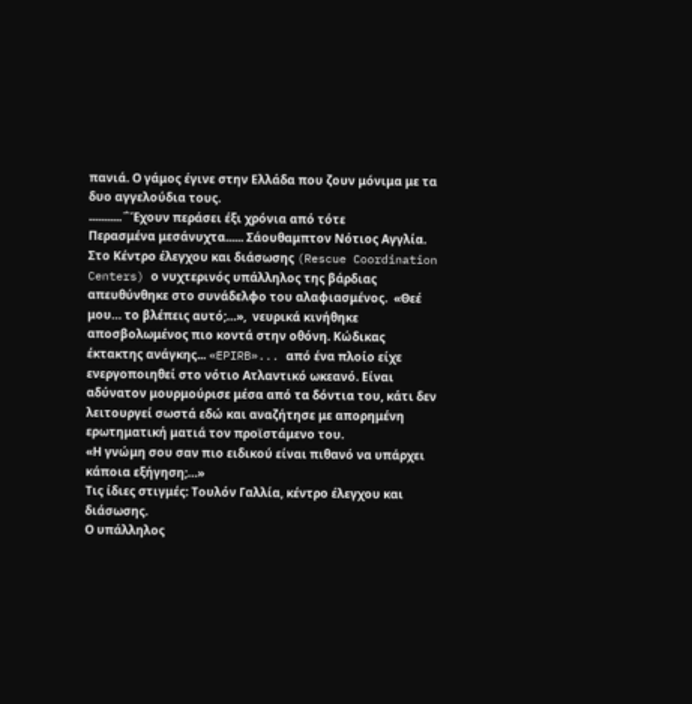πανιά. Ο γάμος έγινε στην Ελλάδα που ζουν μόνιμα με τα δυο αγγελούδια τους.
...........΅Έχουν περάσει έξι χρόνια από τότε
Περασμένα μεσάνυχτα...... Σάουθαμπτον Νότιος Αγγλία. Στο Κέντρο έλεγχου και διάσωσης (Rescue Coordination Centers) ο νυχτερινός υπάλληλος της βάρδιας απευθύνθηκε στο συνάδελφο του αλαφιασμένος.  «Θεέ μου… το βλέπεις αυτό;…»,  νευρικά κινήθηκε αποσβολωμένος πιο κοντά στην οθόνη. Κώδικας έκτακτης ανάγκης... «EPIRB»... από ένα πλοίο είχε ενεργοποιηθεί στο νότιο Ατλαντικό ωκεανό. Είναι αδύνατον μουρμούρισε μέσα από τα δόντια του, κάτι δεν λειτουργεί σωστά εδώ και αναζήτησε με απορημένη ερωτηματική ματιά τον προϊστάμενο του.
«Η γνώμη σου σαν πιο ειδικού είναι πιθανό να υπάρχει κάποια εξήγηση;…»
Τις ίδιες στιγμές: Τουλόν Γαλλία, κέντρο έλεγχου και διάσωσης.
Ο υπάλληλος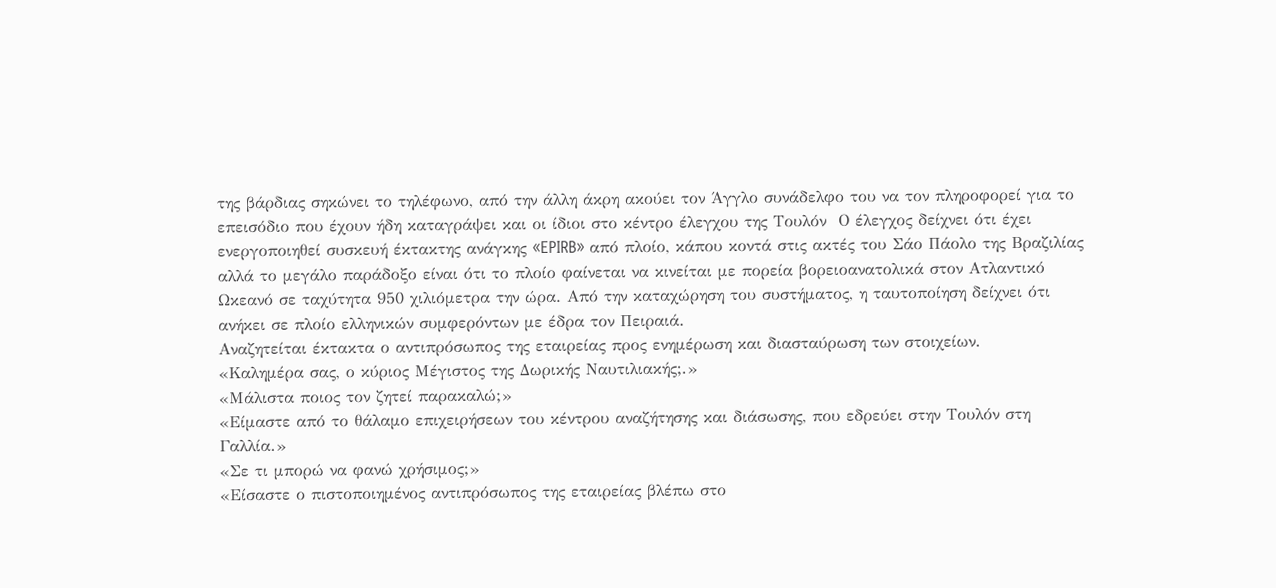της βάρδιας σηκώνει το τηλέφωνο, από την άλλη άκρη ακούει τον Άγγλο συνάδελφο του να τον πληροφορεί για το επεισόδιο που έχουν ήδη καταγράψει και οι ίδιοι στο κέντρο έλεγχου της Τουλόν  Ο έλεγχος δείχνει ότι έχει ενεργοποιηθεί συσκευή έκτακτης ανάγκης «EPIRB» από πλοίο, κάπου κοντά στις ακτές του Σάο Πάολο της Βραζιλίας αλλά το μεγάλο παράδοξο είναι ότι το πλοίο φαίνεται να κινείται με πορεία βορειοανατολικά στον Ατλαντικό Ωκεανό σε ταχύτητα 950 χιλιόμετρα την ώρα. Από την καταχώρηση του συστήματος, η ταυτοποίηση δείχνει ότι ανήκει σε πλοίο ελληνικών συμφερόντων με έδρα τον Πειραιά.
Αναζητείται έκτακτα ο αντιπρόσωπος της εταιρείας προς ενημέρωση και διασταύρωση των στοιχείων.
«Καλημέρα σας, ο κύριος Μέγιστος της Δωρικής Ναυτιλιακής;.»
«Μάλιστα ποιος τον ζητεί παρακαλώ;»
«Είμαστε από το θάλαμο επιχειρήσεων του κέντρου αναζήτησης και διάσωσης, που εδρεύει στην Τουλόν στη Γαλλία.»
«Σε τι μπορώ να φανώ χρήσιμος;»
«Είσαστε ο πιστοποιημένος αντιπρόσωπος της εταιρείας βλέπω στο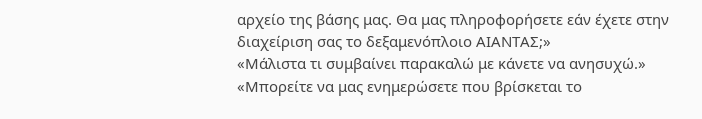αρχείο της βάσης μας. Θα μας πληροφορήσετε εάν έχετε στην διαχείριση σας το δεξαμενόπλοιο ΑΙΑΝΤΑΣ;»
«Μάλιστα τι συμβαίνει παρακαλώ με κάνετε να ανησυχώ.»
«Μπορείτε να μας ενημερώσετε που βρίσκεται το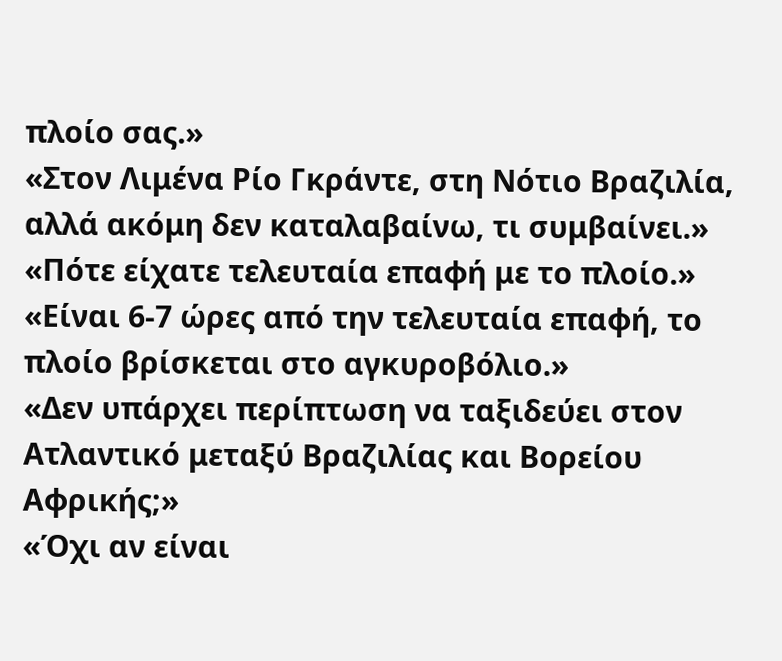πλοίο σας.»
«Στον Λιμένα Ρίο Γκράντε, στη Νότιο Βραζιλία, αλλά ακόμη δεν καταλαβαίνω, τι συμβαίνει.»
«Πότε είχατε τελευταία επαφή με το πλοίο.»
«Είναι 6-7 ώρες από την τελευταία επαφή, το πλοίο βρίσκεται στο αγκυροβόλιο.»
«Δεν υπάρχει περίπτωση να ταξιδεύει στον Ατλαντικό μεταξύ Βραζιλίας και Βορείου Αφρικής;»
«Όχι αν είναι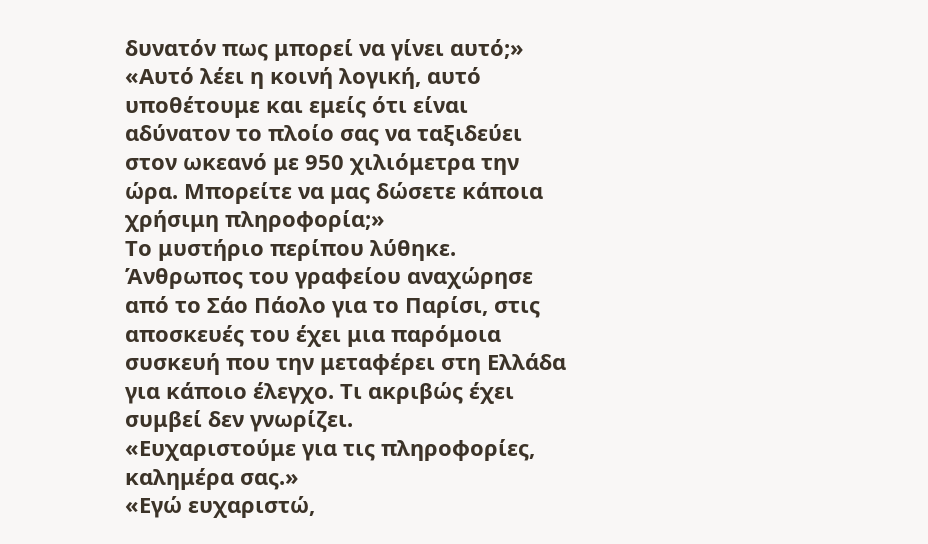δυνατόν πως μπορεί να γίνει αυτό;»
«Αυτό λέει η κοινή λογική, αυτό υποθέτουμε και εμείς ότι είναι αδύνατον το πλοίο σας να ταξιδεύει στον ωκεανό με 950 χιλιόμετρα την ώρα. Μπορείτε να μας δώσετε κάποια χρήσιμη πληροφορία;»
Το μυστήριο περίπου λύθηκε. Άνθρωπος του γραφείου αναχώρησε από το Σάο Πάολο για το Παρίσι, στις αποσκευές του έχει μια παρόμοια συσκευή που την μεταφέρει στη Ελλάδα για κάποιο έλεγχο. Τι ακριβώς έχει συμβεί δεν γνωρίζει.
«Ευχαριστούμε για τις πληροφορίες, καλημέρα σας.»
«Εγώ ευχαριστώ,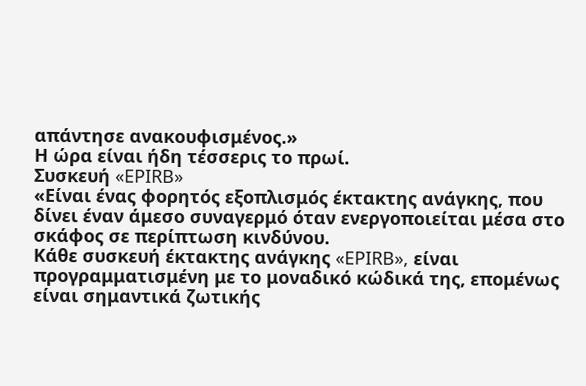απάντησε ανακουφισμένος.»
Η ώρα είναι ήδη τέσσερις το πρωί.
Συσκευή «EPIRB»
«Είναι ένας φορητός εξοπλισμός έκτακτης ανάγκης, που δίνει έναν άμεσο συναγερμό όταν ενεργοποιείται μέσα στο σκάφος σε περίπτωση κινδύνου.
Κάθε συσκευή έκτακτης ανάγκης «EPIRB», είναι προγραμματισμένη με το μοναδικό κώδικά της, επομένως είναι σημαντικά ζωτικής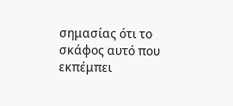σημασίας ότι το σκάφος αυτό που εκπέμπει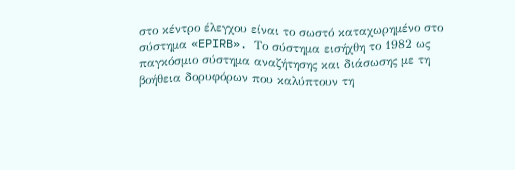στο κέντρο έλεγχου είναι το σωστό καταχωρημένο στο σύστημα «EPIRB». Το σύστημα εισήχθη το 1982 ως παγκόσμιο σύστημα αναζήτησης και διάσωσης με τη βοήθεια δορυφόρων που καλύπτουν τη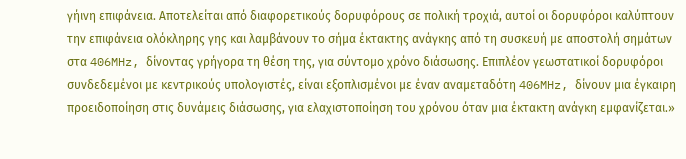γήινη επιφάνεια. Αποτελείται από διαφορετικούς δορυφόρους σε πολική τροχιά, αυτοί οι δορυφόροι καλύπτουν την επιφάνεια ολόκληρης γης και λαμβάνουν το σήμα έκτακτης ανάγκης από τη συσκευή με αποστολή σημάτων στα 406MHz, δίνοντας γρήγορα τη θέση της, για σύντομο χρόνο διάσωσης. Επιπλέον γεωστατικοί δορυφόροι συνδεδεμένοι με κεντρικούς υπολογιστές, είναι εξοπλισμένοι με έναν αναμεταδότη 406MHz, δίνουν μια έγκαιρη προειδοποίηση στις δυνάμεις διάσωσης, για ελαχιστοποίηση του χρόνου όταν μια έκτακτη ανάγκη εμφανίζεται.»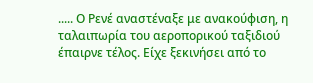..... Ο Ρενέ αναστέναξε με ανακούφιση, η ταλαιπωρία του αεροπορικού ταξιδιού έπαιρνε τέλος. Είχε ξεκινήσει από το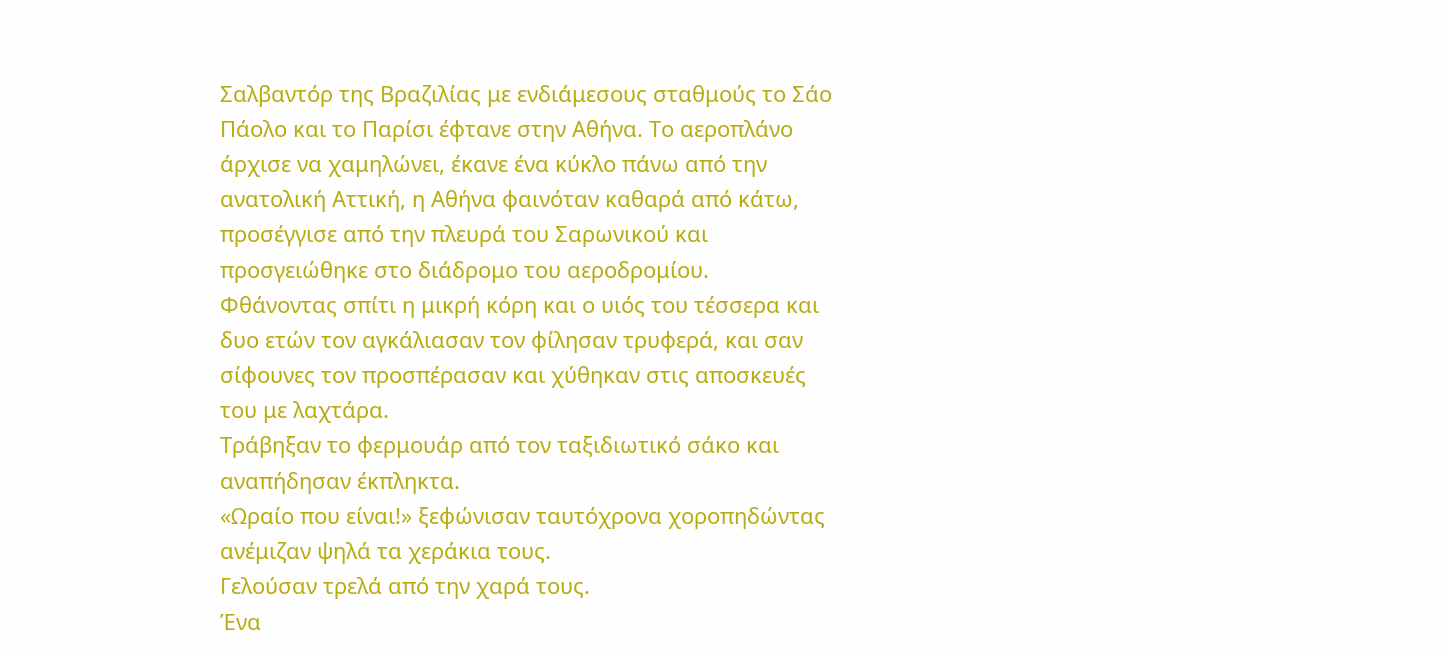Σαλβαντόρ της Βραζιλίας με ενδιάμεσους σταθμούς το Σάο Πάολο και το Παρίσι έφτανε στην Αθήνα. Το αεροπλάνο άρχισε να χαμηλώνει, έκανε ένα κύκλο πάνω από την ανατολική Αττική, η Αθήνα φαινόταν καθαρά από κάτω, προσέγγισε από την πλευρά του Σαρωνικού και προσγειώθηκε στο διάδρομο του αεροδρομίου.
Φθάνοντας σπίτι η μικρή κόρη και ο υιός του τέσσερα και δυο ετών τον αγκάλιασαν τον φίλησαν τρυφερά, και σαν σίφουνες τον προσπέρασαν και χύθηκαν στις αποσκευές του με λαχτάρα.
Τράβηξαν το φερμουάρ από τον ταξιδιωτικό σάκο και αναπήδησαν έκπληκτα.
«Ωραίο που είναι!» ξεφώνισαν ταυτόχρονα χοροπηδώντας ανέμιζαν ψηλά τα χεράκια τους.
Γελούσαν τρελά από την χαρά τους.
Ένα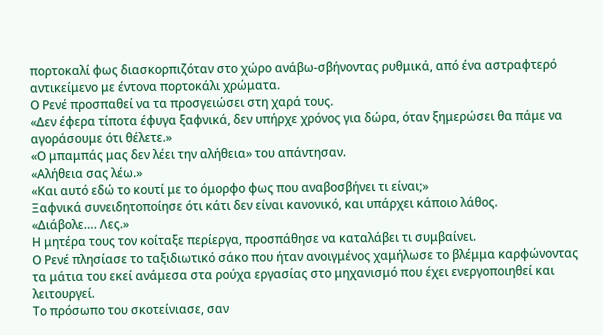πορτοκαλί φως διασκορπιζόταν στο χώρο ανάβω-σβήνοντας ρυθμικά, από ένα αστραφτερό αντικείμενο με έντονα πορτοκάλι χρώματα.
Ο Ρενέ προσπαθεί να τα προσγειώσει στη χαρά τους.
«Δεν έφερα τίποτα έφυγα ξαφνικά, δεν υπήρχε χρόνος για δώρα, όταν ξημερώσει θα πάμε να αγοράσουμε ότι θέλετε.»
«Ο μπαμπάς μας δεν λέει την αλήθεια» του απάντησαν.
«Αλήθεια σας λέω.»
«Και αυτό εδώ το κουτί με το όμορφο φως που αναβοσβήνει τι είναι;»
Ξαφνικά συνειδητοποίησε ότι κάτι δεν είναι κανονικό, και υπάρχει κάποιο λάθος.
«Διάβολε…. Λες.»
Η μητέρα τους τον κοίταξε περίεργα, προσπάθησε να καταλάβει τι συμβαίνει.
Ο Ρενέ πλησίασε το ταξιδιωτικό σάκο που ήταν ανοιγμένος χαμήλωσε το βλέμμα καρφώνοντας τα μάτια του εκεί ανάμεσα στα ρούχα εργασίας στο μηχανισμό που έχει ενεργοποιηθεί και λειτουργεί.
Το πρόσωπο του σκοτείνιασε, σαν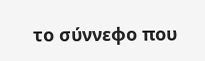το σύννεφο που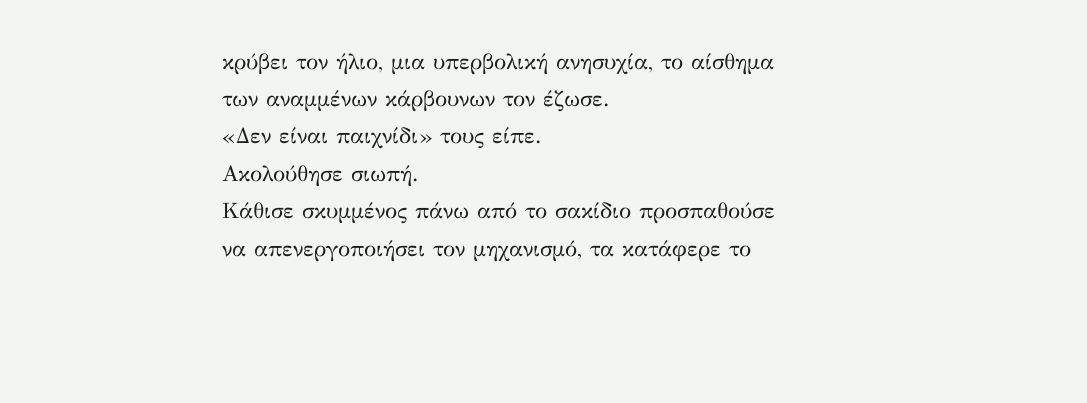κρύβει τον ήλιο, μια υπερβολική ανησυχία, το αίσθημα των αναμμένων κάρβουνων τον έζωσε.
«Δεν είναι παιχνίδι» τους είπε.
Ακολούθησε σιωπή.
Κάθισε σκυμμένος πάνω από το σακίδιο προσπαθούσε να απενεργοποιήσει τον μηχανισμό, τα κατάφερε το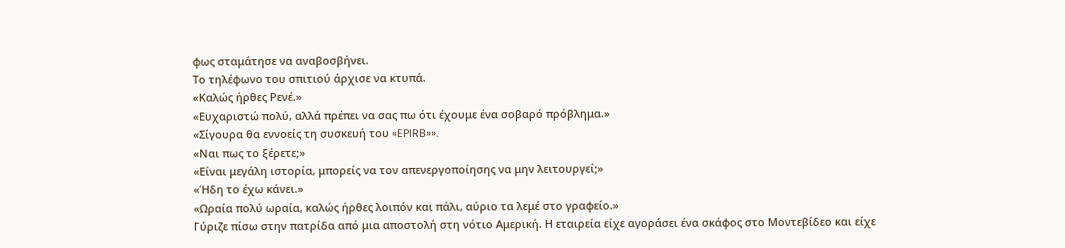φως σταμάτησε να αναβοσβήνει.
Το τηλέφωνο του σπιτιού άρχισε να κτυπά.
«Καλώς ήρθες Ρενέ.»
«Ευχαριστώ πολύ, αλλά πρέπει να σας πω ότι έχουμε ένα σοβαρό πρόβλημα.»
«Σίγουρα θα εννοείς τη συσκευή του «EPIRB»».
«Ναι πως το ξέρετε;»
«Είναι μεγάλη ιστορία, μπορείς να τον απενεργοποίησης να μην λειτουργεί;»
«Ήδη το έχω κάνει.»
«Ωραία πολύ ωραία, καλώς ήρθες λοιπόν και πάλι, αύριο τα λεμέ στο γραφείο.»
Γύριζε πίσω στην πατρίδα από μια αποστολή στη νότιο Αμερική. Η εταιρεία είχε αγοράσει ένα σκάφος στο Μοντεβίδεο και είχε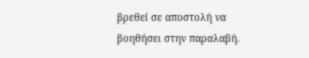βρεθεί σε αποστολή να βοηθήσει στην παραλαβή.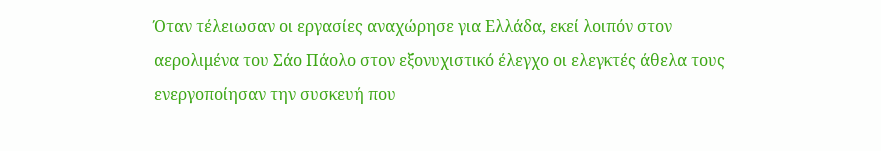Όταν τέλειωσαν οι εργασίες αναχώρησε για Ελλάδα, εκεί λοιπόν στον αερολιμένα του Σάο Πάολο στον εξονυχιστικό έλεγχο οι ελεγκτές άθελα τους ενεργοποίησαν την συσκευή που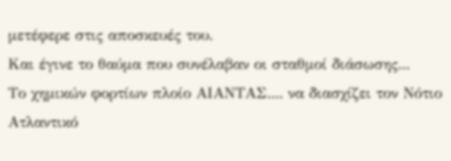μετέφερε στις αποσκευές του.
Και έγινε το θαύμα που συνέλαβαν οι σταθμοί διάσωσης...
Το χημικών φορτίων πλοίο ΑΙΑΝΤΑΣ.... να διασχίζει τον Νότιο Ατλαντικό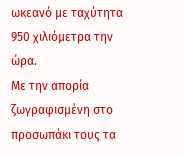ωκεανό με ταχύτητα 950 χιλιόμετρα την ώρα.
Με την απορία ζωγραφισμένη στο προσωπάκι τους τα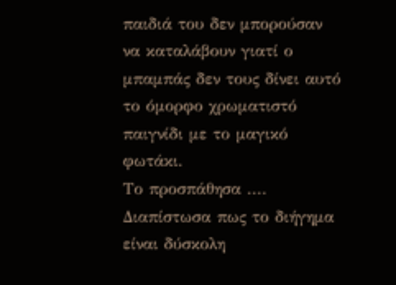παιδιά του δεν μπορούσαν να καταλάβουν γιατί ο μπαμπάς δεν τους δίνει αυτό το όμορφο χρωματιστό παιγνίδι με το μαγικό φωτάκι.
Το προσπάθησα .... Διαπίστωσα πως το διήγημα είναι δύσκολη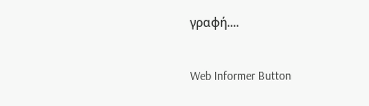γραφή....

Web Informer Button